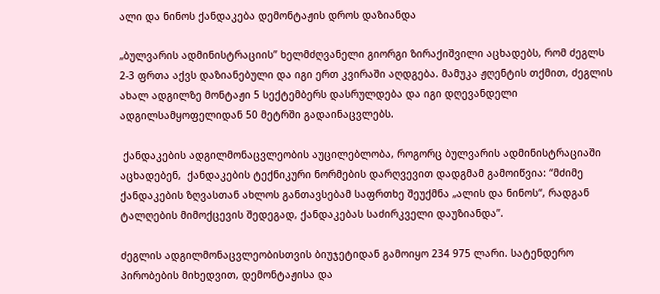ალი და ნინოს ქანდაკება დემონტაჟის დროს დაზიანდა

„ბულვარის ადმინისტრაციის” ხელმძღვანელი გიორგი ზირაქიშვილი აცხადებს, რომ ძეგლს 2-3 ფრთა აქვს დაზიანებული და იგი ერთ კვირაში აღდგება. მამუკა ჟღენტის თქმით, ძეგლის ახალ ადგილზე მონტაჟი 5 სექტემბერს დასრულდება და იგი დღევანდელი ადგილსამყოფელიდან 50 მეტრში გადაინაცვლებს.

 ქანდაკების ადგილმონაცვლეობის აუცილებლობა, როგორც ბულვარის ადმინისტრაციაში აცხადებენ,  ქანდაკების ტექნიკური ნორმების დარღვევით დადგმამ გამოიწვია: “მძიმე ქანდაკების ზღვასთან ახლოს განთავსებამ საფრთხე შეუქმნა „ალის და ნინოს“, რადგან ტალღების მიმოქცევის შედეგად, ქანდაკებას საძირკველი დაუზიანდა”.

ძეგლის ადგილმონაცვლეობისთვის ბიუჯეტიდან გამოიყო 234 975 ლარი. სატენდერო პირობების მიხედვით, დემონტაჟისა და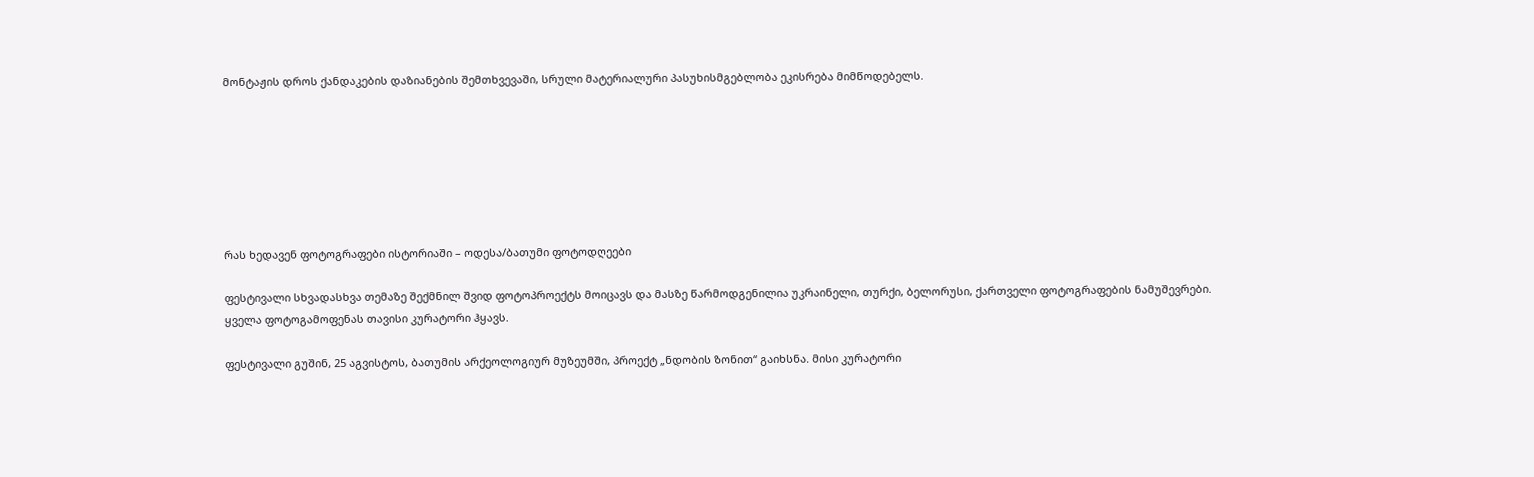მონტაჟის დროს ქანდაკების დაზიანების შემთხვევაში, სრული მატერიალური პასუხისმგებლობა ეკისრება მიმწოდებელს.







რას ხედავენ ფოტოგრაფები ისტორიაში – ოდესა/ბათუმი ფოტოდღეები

ფესტივალი სხვადასხვა თემაზე შექმნილ შვიდ ფოტოპროექტს მოიცავს და მასზე წარმოდგენილია უკრაინელი, თურქი, ბელორუსი, ქართველი ფოტოგრაფების ნამუშევრები. ყველა ფოტოგამოფენას თავისი კურატორი ჰყავს.

ფესტივალი გუშინ, 25 აგვისტოს, ბათუმის არქეოლოგიურ მუზეუმში, პროექტ „ნდობის ზონით“ გაიხსნა. მისი კურატორი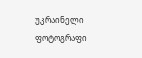უკრაინელი ფოტოგრაფი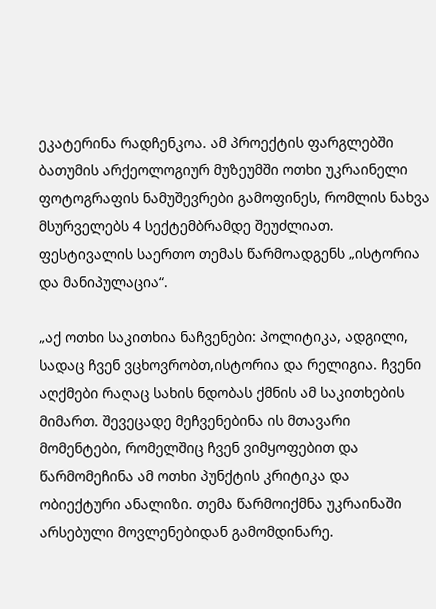ეკატერინა რადჩენკოა. ამ პროექტის ფარგლებში ბათუმის არქეოლოგიურ მუზეუმში ოთხი უკრაინელი ფოტოგრაფის ნამუშევრები გამოფინეს, რომლის ნახვა მსურველებს 4 სექტემბრამდე შეუძლიათ. ფესტივალის საერთო თემას წარმოადგენს „ისტორია და მანიპულაცია“.

„აქ ოთხი საკითხია ნაჩვენები: პოლიტიკა, ადგილი, სადაც ჩვენ ვცხოვრობთ,ისტორია და რელიგია. ჩვენი აღქმები რაღაც სახის ნდობას ქმნის ამ საკითხების მიმართ. შევეცადე მეჩვენებინა ის მთავარი მომენტები, რომელშიც ჩვენ ვიმყოფებით და წარმომეჩინა ამ ოთხი პუნქტის კრიტიკა და ობიექტური ანალიზი. თემა წარმოიქმნა უკრაინაში არსებული მოვლენებიდან გამომდინარე.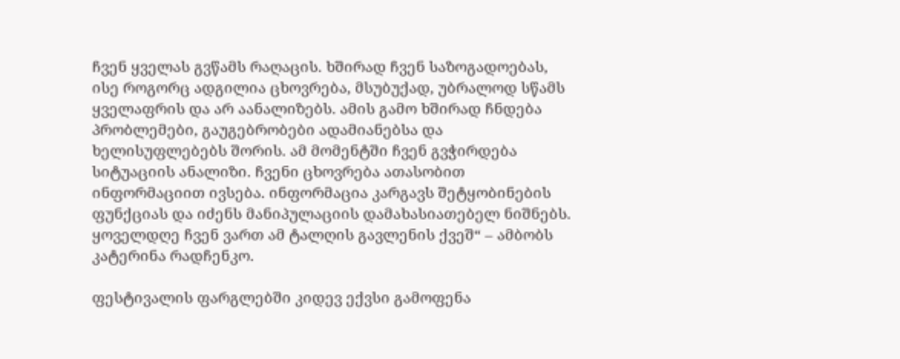ჩვენ ყველას გვწამს რაღაცის. ხშირად ჩვენ საზოგადოებას, ისე როგორც ადგილია ცხოვრება, მსუბუქად, უბრალოდ სწამს ყველაფრის და არ აანალიზებს. ამის გამო ხშირად ჩნდება პრობლემები, გაუგებრობები ადამიანებსა და ხელისუფლებებს შორის. ამ მომენტში ჩვენ გვჭირდება სიტუაციის ანალიზი. ჩვენი ცხოვრება ათასობით ინფორმაციით ივსება. ინფორმაცია კარგავს შეტყობინების ფუნქციას და იძენს მანიპულაციის დამახასიათებელ ნიშნებს. ყოველდღე ჩვენ ვართ ამ ტალღის გავლენის ქვეშ“ – ამბობს კატერინა რადჩენკო.

ფესტივალის ფარგლებში კიდევ ექვსი გამოფენა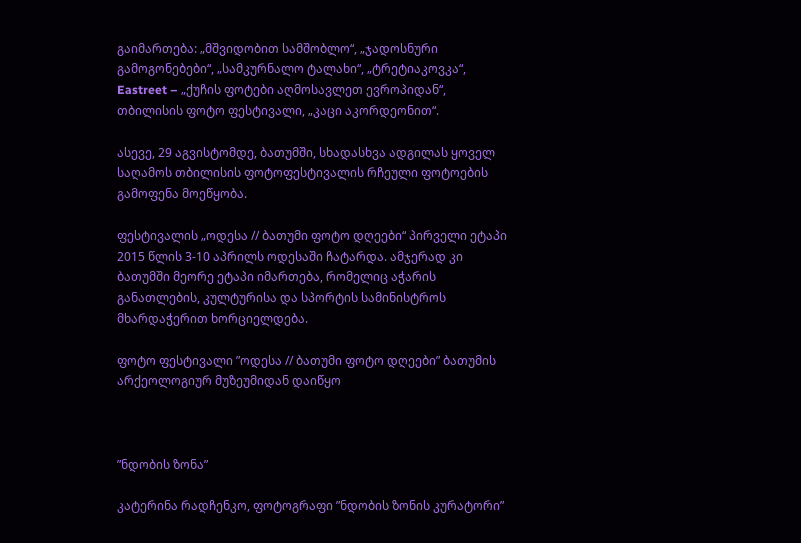გაიმართება: „მშვიდობით სამშობლო“, „ჯადოსნური გამოგონებები“, „სამკურნალო ტალახი“, „ტრეტიაკოვკა“, Eastreet – „ქუჩის ფოტები აღმოსავლეთ ევროპიდან“, თბილისის ფოტო ფესტივალი, „კაცი აკორდეონით“.

ასევე, 29 აგვისტომდე, ბათუმში, სხადასხვა ადგილას ყოველ საღამოს თბილისის ფოტოფესტივალის რჩეული ფოტოების გამოფენა მოეწყობა.

ფესტივალის „ოდესა // ბათუმი ფოტო დღეები“ პირველი ეტაპი 2015 წლის 3-10 აპრილს ოდესაში ჩატარდა. ამჯერად კი ბათუმში მეორე ეტაპი იმართება, რომელიც აჭარის განათლების, კულტურისა და სპორტის სამინისტროს მხარდაჭერით ხორციელდება.

ფოტო ფესტივალი ”ოდესა // ბათუმი ფოტო დღეები” ბათუმის არქეოლოგიურ მუზეუმიდან დაიწყო



”ნდობის ზონა”

კატერინა რადჩენკო, ფოტოგრაფი ”ნდობის ზონის კურატორი”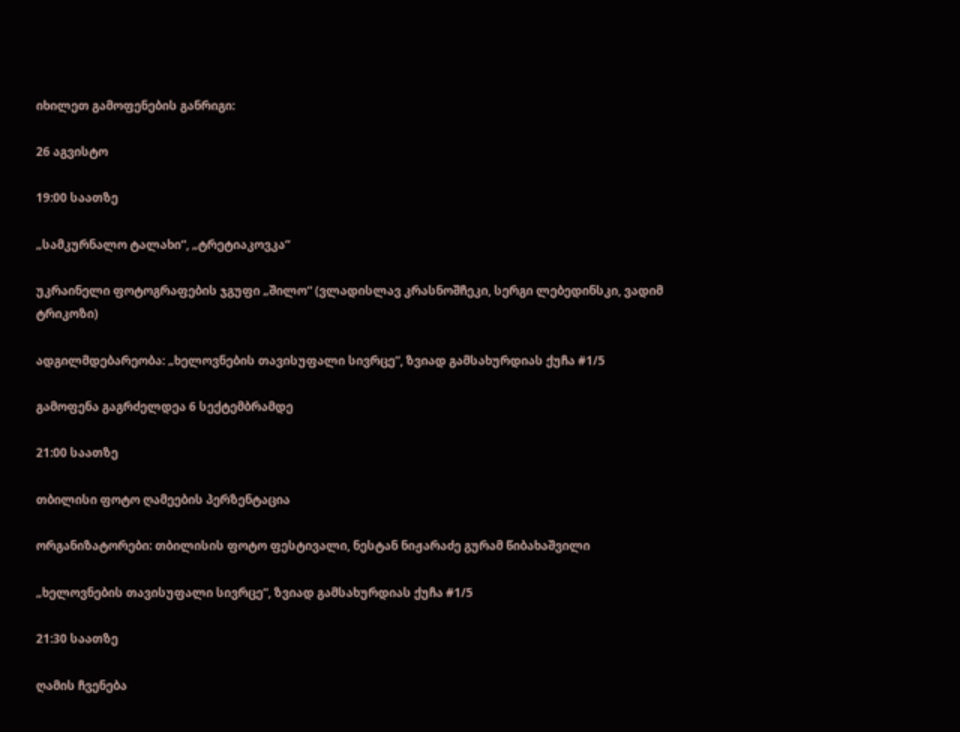იხილეთ გამოფენების განრიგი:

26 აგვისტო

19:00 საათზე

„სამკურნალო ტალახი“, „ტრეტიაკოვკა“

უკრაინელი ფოტოგრაფების ჯგუფი „შილო“ (ვლადისლავ კრასნოშჩეკი, სერგი ლებედინსკი, ვადიმ ტრიკოზი)

ადგილმდებარეობა: „ხელოვნების თავისუფალი სივრცე“, ზვიად გამსახურდიას ქუჩა #1/5

გამოფენა გაგრძელდეა 6 სექტემბრამდე

21:00 საათზე

თბილისი ფოტო ღამეების პერზენტაცია

ორგანიზატორები: თბილისის ფოტო ფესტივალი, ნესტან ნიჟარაძე გურამ წიბახაშვილი

„ხელოვნების თავისუფალი სივრცე“, ზვიად გამსახურდიას ქუჩა #1/5

21:30 საათზე

ღამის ჩვენება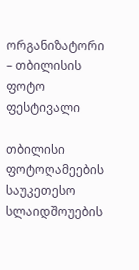ორგანიზატორი – თბილისის ფოტო ფესტივალი

თბილისი ფოტოღამეების საუკეთესო სლაიდშოუების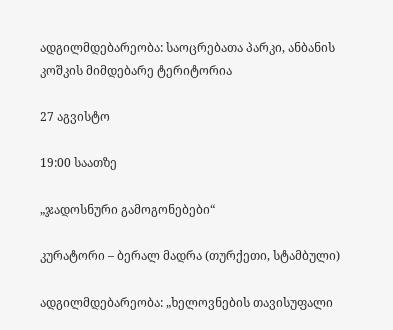ადგილმდებარეობა: საოცრებათა პარკი, ანბანის კოშკის მიმდებარე ტერიტორია

27 აგვისტო

19:00 საათზე

„ჯადოსნური გამოგონებები“

კურატორი – ბერალ მადრა (თურქეთი, სტამბული)

ადგილმდებარეობა: „ხელოვნების თავისუფალი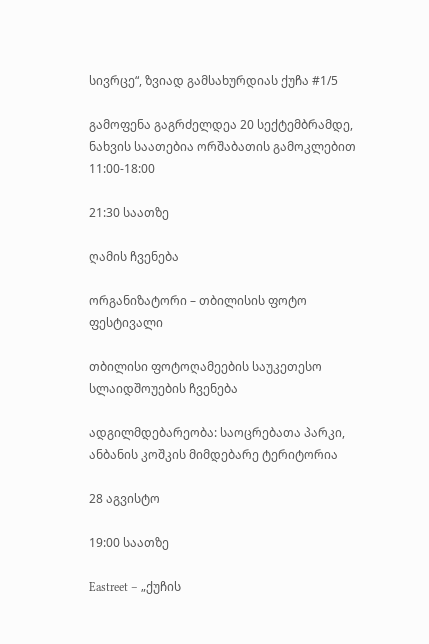სივრცე“, ზვიად გამსახურდიას ქუჩა #1/5

გამოფენა გაგრძელდეა 20 სექტემბრამდე, ნახვის საათებია ორშაბათის გამოკლებით 11:00-18:00

21:30 საათზე

ღამის ჩვენება

ორგანიზატორი – თბილისის ფოტო ფესტივალი

თბილისი ფოტოღამეების საუკეთესო სლაიდშოუების ჩვენება

ადგილმდებარეობა: საოცრებათა პარკი, ანბანის კოშკის მიმდებარე ტერიტორია

28 აგვისტო

19:00 საათზე

Eastreet – „ქუჩის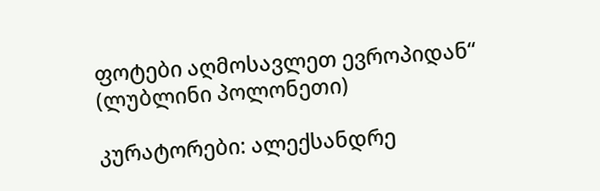ფოტები აღმოსავლეთ ევროპიდან“ (ლუბლინი პოლონეთი)

კურატორები: ალექსანდრე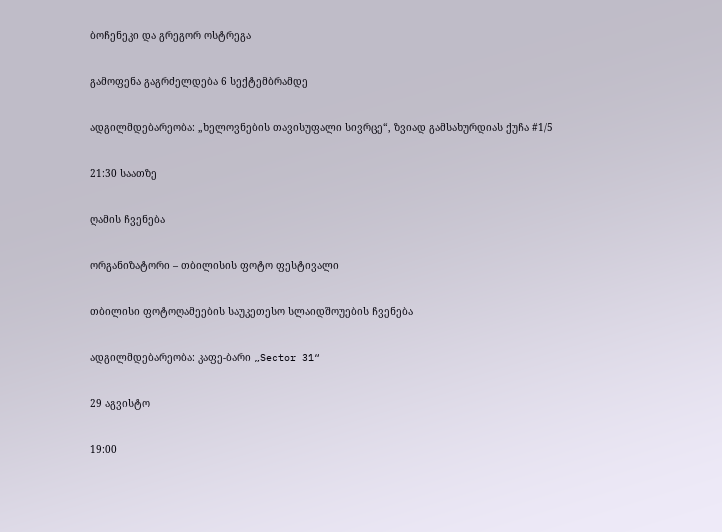ბოჩენეკი და გრეგორ ოსტრეგა

გამოფენა გაგრძელდება 6 სექტემბრამდე

ადგილმდებარეობა: „ხელოვნების თავისუფალი სივრცე“, ზვიად გამსახურდიას ქუჩა #1/5

21:30 საათზე

ღამის ჩვენება

ორგანიზატორი – თბილისის ფოტო ფესტივალი

თბილისი ფოტოღამეების საუკეთესო სლაიდშოუების ჩვენება

ადგილმდებარეობა: კაფე-ბარი „Sector 31“

29 აგვისტო

19:00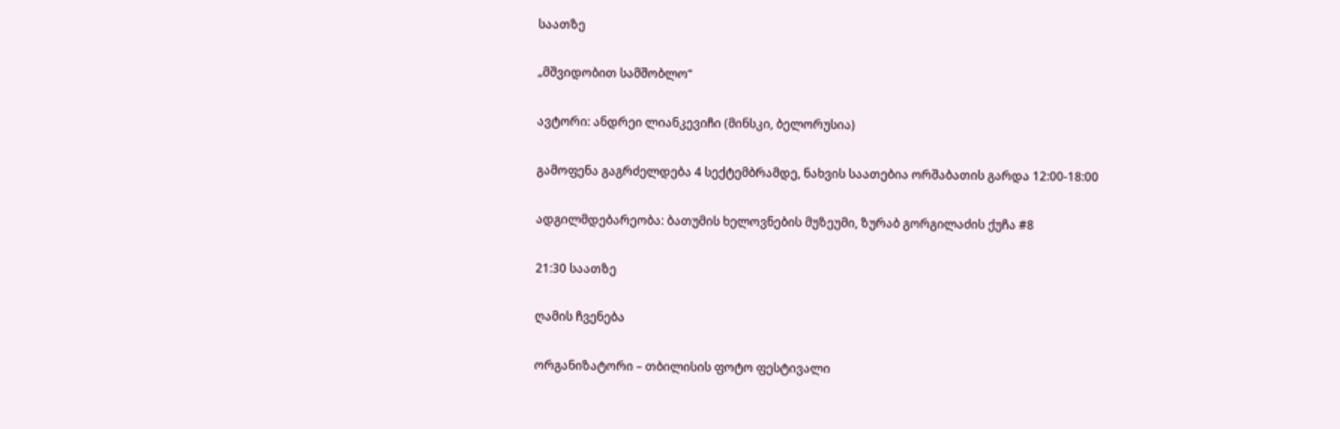საათზე

„მშვიდობით სამშობლო“

ავტორი: ანდრეი ლიანკევიჩი (მინსკი, ბელორუსია)

გამოფენა გაგრძელდება 4 სექტემბრამდე, ნახვის საათებია ორშაბათის გარდა 12:00-18:00

ადგილმდებარეობა: ბათუმის ხელოვნების მუზეუმი, ზურაბ გორგილაძის ქუჩა #8

21:30 საათზე

ღამის ჩვენება

ორგანიზატორი – თბილისის ფოტო ფესტივალი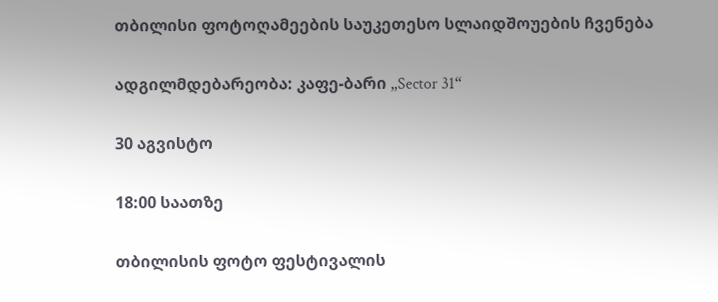თბილისი ფოტოღამეების საუკეთესო სლაიდშოუების ჩვენება

ადგილმდებარეობა: კაფე-ბარი „Sector 31“

30 აგვისტო

18:00 საათზე

თბილისის ფოტო ფესტივალის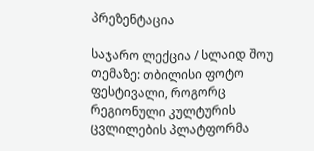პრეზენტაცია

საჯარო ლექცია / სლაიდ შოუ თემაზე: თბილისი ფოტო ფესტივალი, როგორც რეგიონული კულტურის ცვლილების პლატფორმა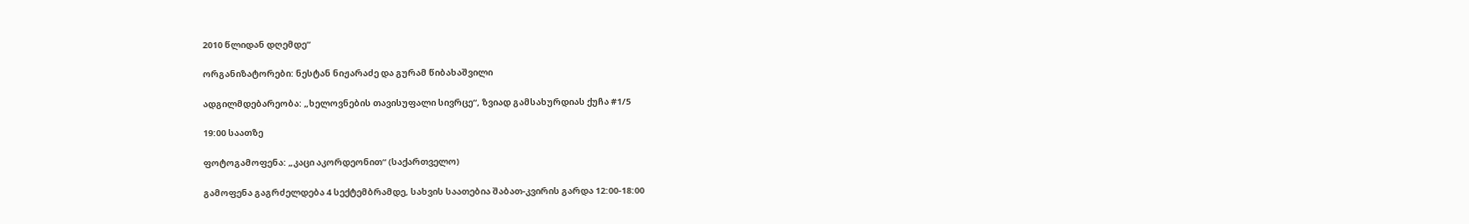2010 წლიდან დღემდე“

ორგანიზატორები: ნესტან ნიჟარაძე და გურამ წიბახაშვილი

ადგილმდებარეობა: „ხელოვნების თავისუფალი სივრცე“, ზვიად გამსახურდიას ქუჩა #1/5

19:00 საათზე

ფოტოგამოფენა: „კაცი აკორდეონით“ (საქართველო)

გამოფენა გაგრძელდება 4 სექტემბრამდე, სახვის საათებია შაბათ-კვირის გარდა 12:00-18:00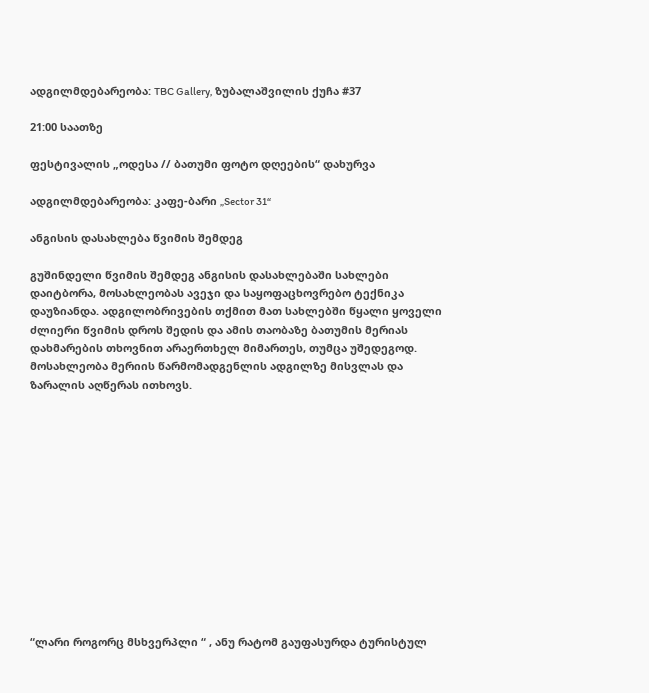ადგილმდებარეობა: TBC Gallery, ზუბალაშვილის ქუჩა #37

21:00 საათზე

ფესტივალის „ოდესა // ბათუმი ფოტო დღეების“ დახურვა

ადგილმდებარეობა: კაფე-ბარი „Sector 31“

ანგისის დასახლება წვიმის შემდეგ

გუშინდელი წვიმის შემდეგ ანგისის დასახლებაში სახლები დაიტბორა, მოსახლეობას ავეჯი და საყოფაცხოვრებო ტექნიკა დაუზიანდა. ადგილობრივების თქმით მათ სახლებში წყალი ყოველი ძლიერი წვიმის დროს შედის და ამის თაობაზე ბათუმის მერიას დახმარების თხოვნით არაერთხელ მიმართეს, თუმცა უშედეგოდ. მოსახლეობა მერიის წარმომადგენლის ადგილზე მისვლას და ზარალის აღწერას ითხოვს.













“ლარი როგორც მსხვერპლი “ , ანუ რატომ გაუფასურდა ტურისტულ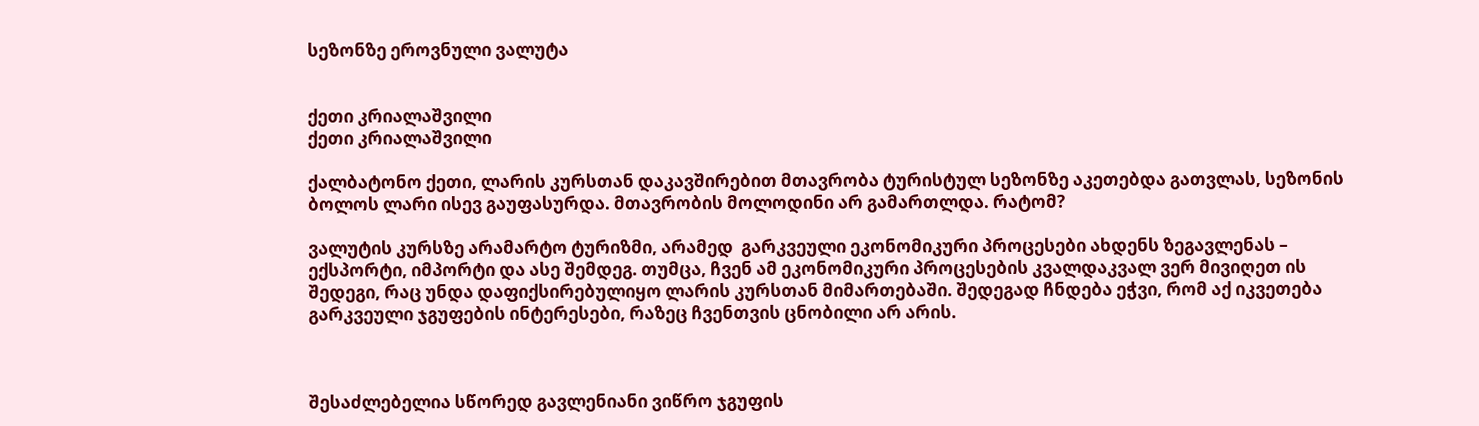სეზონზე ეროვნული ვალუტა


ქეთი კრიალაშვილი
ქეთი კრიალაშვილი

ქალბატონო ქეთი, ლარის კურსთან დაკავშირებით მთავრობა ტურისტულ სეზონზე აკეთებდა გათვლას, სეზონის ბოლოს ლარი ისევ გაუფასურდა. მთავრობის მოლოდინი არ გამართლდა. რატომ?

ვალუტის კურსზე არამარტო ტურიზმი, არამედ  გარკვეული ეკონომიკური პროცესები ახდენს ზეგავლენას – ექსპორტი, იმპორტი და ასე შემდეგ. თუმცა, ჩვენ ამ ეკონომიკური პროცესების კვალდაკვალ ვერ მივიღეთ ის შედეგი, რაც უნდა დაფიქსირებულიყო ლარის კურსთან მიმართებაში. შედეგად ჩნდება ეჭვი, რომ აქ იკვეთება გარკვეული ჯგუფების ინტერესები, რაზეც ჩვენთვის ცნობილი არ არის.



შესაძლებელია სწორედ გავლენიანი ვიწრო ჯგუფის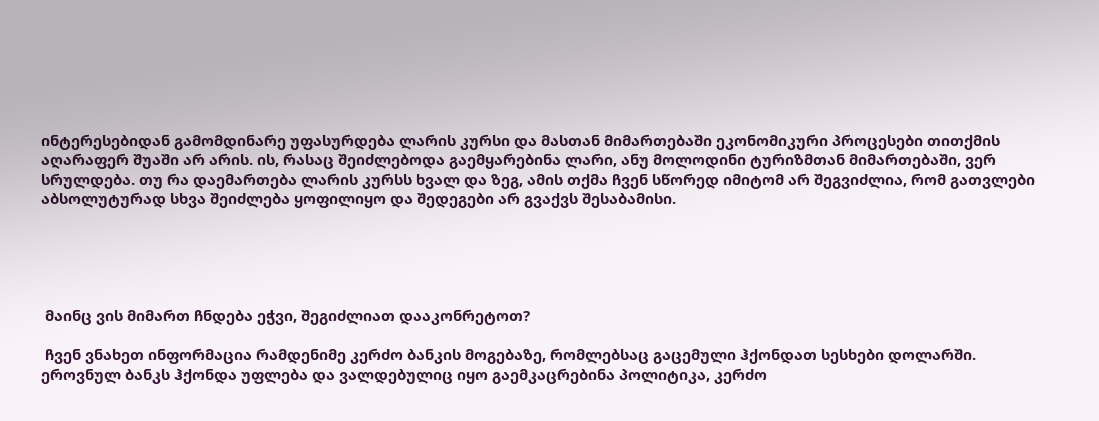ინტერესებიდან გამომდინარე უფასურდება ლარის კურსი და მასთან მიმართებაში ეკონომიკური პროცესები თითქმის აღარაფერ შუაში არ არის. ის, რასაც შეიძლებოდა გაემყარებინა ლარი, ანუ მოლოდინი ტურიზმთან მიმართებაში, ვერ სრულდება. თუ რა დაემართება ლარის კურსს ხვალ და ზეგ, ამის თქმა ჩვენ სწორედ იმიტომ არ შეგვიძლია, რომ გათვლები აბსოლუტურად სხვა შეიძლება ყოფილიყო და შედეგები არ გვაქვს შესაბამისი.





 მაინც ვის მიმართ ჩნდება ეჭვი, შეგიძლიათ დააკონრეტოთ?

 ჩვენ ვნახეთ ინფორმაცია რამდენიმე კერძო ბანკის მოგებაზე, რომლებსაც გაცემული ჰქონდათ სესხები დოლარში. ეროვნულ ბანკს ჰქონდა უფლება და ვალდებულიც იყო გაემკაცრებინა პოლიტიკა, კერძო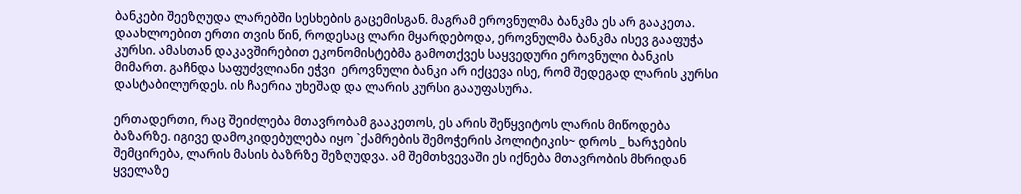ბანკები შეეზღუდა ლარებში სესხების გაცემისგან. მაგრამ ეროვნულმა ბანკმა ეს არ გააკეთა. დაახლოებით ერთი თვის წინ, როდესაც ლარი მყარდებოდა, ეროვნულმა ბანკმა ისევ გააფუჭა კურსი. ამასთან დაკავშირებით ეკონომისტებმა გამოთქვეს საყვედური ეროვნული ბანკის მიმართ. გაჩნდა საფუძვლიანი ეჭვი  ეროვნული ბანკი არ იქცევა ისე, რომ შედეგად ლარის კურსი დასტაბილურდეს. ის ჩაერია უხეშად და ლარის კურსი გააუფასურა.

ერთადერთი, რაც შეიძლება მთავრობამ გააკეთოს, ეს არის შეწყვიტოს ლარის მიწოდება ბაზარზე. იგივე დამოკიდებულება იყო `ქამრების შემოჭერის პოლიტიკის~ დროს _ ხარჯების შემცირება, ლარის მასის ბაზრზე შეზღუდვა. ამ შემთხვევაში ეს იქნება მთავრობის მხრიდან ყველაზე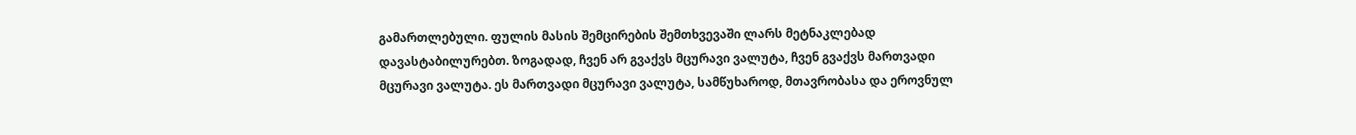გამართლებული. ფულის მასის შემცირების შემთხვევაში ლარს მეტნაკლებად დავასტაბილურებთ. ზოგადად, ჩვენ არ გვაქვს მცურავი ვალუტა, ჩვენ გვაქვს მართვადი მცურავი ვალუტა. ეს მართვადი მცურავი ვალუტა, სამწუხაროდ, მთავრობასა და ეროვნულ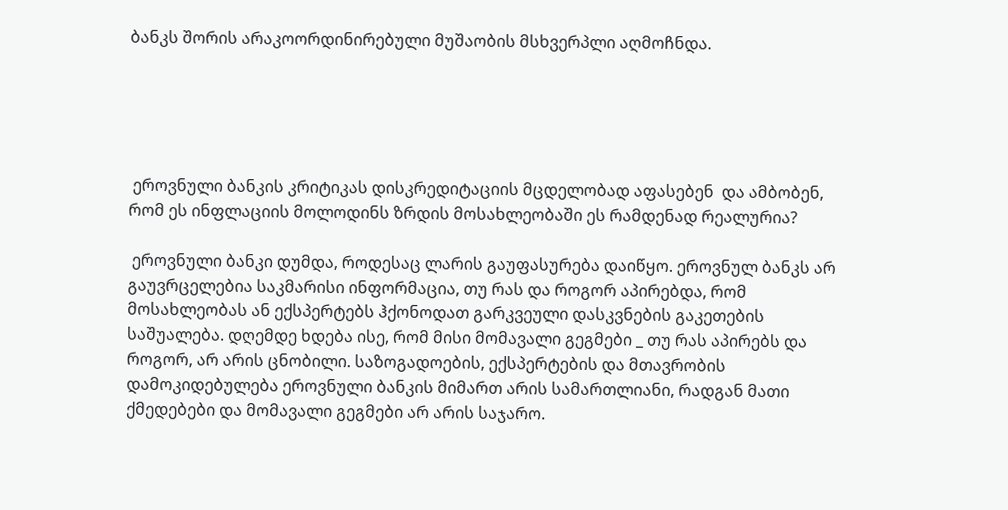ბანკს შორის არაკოორდინირებული მუშაობის მსხვერპლი აღმოჩნდა.





 ეროვნული ბანკის კრიტიკას დისკრედიტაციის მცდელობად აფასებენ  და ამბობენ, რომ ეს ინფლაციის მოლოდინს ზრდის მოსახლეობაში ეს რამდენად რეალურია?

 ეროვნული ბანკი დუმდა, როდესაც ლარის გაუფასურება დაიწყო. ეროვნულ ბანკს არ გაუვრცელებია საკმარისი ინფორმაცია, თუ რას და როგორ აპირებდა, რომ მოსახლეობას ან ექსპერტებს ჰქონოდათ გარკვეული დასკვნების გაკეთების საშუალება. დღემდე ხდება ისე, რომ მისი მომავალი გეგმები _ თუ რას აპირებს და როგორ, არ არის ცნობილი. საზოგადოების, ექსპერტების და მთავრობის დამოკიდებულება ეროვნული ბანკის მიმართ არის სამართლიანი, რადგან მათი ქმედებები და მომავალი გეგმები არ არის საჯარო.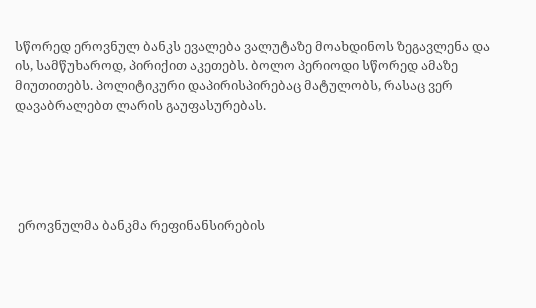სწორედ ეროვნულ ბანკს ევალება ვალუტაზე მოახდინოს ზეგავლენა და ის, სამწუხაროდ, პირიქით აკეთებს. ბოლო პერიოდი სწორედ ამაზე მიუთითებს. პოლიტიკური დაპირისპირებაც მატულობს, რასაც ვერ დავაბრალებთ ლარის გაუფასურებას.





 ეროვნულმა ბანკმა რეფინანსირების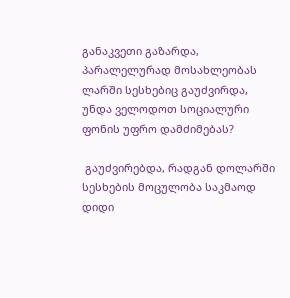განაკვეთი გაზარდა, პარალელურად მოსახლეობას ლარში სესხებიც გაუძვირდა, უნდა ველოდოთ სოციალური ფონის უფრო დამძიმებას?

 გაუძვირებდა, რადგან დოლარში სესხების მოცულობა საკმაოდ დიდი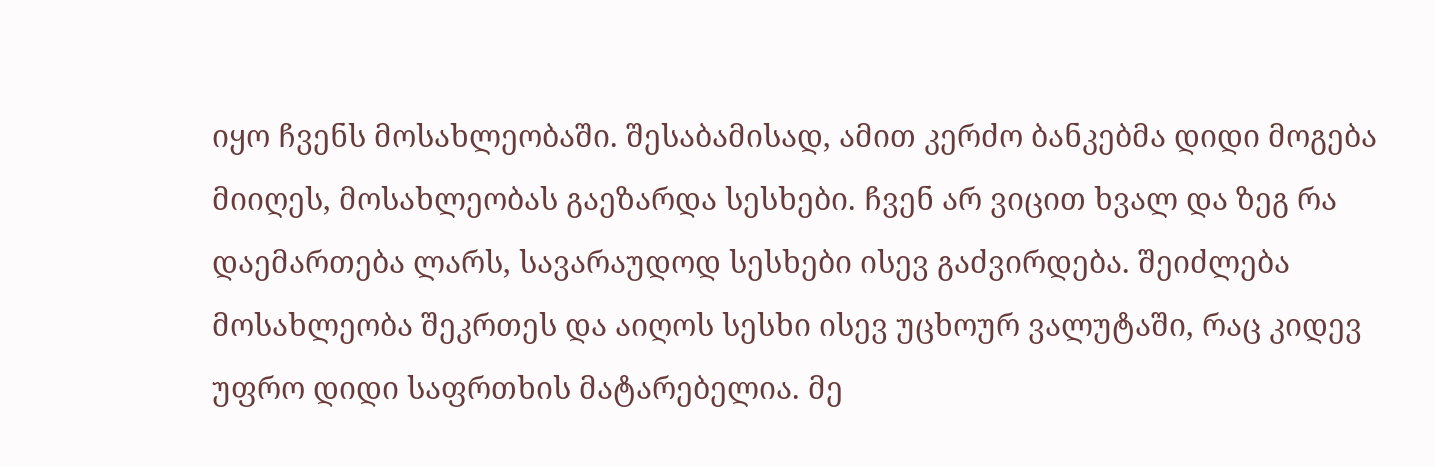იყო ჩვენს მოსახლეობაში. შესაბამისად, ამით კერძო ბანკებმა დიდი მოგება მიიღეს, მოსახლეობას გაეზარდა სესხები. ჩვენ არ ვიცით ხვალ და ზეგ რა დაემართება ლარს, სავარაუდოდ სესხები ისევ გაძვირდება. შეიძლება მოსახლეობა შეკრთეს და აიღოს სესხი ისევ უცხოურ ვალუტაში, რაც კიდევ უფრო დიდი საფრთხის მატარებელია. მე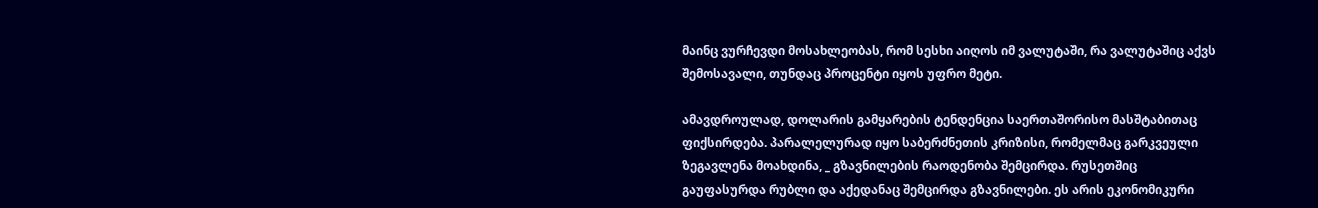მაინც ვურჩევდი მოსახლეობას, რომ სესხი აიღოს იმ ვალუტაში, რა ვალუტაშიც აქვს შემოსავალი, თუნდაც პროცენტი იყოს უფრო მეტი.

ამავდროულად, დოლარის გამყარების ტენდენცია საერთაშორისო მასშტაბითაც ფიქსირდება. პარალელურად იყო საბერძნეთის კრიზისი, რომელმაც გარკვეული ზეგავლენა მოახდინა, _ გზავნილების რაოდენობა შემცირდა. რუსეთშიც გაუფასურდა რუბლი და აქედანაც შემცირდა გზავნილები. ეს არის ეკონომიკური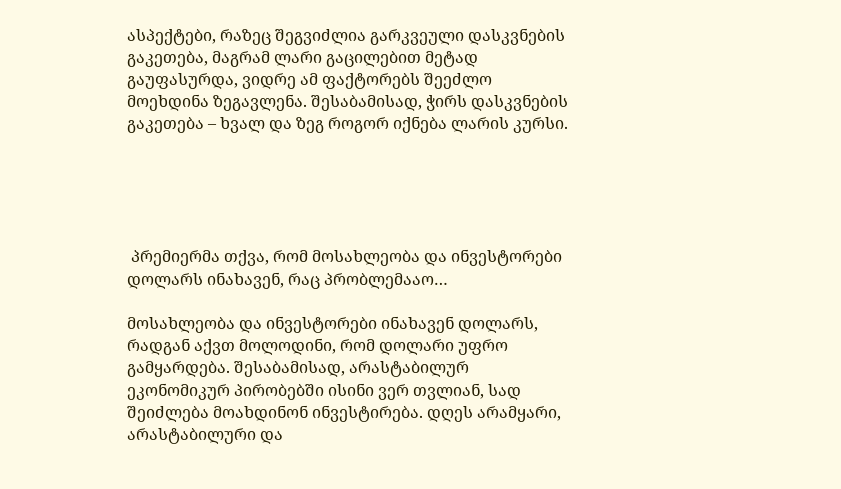ასპექტები, რაზეც შეგვიძლია გარკვეული დასკვნების გაკეთება, მაგრამ ლარი გაცილებით მეტად გაუფასურდა, ვიდრე ამ ფაქტორებს შეეძლო მოეხდინა ზეგავლენა. შესაბამისად, ჭირს დასკვნების გაკეთება – ხვალ და ზეგ როგორ იქნება ლარის კურსი.





 პრემიერმა თქვა, რომ მოსახლეობა და ინვესტორები დოლარს ინახავენ, რაც პრობლემააო…

მოსახლეობა და ინვესტორები ინახავენ დოლარს, რადგან აქვთ მოლოდინი, რომ დოლარი უფრო გამყარდება. შესაბამისად, არასტაბილურ ეკონომიკურ პირობებში ისინი ვერ თვლიან, სად შეიძლება მოახდინონ ინვესტირება. დღეს არამყარი, არასტაბილური და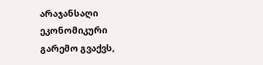არაჯანსაღი ეკონომიკური გარემო გვაქვს,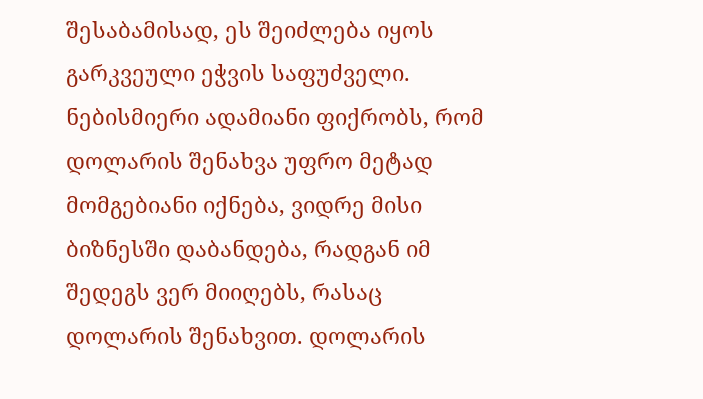შესაბამისად, ეს შეიძლება იყოს გარკვეული ეჭვის საფუძველი. ნებისმიერი ადამიანი ფიქრობს, რომ დოლარის შენახვა უფრო მეტად მომგებიანი იქნება, ვიდრე მისი ბიზნესში დაბანდება, რადგან იმ შედეგს ვერ მიიღებს, რასაც დოლარის შენახვით. დოლარის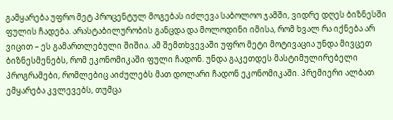გამყარება უფრო მეტ პროცენტულ მოგებას იძლევა საბოლოო ჯამში, ვიდრე დღეს ბიზნესში ფულის ჩადება. არასტაბილურობის განცდა და მოლოდინი იმისა, რომ ხვალ რა იქნება არ ვიცით – ეს გამართლებული შიშია. ამ შემთხვევაში უფრო მეტი მოტივაცია უნდა მივცეთ ბიზნესმენებს, რომ ეკონომიკაში ფული ჩადონ. უნდა გაკეთდეს მასტიმულირებელი პროგრამები, რომლებიც აიძულებს მათ დოლარი ჩადონ ეკონომიკაში. პრემიერი ალბათ ემყარება კვლევებს, თუმცა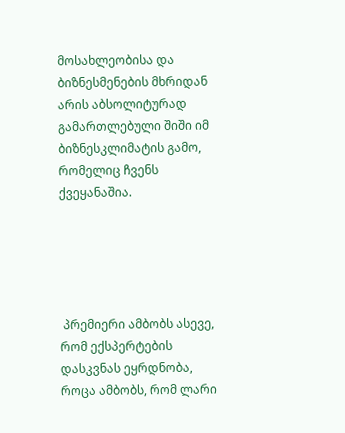მოსახლეობისა და ბიზნესმენების მხრიდან არის აბსოლიტურად გამართლებული შიში იმ ბიზნესკლიმატის გამო, რომელიც ჩვენს ქვეყანაშია.





 პრემიერი ამბობს ასევე, რომ ექსპერტების დასკვნას ეყრდნობა, როცა ამბობს, რომ ლარი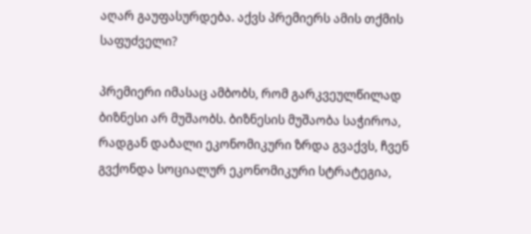აღარ გაუფასურდება. აქვს პრემიერს ამის თქმის საფუძველი?

პრემიერი იმასაც ამბობს, რომ გარკვეულწილად ბიზნესი არ მუშაობს. ბიზნესის მუშაობა საჭიროა, რადგან დაბალი ეკონომიკური ზრდა გვაქვს, ჩვენ გვქონდა სოციალურ ეკონომიკური სტრატეგია,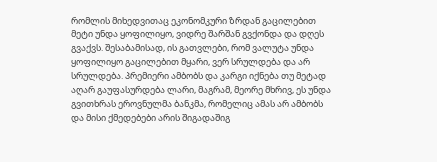რომლის მიხედვითაც ეკონომკური ზრდან გაცილებით მეტი უნდა ყოფილიყო, ვიდრე შარშან გვქონდა და დღეს გვაქვს. შესაბამისად, ის გათვლები, რომ ვალუტა უნდა ყოფილიყო გაცილებით მყარი, ვერ სრულდება და არ სრულდება. პრემიერი ამბობს და კარგი იქნება თუ მეტად აღარ გაუფასურდება ლარი, მაგრამ, მეორე მხრივ, ეს უნდა გვითხრას ეროვნულმა ბანკმა, რომელიც ამას არ ამბობს და მისი ქმედებები არის შიგადაშიგ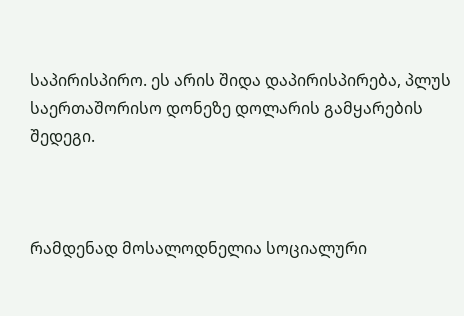საპირისპირო. ეს არის შიდა დაპირისპირება, პლუს საერთაშორისო დონეზე დოლარის გამყარების შედეგი.



რამდენად მოსალოდნელია სოციალური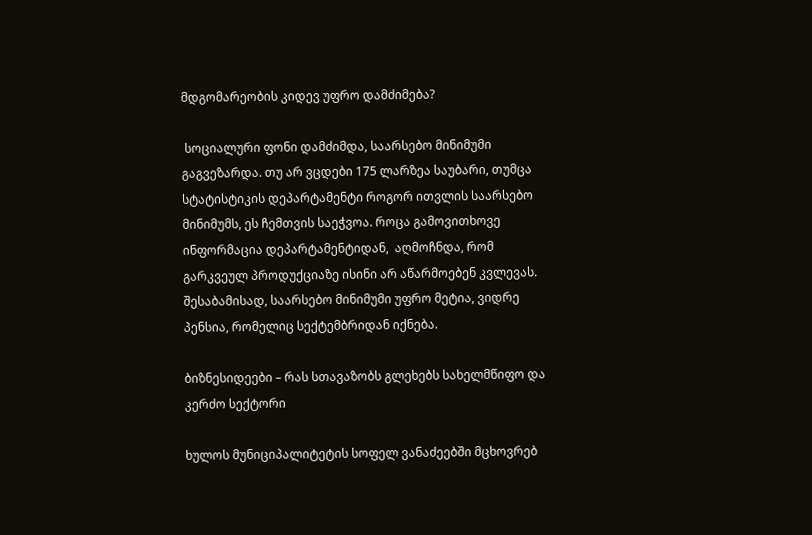მდგომარეობის კიდევ უფრო დამძიმება?

 სოციალური ფონი დამძიმდა, საარსებო მინიმუმი გაგვეზარდა. თუ არ ვცდები 175 ლარზეა საუბარი, თუმცა სტატისტიკის დეპარტამენტი როგორ ითვლის საარსებო მინიმუმს, ეს ჩემთვის საეჭვოა. როცა გამოვითხოვე ინფორმაცია დეპარტამენტიდან,  აღმოჩნდა, რომ გარკვეულ პროდუქციაზე ისინი არ აწარმოებენ კვლევას. შესაბამისად, საარსებო მინიმუმი უფრო მეტია, ვიდრე პენსია, რომელიც სექტემბრიდან იქნება.

ბიზნესიდეები – რას სთავაზობს გლეხებს სახელმწიფო და კერძო სექტორი

ხულოს მუნიციპალიტეტის სოფელ ვანაძეებში მცხოვრებ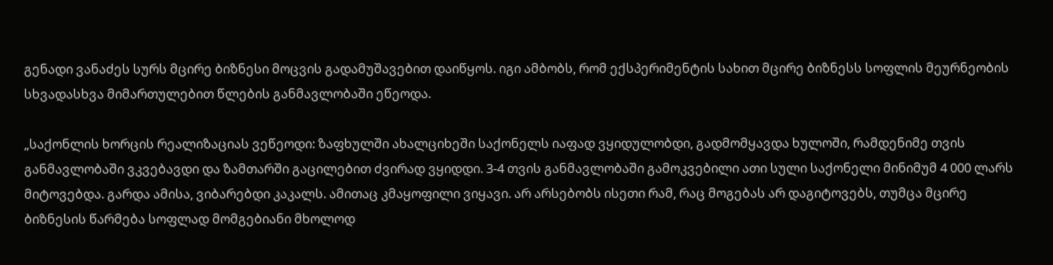გენადი ვანაძეს სურს მცირე ბიზნესი მოცვის გადამუშავებით დაიწყოს. იგი ამბობს, რომ ექსპერიმენტის სახით მცირე ბიზნესს სოფლის მეურნეობის სხვადასხვა მიმართულებით წლების განმავლობაში ეწეოდა.

„საქონლის ხორცის რეალიზაციას ვეწეოდი: ზაფხულში ახალციხეში საქონელს იაფად ვყიდულობდი, გადმომყავდა ხულოში, რამდენიმე თვის განმავლობაში ვკვებავდი და ზამთარში გაცილებით ძვირად ვყიდდი. 3-4 თვის განმავლობაში გამოკვებილი ათი სული საქონელი მინიმუმ 4 000 ლარს მიტოვებდა. გარდა ამისა, ვიბარებდი კაკალს. ამითაც კმაყოფილი ვიყავი. არ არსებობს ისეთი რამ, რაც მოგებას არ დაგიტოვებს, თუმცა მცირე ბიზნესის წარმება სოფლად მომგებიანი მხოლოდ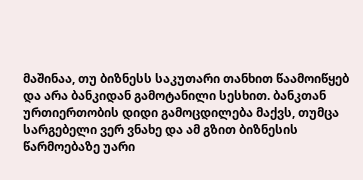მაშინაა, თუ ბიზნესს საკუთარი თანხით წაამოიწყებ და არა ბანკიდან გამოტანილი სესხით. ბანკთან ურთიერთობის დიდი გამოცდილება მაქვს, თუმცა სარგებელი ვერ ვნახე და ამ გზით ბიზნესის წარმოებაზე უარი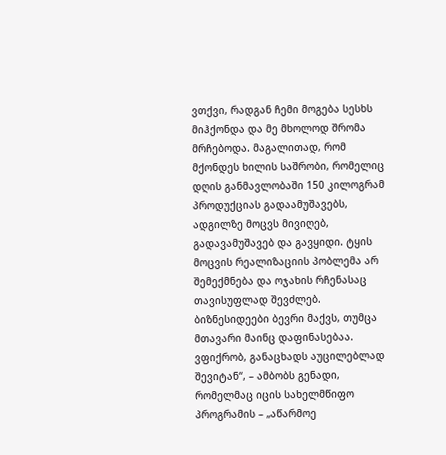ვთქვი, რადგან ჩემი მოგება სესხს მიჰქონდა და მე მხოლოდ შრომა მრჩებოდა. მაგალითად, რომ მქონდეს ხილის საშრობი, რომელიც დღის განმავლობაში 150 კილოგრამ პროდუქციას გადაამუშავებს, ადგილზე მოცვს მივიღებ, გადავამუშავებ და გავყიდი. ტყის მოცვის რეალიზაციის პობლემა არ შემექმნება და ოჯახის რჩენასაც თავისუფლად შევძლებ. ბიზნესიდეები ბევრი მაქვს, თუმცა მთავარი მაინც დაფინასებაა. ვფიქრობ, განაცხადს აუცილებლად შევიტან“, – ამბობს გენადი, რომელმაც იცის სახელმწიფო პროგრამის – „აწარმოე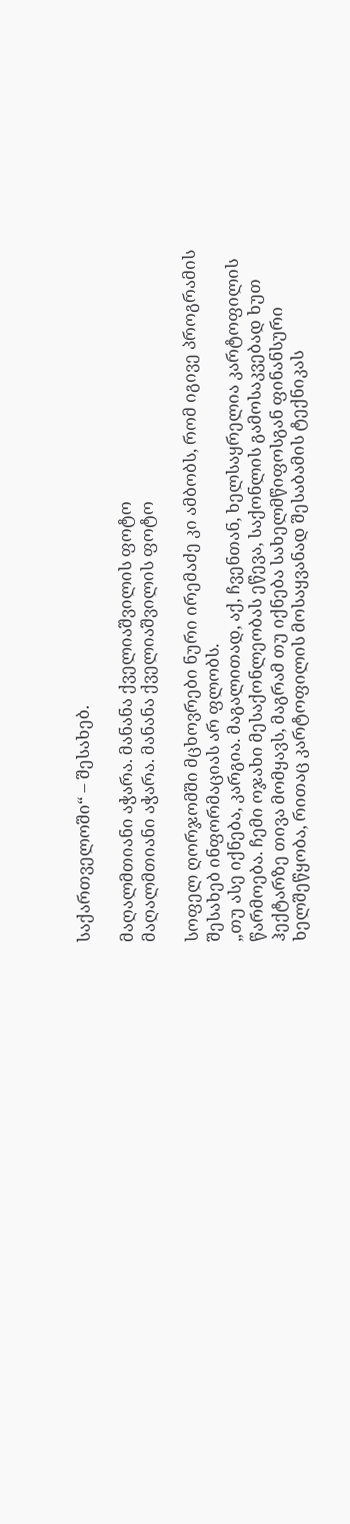საქართველოში“ – შესახებ.

მაღალმთიანი აჭარა. მანანა ქველიაშვილის ფოტო
მაღალმთიანი აჭარა. მანანა ქველიაშვილის ფოტო

სოფელ ღორჯომში მცხოვრები ნური ირემაძე კი ამბობს, რომ იგივე პროგრამის შესახებ ინფორმაციას არ ფლობს.
„თუ ასე იქნება, კარგია. მაგალითად, აქ, ჩვენთან, ხელსაყრელია კარტოფილის წარმოება. ჩემი ოჯახი მესაქონლეობას ეწევა, საქონლის გამოსაკვებად ხუთ ჰექტარზე თივა მომყავს, მაგრამ თუ იქნება სახელმწიფოსგან ფინანსური ხელშეწყობა, რითაც კარტოფილის მოსაყვანად შესაბამის ტექნიკას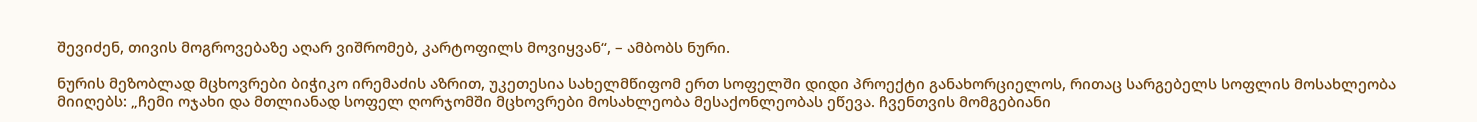შევიძენ, თივის მოგროვებაზე აღარ ვიშრომებ, კარტოფილს მოვიყვან“, – ამბობს ნური.

ნურის მეზობლად მცხოვრები ბიჭიკო ირემაძის აზრით, უკეთესია სახელმწიფომ ერთ სოფელში დიდი პროექტი განახორციელოს, რითაც სარგებელს სოფლის მოსახლეობა მიიღებს: „ჩემი ოჯახი და მთლიანად სოფელ ღორჯომში მცხოვრები მოსახლეობა მესაქონლეობას ეწევა. ჩვენთვის მომგებიანი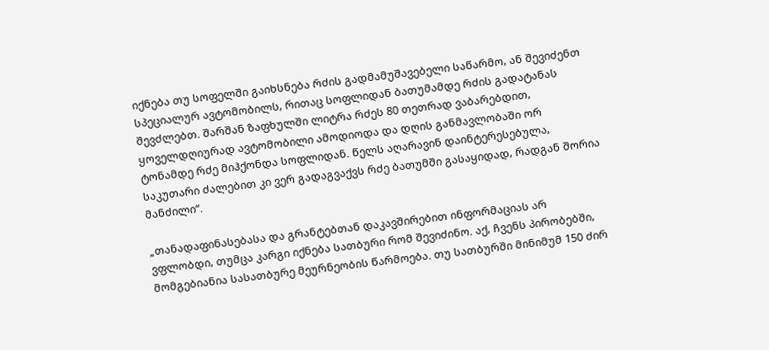იქნება თუ სოფელში გაიხსნება რძის გადმამუშავებელი საწარმო, ან შევიძენთ სპეციალურ ავტომობილს, რითაც სოფლიდან ბათუმამდე რძის გადატანას შევძლებთ. შარშან ზაფხულში ლიტრა რძეს 80 თეთრად ვაბარებდით, ყოველდღიურად ავტომობილი ამოდიოდა და დღის განმავლობაში ორ ტონამდე რძე მიჰქონდა სოფლიდან. წელს აღარავინ დაინტერესებულა, საკუთარი ძალებით კი ვერ გადაგვაქვს რძე ბათუმში გასაყიდად, რადგან შორია მანძილი“.

„თანადაფინასებასა და გრანტებთან დაკავშირებით ინფორმაციას არ ვფლობდი, თუმცა კარგი იქნება სათბური რომ შევიძინო. აქ, ჩვენს პირობებში, მომგებიანია სასათბურე მეურნეობის წარმოება. თუ სათბურში მინიმუმ 150 ძირ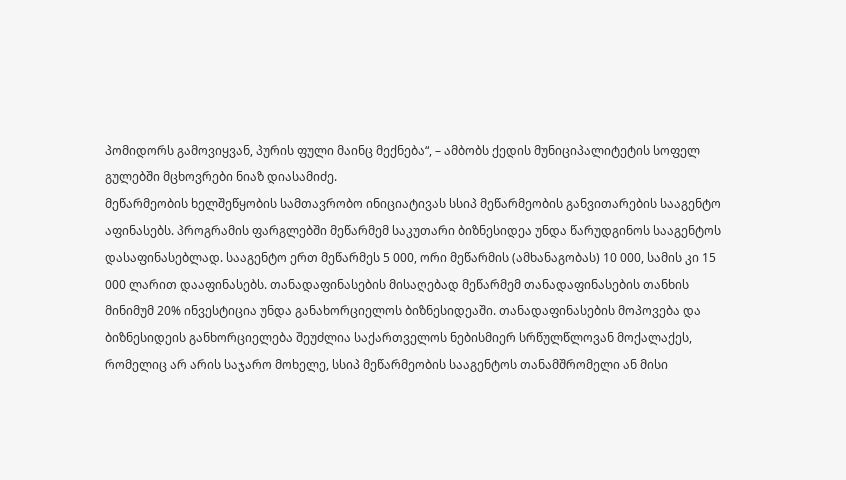პომიდორს გამოვიყვან, პურის ფული მაინც მექნება“, – ამბობს ქედის მუნიციპალიტეტის სოფელ გულებში მცხოვრები ნიაზ დიასამიძე.
მეწარმეობის ხელშეწყობის სამთავრობო ინიციატივას სსიპ მეწარმეობის განვითარების სააგენტო აფინასებს. პროგრამის ფარგლებში მეწარმემ საკუთარი ბიზნესიდეა უნდა წარუდგინოს სააგენტოს დასაფინასებლად. სააგენტო ერთ მეწარმეს 5 000, ორი მეწარმის (ამხანაგობას) 10 000, სამის კი 15 000 ლარით დააფინასებს. თანადაფინასების მისაღებად მეწარმემ თანადაფინასების თანხის მინიმუმ 20% ინვესტიცია უნდა განახორციელოს ბიზნესიდეაში. თანადაფინასების მოპოვება და ბიზნესიდეის განხორციელება შეუძლია საქართველოს ნებისმიერ სრწულწლოვან მოქალაქეს, რომელიც არ არის საჯარო მოხელე, სსიპ მეწარმეობის სააგენტოს თანამშრომელი ან მისი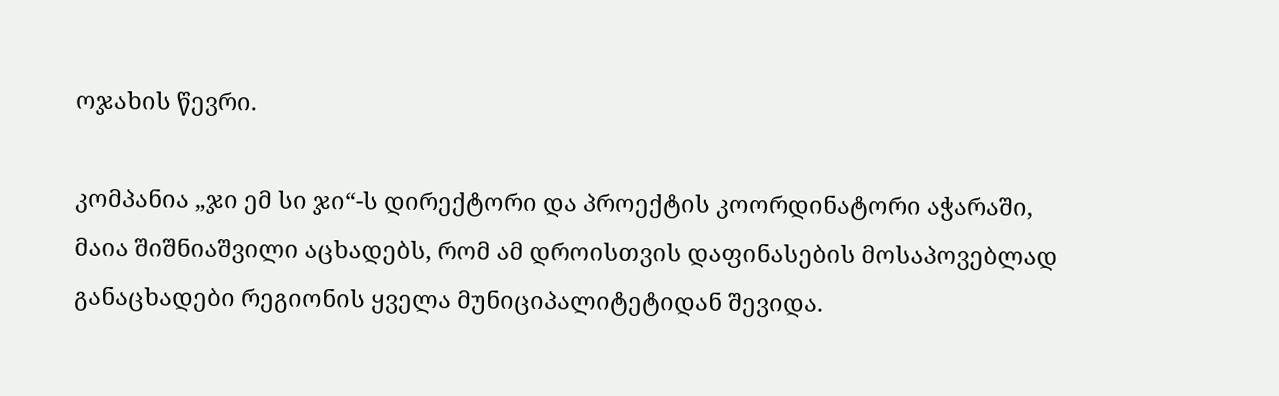ოჯახის წევრი.

კომპანია „ჯი ემ სი ჯი“-ს დირექტორი და პროექტის კოორდინატორი აჭარაში, მაია შიშნიაშვილი აცხადებს, რომ ამ დროისთვის დაფინასების მოსაპოვებლად განაცხადები რეგიონის ყველა მუნიციპალიტეტიდან შევიდა.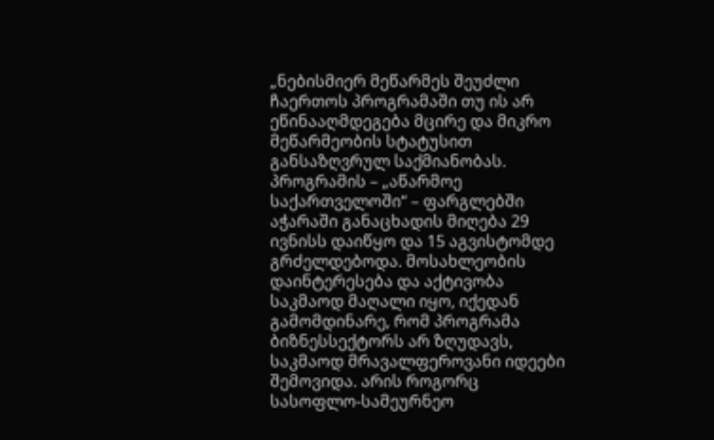„ნებისმიერ მეწარმეს შეუძლი ჩაერთოს პროგრამაში თუ ის არ ეწინააღმდეგება მცირე და მიკრო მეწარმეობის სტატუსით განსაზღვრულ საქმიანობას. პროგრამის – „აწარმოე საქართველოში“ – ფარგლებში აჭარაში განაცხადის მიღება 29 ივნისს დაიწყო და 15 აგვისტომდე გრძელდებოდა. მოსახლეობის დაინტერესება და აქტივობა საკმაოდ მაღალი იყო, იქედან გამომდინარე, რომ პროგრამა ბიზნესსექტორს არ ზღუდავს, საკმაოდ მრავალფეროვანი იდეები შემოვიდა. არის როგორც სასოფლო-სამეურნეო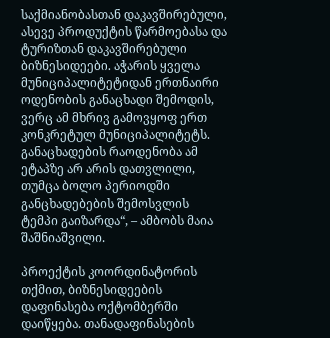საქმიანობასთან დაკავშირებული, ასევე პროდუქტის წარმოებასა და ტურიზთან დაკავშირებული ბიზნესიდეები. აჭარის ყველა მუნიციპალიტეტიდან ერთნაირი ოდენობის განაცხადი შემოდის, ვერც ამ მხრივ გამოვყოფ ერთ კონკრეტულ მუნიციპალიტეტს. განაცხადების რაოდენობა ამ ეტაპზე არ არის დათვლილი, თუმცა ბოლო პერიოდში განცხადებების შემოსვლის ტემპი გაიზარდა“, – ამბობს მაია შაშნიაშვილი.

პროექტის კოორდინატორის თქმით, ბიზნესიდეების დაფინასება ოქტომბერში დაიწყება. თანადაფინასების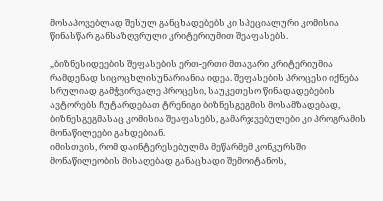მოსაპოვებლად შესულ განცხადებებს კი სპეციალური კომისია წინასწარ განსაზღვრული კრიტერიუმით შეაფასებს.

„ბიზნესიდეების შეფასების ერთ-ერთი მთავარი კრიტერიუმია რამდენად სიცოცხლისუნარიანია იდეა. შეფასების პროცესი იქნება სრულიად გამჭვირვალე პროცესი, საუკეთესო წინადადებების ავტორებს ჩუტარდებათ ტრენიგი ბიზნესგეგმის მოსამზადებად, ბიზნესგეგმასაც კომისია შეაფასებს, გამარჯვებულები კი პროგრამის მონაწილეები გახდებიან.
იმისთვის, რომ დაინტერესებულმა მეწარმემ კონკურსში მონაწილეობის მისაღებად განაცხადი შემოიტანოს,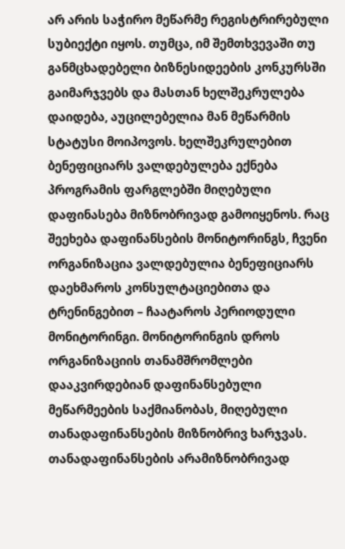არ არის საჭირო მეწარმე რეგისტრირებული სუბიექტი იყოს. თუმცა, იმ შემთხვევაში თუ განმცხადებელი ბიზნესიდეების კონკურსში გაიმარჯვებს და მასთან ხელშეკრულება დაიდება, აუცილებელია მან მეწარმის სტატუსი მოიპოვოს. ხელშეკრულებით ბენეფიციარს ვალდებულება ექნება პროგრამის ფარგლებში მიღებული დაფინასება მიზნობრივად გამოიყენოს. რაც შეეხება დაფინანსების მონიტორინგს, ჩვენი ორგანიზაცია ვალდებულია ბენეფიციარს დაეხმაროს კონსულტაციებითა და ტრენინგებით – ჩაატაროს პერიოდული მონიტორინგი. მონიტორინგის დროს ორგანიზაციის თანამშრომლები დააკვირდებიან დაფინანსებული მეწარმეების საქმიანობას, მიღებული თანადაფინანსების მიზნობრივ ხარჯვას. თანადაფინანსების არამიზნობრივად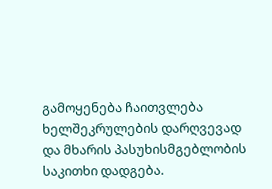გამოყენება ჩაითვლება ხელშეკრულების დარღვევად და მხარის პასუხისმგებლობის საკითხი დადგება.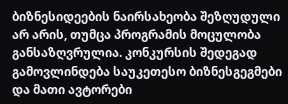ბიზნესიდეების ნაირსახეობა შეზღუდული არ არის, თუმცა პროგრამის მოცულობა განსაზღვრულია. კონკურსის შედეგად გამოვლინდება საუკეთესო ბიზნესგეგმები და მათი ავტორები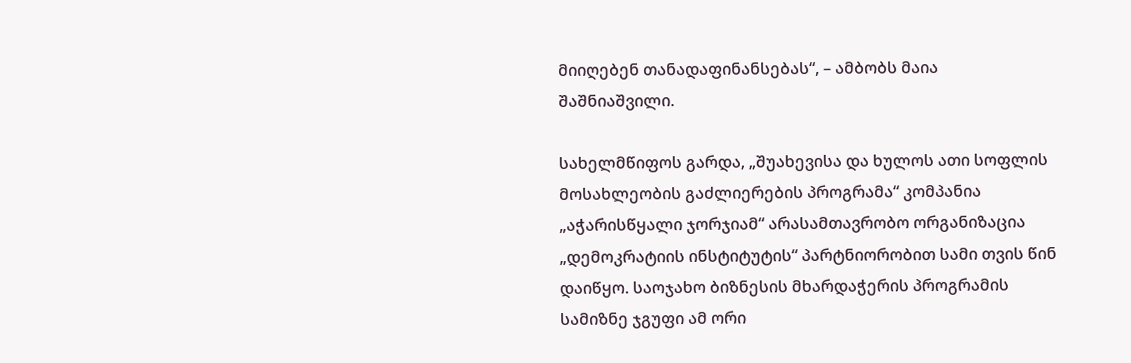მიიღებენ თანადაფინანსებას“, – ამბობს მაია შაშნიაშვილი.

სახელმწიფოს გარდა, „შუახევისა და ხულოს ათი სოფლის მოსახლეობის გაძლიერების პროგრამა“ კომპანია „აჭარისწყალი ჯორჯიამ“ არასამთავრობო ორგანიზაცია „დემოკრატიის ინსტიტუტის“ პარტნიორობით სამი თვის წინ დაიწყო. საოჯახო ბიზნესის მხარდაჭერის პროგრამის სამიზნე ჯგუფი ამ ორი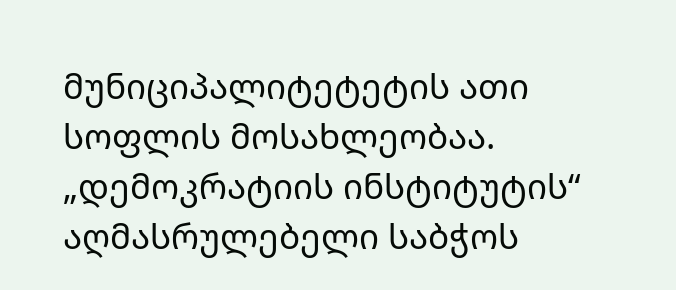მუნიციპალიტეტეტის ათი სოფლის მოსახლეობაა. „დემოკრატიის ინსტიტუტის“ აღმასრულებელი საბჭოს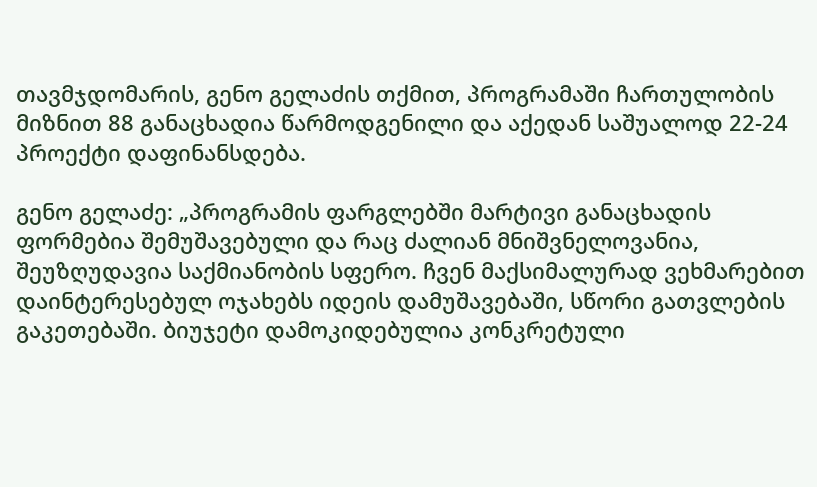თავმჯდომარის, გენო გელაძის თქმით, პროგრამაში ჩართულობის მიზნით 88 განაცხადია წარმოდგენილი და აქედან საშუალოდ 22-24 პროექტი დაფინანსდება.

გენო გელაძე: „პროგრამის ფარგლებში მარტივი განაცხადის ფორმებია შემუშავებული და რაც ძალიან მნიშვნელოვანია, შეუზღუდავია საქმიანობის სფერო. ჩვენ მაქსიმალურად ვეხმარებით დაინტერესებულ ოჯახებს იდეის დამუშავებაში, სწორი გათვლების გაკეთებაში. ბიუჯეტი დამოკიდებულია კონკრეტული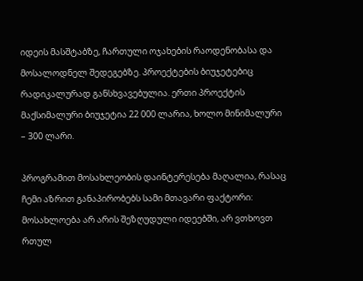იდეის მასშტაბზე, ჩართული ოჯახების რაოდენობასა და მოსალოდნელ შედეგებზე. პროექტების ბიუჯეტებიც რადიკალურად განსხვავებულია. ერთი პროექტის მაქსიმალური ბიუჯეტია 22 000 ლარია, ხოლო მინიმალური – 300 ლარი.

პროგრამით მოსახლეობის დაინტერესება მაღალია, რასაც ჩემი აზრით განაპირობებს სამი მთავარი ფაქტორი: მოსახლოება არ არის შეზღუდული იდეებში, არ ვთხოვთ რთულ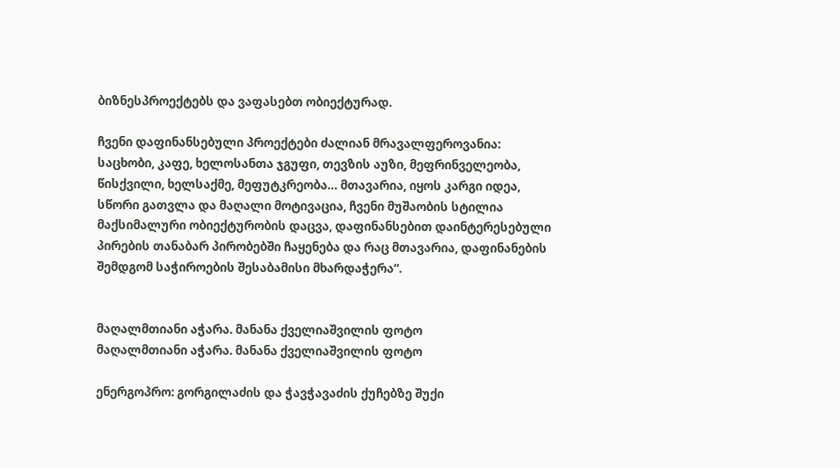ბიზნესპროექტებს და ვაფასებთ ობიექტურად.

ჩვენი დაფინანსებული პროექტები ძალიან მრავალფეროვანია: საცხობი, კაფე, ხელოსანთა ჯგუფი, თევზის აუზი, მეფრინველეობა, წისქვილი, ხელსაქმე, მეფუტკრეობა… მთავარია, იყოს კარგი იდეა, სწორი გათვლა და მაღალი მოტივაცია, ჩვენი მუშაობის სტილია მაქსიმალური ობიექტურობის დაცვა, დაფინანსებით დაინტერესებული პირების თანაბარ პირობებში ჩაყენება და რაც მთავარია, დაფინანების შემდგომ საჭიროების შესაბამისი მხარდაჭერა“.


მაღალმთიანი აჭარა. მანანა ქველიაშვილის ფოტო
მაღალმთიანი აჭარა. მანანა ქველიაშვილის ფოტო

ენერგოპრო: გორგილაძის და ჭავჭავაძის ქუჩებზე შუქი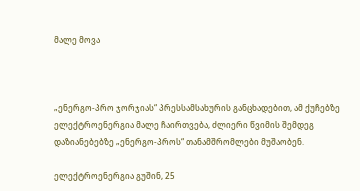მალე მოვა



„ენერგო-პრო ჯორჯიას“ პრესსამსახურის განცხადებით, ამ ქუჩებზე ელექტროენერგია მალე ჩაირთვება, ძლიერი წვიმის შემდეგ დაზიანებებზე „ენერგო-პროს“ თანამშრომლები მუშაობენ.

ელექტროენერგია გუშინ, 25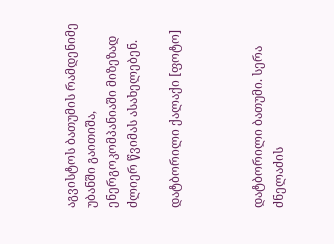აგვისტოს ბათუმის რამდენიმე უბანში გაითიშა, ენერგოკომპანიაში მიზეზად ძლიერ წვიმას ასახელებენ.

დატბორილი ქალაქი [ფოტო]



დატბორილი ბათუმი. სერა ძნელაძის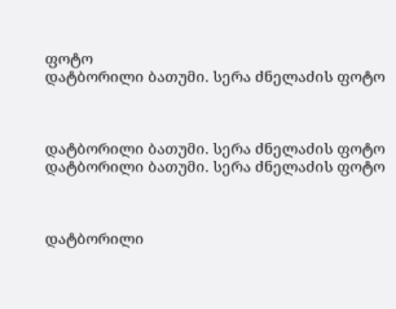ფოტო
დატბორილი ბათუმი. სერა ძნელაძის ფოტო



დატბორილი ბათუმი. სერა ძნელაძის ფოტო
დატბორილი ბათუმი. სერა ძნელაძის ფოტო



დატბორილი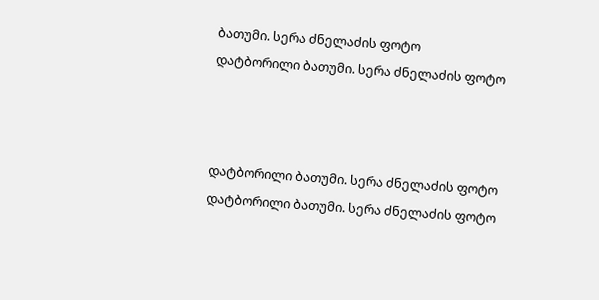ბათუმი. სერა ძნელაძის ფოტო
დატბორილი ბათუმი. სერა ძნელაძის ფოტო



დატბორილი ბათუმი. სერა ძნელაძის ფოტო
დატბორილი ბათუმი. სერა ძნელაძის ფოტო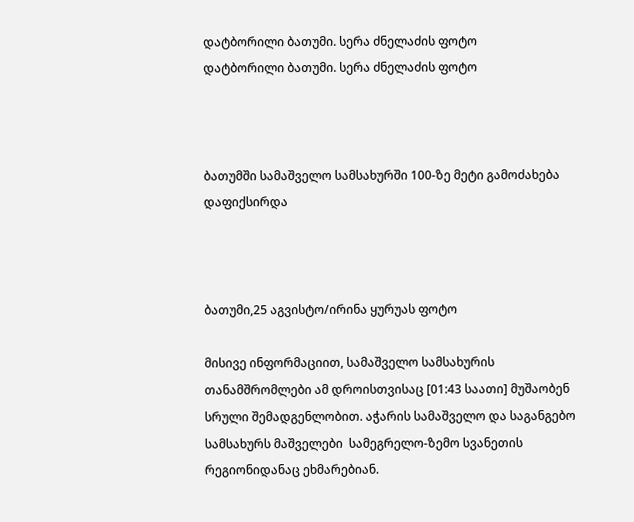დატბორილი ბათუმი. სერა ძნელაძის ფოტო
დატბორილი ბათუმი. სერა ძნელაძის ფოტო



ბათუმში სამაშველო სამსახურში 100-ზე მეტი გამოძახება დაფიქსირდა



ბათუმი,25 აგვისტო/ირინა ყურუას ფოტო

მისივე ინფორმაციით, სამაშველო სამსახურის თანამშრომლები ამ დროისთვისაც [01:43 საათი] მუშაობენ სრული შემადგენლობით. აჭარის სამაშველო და საგანგებო სამსახურს მაშველები  სამეგრელო-ზემო სვანეთის რეგიონიდანაც ეხმარებიან.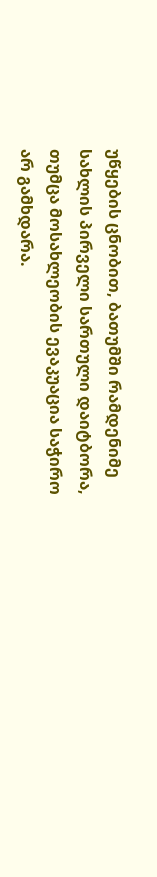უწყების ცნობით, ბათუმში რამდენიმე სახლის პირველი სართული დაიტბორა, თუმცა მოსახლეობის ევაკუაცია საჭირო არ გამხდარა.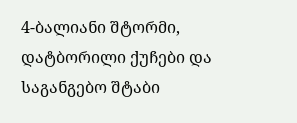4-ბალიანი შტორმი, დატბორილი ქუჩები და საგანგებო შტაბი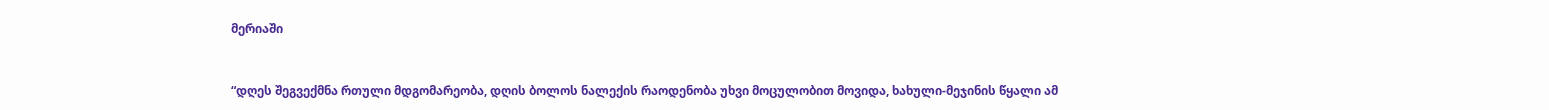მერიაში


“დღეს შეგვექმნა რთული მდგომარეობა, დღის ბოლოს ნალექის რაოდენობა უხვი მოცულობით მოვიდა, ხახული-მეჯინის წყალი ამ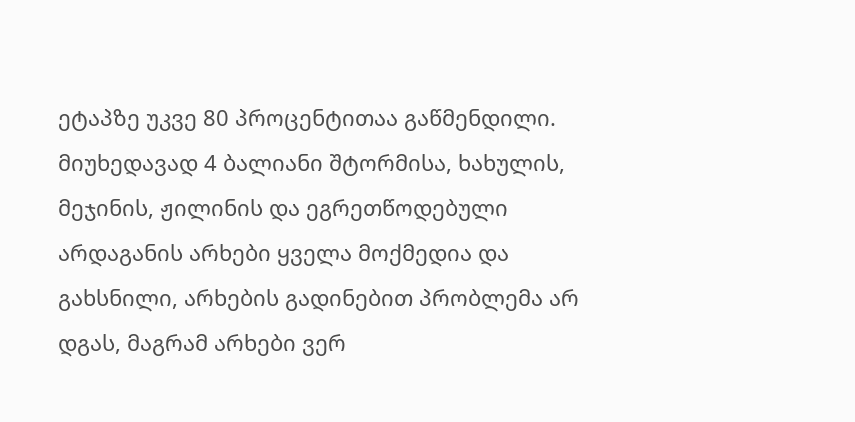ეტაპზე უკვე 80 პროცენტითაა გაწმენდილი. მიუხედავად 4 ბალიანი შტორმისა, ხახულის, მეჯინის, ჟილინის და ეგრეთწოდებული არდაგანის არხები ყველა მოქმედია და გახსნილი, არხების გადინებით პრობლემა არ დგას, მაგრამ არხები ვერ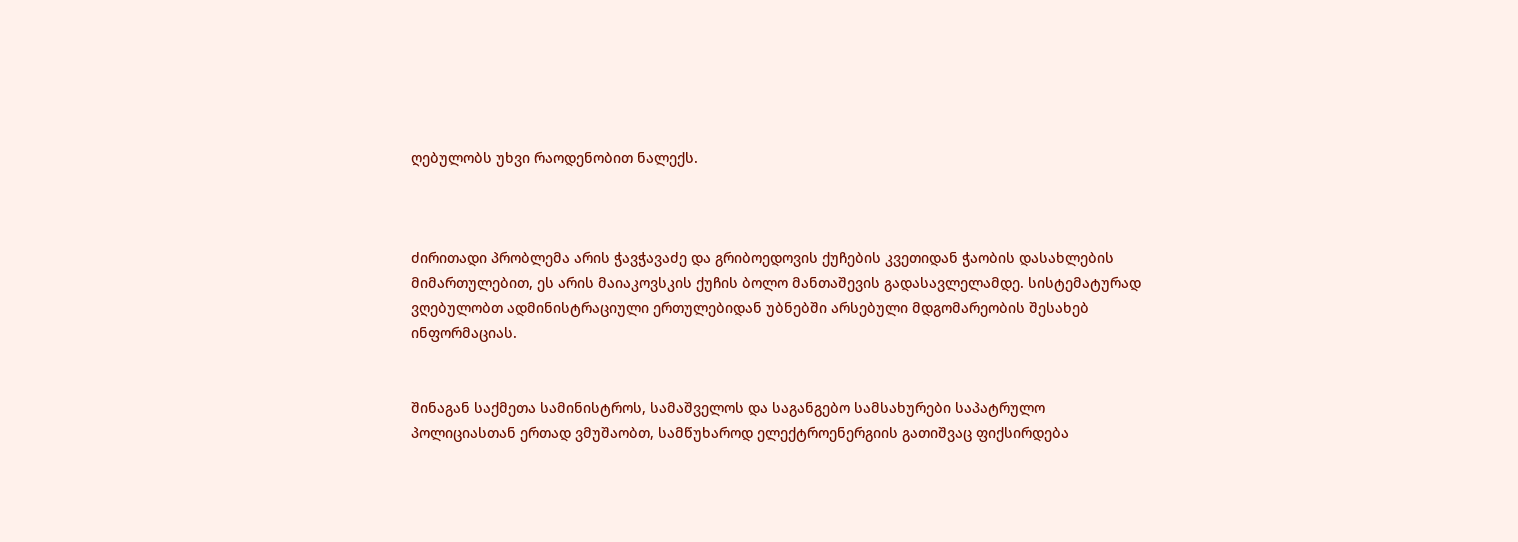ღებულობს უხვი რაოდენობით ნალექს.



ძირითადი პრობლემა არის ჭავჭავაძე და გრიბოედოვის ქუჩების კვეთიდან ჭაობის დასახლების მიმართულებით, ეს არის მაიაკოვსკის ქუჩის ბოლო მანთაშევის გადასავლელამდე. სისტემატურად ვღებულობთ ადმინისტრაციული ერთულებიდან უბნებში არსებული მდგომარეობის შესახებ ინფორმაციას.


შინაგან საქმეთა სამინისტროს, სამაშველოს და საგანგებო სამსახურები საპატრულო პოლიციასთან ერთად ვმუშაობთ, სამწუხაროდ ელექტროენერგიის გათიშვაც ფიქსირდება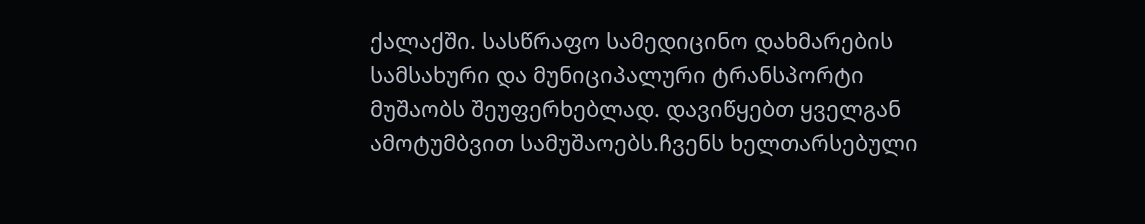ქალაქში. სასწრაფო სამედიცინო დახმარების სამსახური და მუნიციპალური ტრანსპორტი მუშაობს შეუფერხებლად. დავიწყებთ ყველგან ამოტუმბვით სამუშაოებს.ჩვენს ხელთარსებული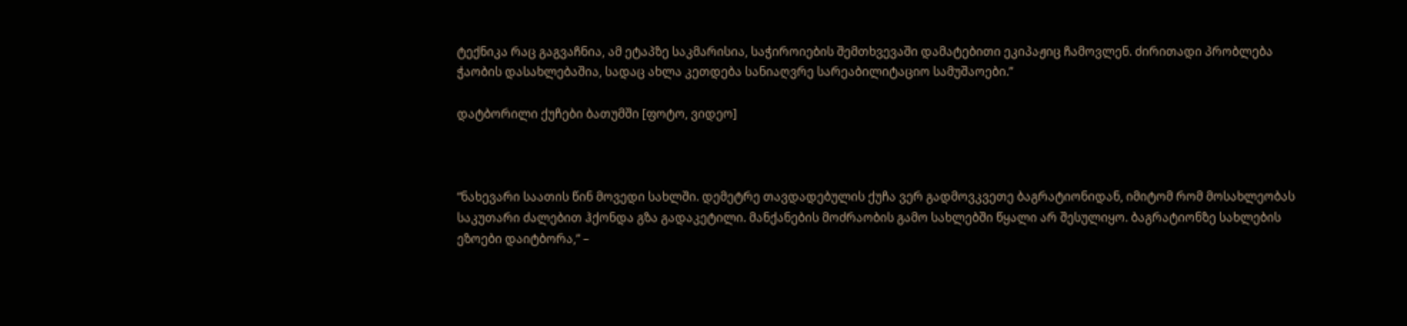ტექნიკა რაც გაგვაჩნია, ამ ეტაპზე საკმარისია, საჭიროიების შემთხვევაში დამატებითი ეკიპაჟიც ჩამოვლენ. ძირითადი პრობლება ჭაობის დასახლებაშია, სადაც ახლა კეთდება სანიაღვრე სარეაბილიტაციო სამუშაოები.”

დატბორილი ქუჩები ბათუმში [ფოტო, ვიდეო]



“ნახევარი საათის წინ მოვედი სახლში. დემეტრე თავდადებულის ქუჩა ვერ გადმოვკვეთე ბაგრატიონიდან, იმიტომ რომ მოსახლეობას საკუთარი ძალებით ჰქონდა გზა გადაკეტილი. მანქანების მოძრაობის გამო სახლებში წყალი არ შესულიყო. ბაგრატიონზე სახლების ეზოები დაიტბორა,” –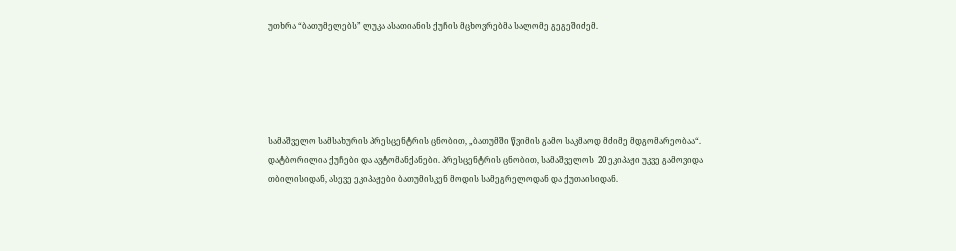უთხრა “ბათუმელებს” ლუკა ასათიანის ქუჩის მცხოვრებმა სალომე გეგეშიძემ.





სამაშველო სამსახურის პრესცენტრის ცნობით, „ბათუმში წვიმის გამო საკმაოდ მძიმე მდგომარეობაა“. დატბორილია ქუჩები და ავტომანქანები. პრესცენტრის ცნობით, სამაშველოს  20 ეკიპაჟი უკვე გამოვიდა თბილისიდან, ასევე ეკიპაჟები ბათუმისკენ მოდის სამეგრელოდან და ქუთაისიდან.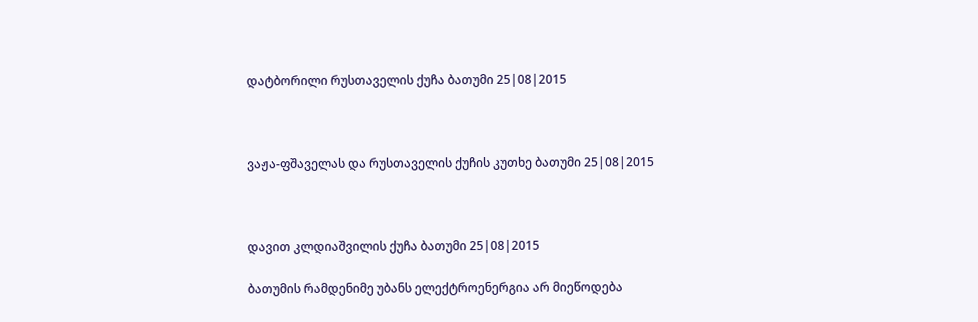დატბორილი რუსთაველის ქუჩა ბათუმი 25|08|2015



ვაჟა-ფშაველას და რუსთაველის ქუჩის კუთხე ბათუმი 25|08|2015



დავით კლდიაშვილის ქუჩა ბათუმი 25|08|2015

ბათუმის რამდენიმე უბანს ელექტროენერგია არ მიეწოდება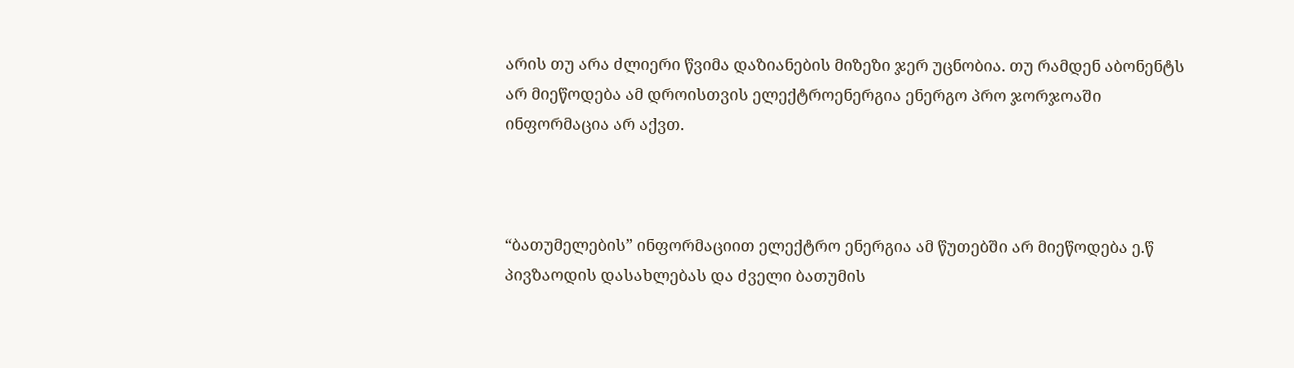არის თუ არა ძლიერი წვიმა დაზიანების მიზეზი ჯერ უცნობია. თუ რამდენ აბონენტს არ მიეწოდება ამ დროისთვის ელექტროენერგია ენერგო პრო ჯორჯოაში ინფორმაცია არ აქვთ.



“ბათუმელების” ინფორმაციით ელექტრო ენერგია ამ წუთებში არ მიეწოდება ე.წ პივზაოდის დასახლებას და ძველი ბათუმის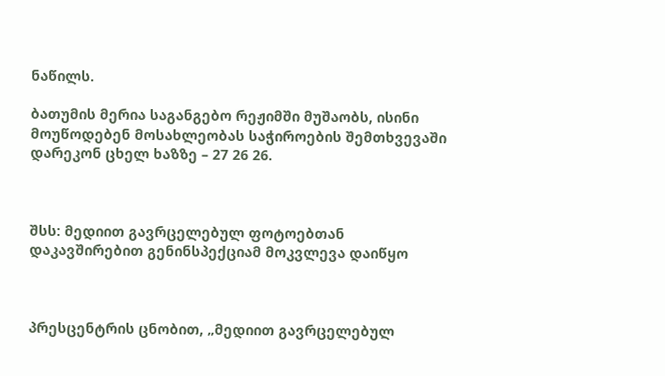ნაწილს.

ბათუმის მერია საგანგებო რეჟიმში მუშაობს, ისინი მოუწოდებენ მოსახლეობას საჭიროების შემთხვევაში დარეკონ ცხელ ხაზზე – 27 26 26.



შსს: მედიით გავრცელებულ ფოტოებთან დაკავშირებით გენინსპექციამ მოკვლევა დაიწყო



პრესცენტრის ცნობით, „მედიით გავრცელებულ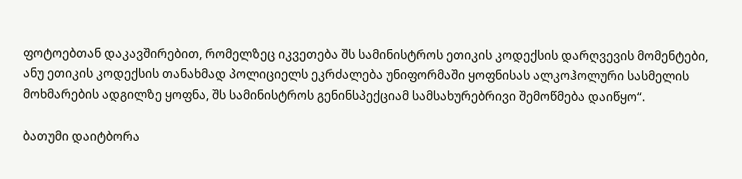ფოტოებთან დაკავშირებით, რომელზეც იკვეთება შს სამინისტროს ეთიკის კოდექსის დარღვევის მომენტები, ანუ ეთიკის კოდექსის თანახმად პოლიციელს ეკრძალება უნიფორმაში ყოფნისას ალკოჰოლური სასმელის მოხმარების ადგილზე ყოფნა, შს სამინისტროს გენინსპექციამ სამსახურებრივი შემოწმება დაიწყო“.

ბათუმი დაიტბორა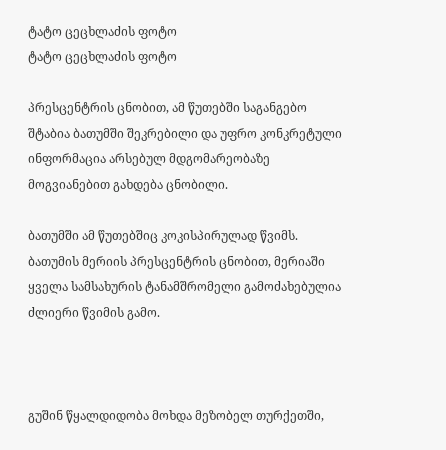ტატო ცეცხლაძის ფოტო
ტატო ცეცხლაძის ფოტო

პრესცენტრის ცნობით, ამ წუთებში საგანგებო შტაბია ბათუმში შეკრებილი და უფრო კონკრეტული ინფორმაცია არსებულ მდგომარეობაზე მოგვიანებით გახდება ცნობილი.

ბათუმში ამ წუთებშიც კოკისპირულად წვიმს. ბათუმის მერიის პრესცენტრის ცნობით, მერიაში ყველა სამსახურის ტანამშრომელი გამოძახებულია ძლიერი წვიმის გამო.



გუშინ წყალდიდობა მოხდა მეზობელ თურქეთში,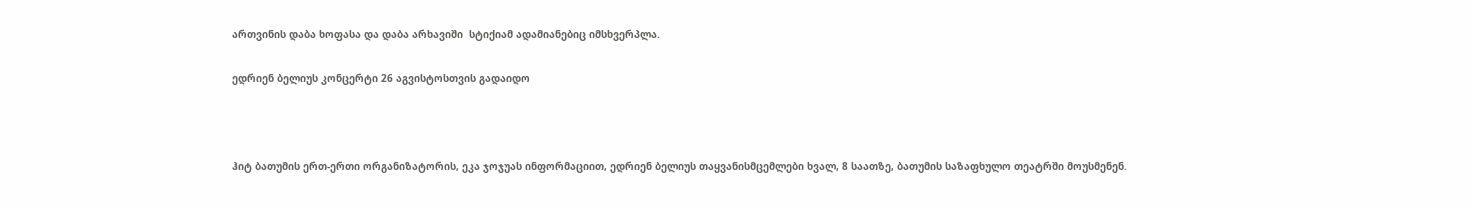ართვინის დაბა ხოფასა და დაბა არხავიში  სტიქიამ ადამიანებიც იმსხვერპლა.

ედრიენ ბელიუს კონცერტი 26 აგვისტოსთვის გადაიდო



ჰიტ ბათუმის ერთ-ერთი ორგანიზატორის, ეკა ჯოჯუას ინფორმაციით, ედრიენ ბელიუს თაყვანისმცემლები ხვალ, 8 საათზე, ბათუმის საზაფხულო თეატრში მოუსმენენ.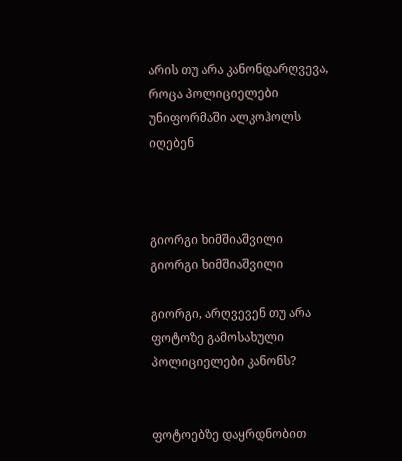არის თუ არა კანონდარღვევა, როცა პოლიციელები უნიფორმაში ალკოჰოლს იღებენ



გიორგი ხიმშიაშვილი
გიორგი ხიმშიაშვილი

გიორგი, არღვევენ თუ არა ფოტოზე გამოსახული პოლიციელები კანონს?


ფოტოებზე დაყრდნობით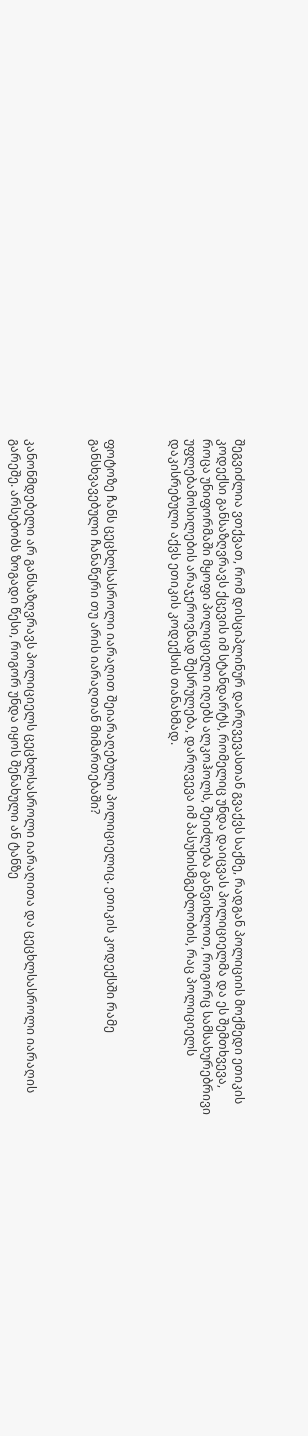შეგვიძლია ვთქვათ, რომ დისციპლინურ დარღვევასთან გვაქვს საქმე, რადგან პოლიციის მოქმედი ეთიკის კოდექსი განსაზღვრავს ქცევის იმ სტანდარტს, რომელიც უნდა დაიცვას პოლიციელმა და ეს შემთხვევა, როცა უნიფორმაში მყოფი პოლიციელი იღებს ალკოჰოლს, შეიძლება განვიხლოთ, როგორც სამსახურებრივი უფლებამოსილების არაჯეროვნად შესრულება, დარღვევა იმ პასუხისმგებლობის, რაც პოლიციელს დაკისრებული აქვს ეთიკის კოდექსის თანახმად.



ფოტოზე ჩანს ცეცხლსასროლი იარაღით შეიარაღებული პოლიციელიც. ეთიკის კოდექსში რამე განსხვავებული ჩანაწერი თუ არის იარაღთან მიმართებაში?



კანონმდებელი არ განსაზღვრავს პოლიციელს ცეცხლსასროლი იარაღითა და ცეცხლსასროლი იარაღის გარეშე. არსებობს ზოგადი წესი, როგორ უნდა იყოს შენახული ან ტანზე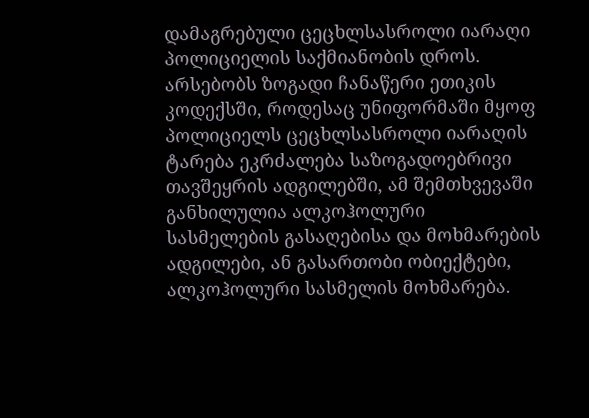დამაგრებული ცეცხლსასროლი იარაღი პოლიციელის საქმიანობის დროს. არსებობს ზოგადი ჩანაწერი ეთიკის კოდექსში, როდესაც უნიფორმაში მყოფ პოლიციელს ცეცხლსასროლი იარაღის ტარება ეკრძალება საზოგადოებრივი თავშეყრის ადგილებში, ამ შემთხვევაში განხილულია ალკოჰოლური სასმელების გასაღებისა და მოხმარების ადგილები, ან გასართობი ობიექტები, ალკოჰოლური სასმელის მოხმარება.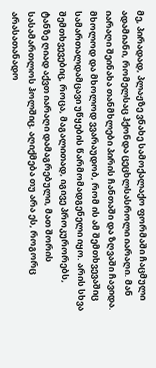მე, პირადად, პლაჟზე ვნახე სამოქალაქო ფორმაში ჩაცმული ადამიანი, რომელსაც ჰქონდა ცეცხლსასროლი იარაღი. მან იარაღი შეინახა თანმხლები პირის ჩანთაში და ზღვაში ჩავიდა. მხოლოდ და მხოლოდ ვვარაუდობ, რომ ის ამ შემთხვევაშიც სამართალდამცავი უწყების წარმომადგენელი იყო. არის სხვა შემთხვევებიც, როცა, მაგალითად, იგივე პროკურორებს, ტანზე ღიად აქვთ იარაღი დამაგრებული, მათ შორის სასამართლოს ჰოლშიც. აღიქმება თუ არა ეს, როგორც არასათანადო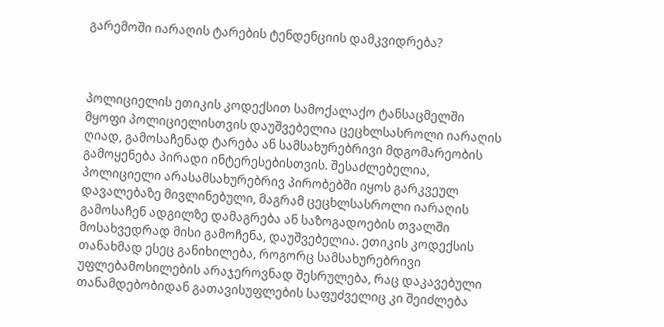გარემოში იარაღის ტარების ტენდენციის დამკვიდრება?



პოლიციელის ეთიკის კოდექსით სამოქალაქო ტანსაცმელში მყოფი პოლიციელისთვის დაუშვებელია ცეცხლსასროლი იარაღის ღიად, გამოსაჩენად ტარება ან სამსახურებრივი მდგომარეობის გამოყენება პირადი ინტერესებისთვის. შესაძლებელია, პოლიციელი არასამსახურებრივ პირობებში იყოს გარკვეულ დავალებაზე მივლინებული, მაგრამ ცეცხლსასროლი იარაღის გამოსაჩენ ადგილზე დამაგრება ან საზოგადოების თვალში მოსახვედრად მისი გამოჩენა, დაუშვებელია. ეთიკის კოდექსის თანახმად ესეც განიხილება, როგორც სამსახურებრივი უფლებამოსილების არაჯეროვნად შესრულება, რაც დაკავებული თანამდებობიდან გათავისუფლების საფუძველიც კი შეიძლება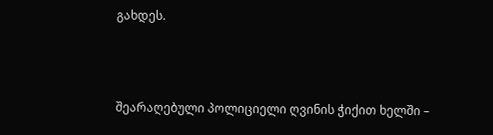გახდეს.



შეარაღებული პოლიციელი ღვინის ჭიქით ხელში –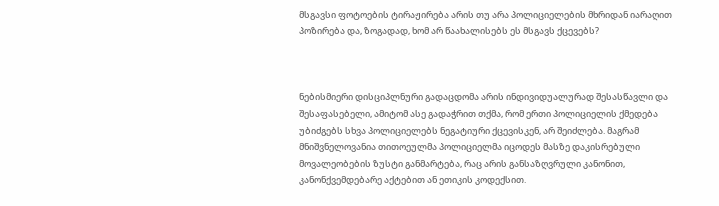მსგავსი ფოტოების ტირაჟირება არის თუ არა პოლიციელების მხრიდან იარაღით პოზირება და, ზოგადად, ხომ არ წაახალისებს ეს მსგავს ქცევებს?



ნებისმიერი დისციპლნური გადაცდომა არის ინდივიდუალურად შესასწავლი და შესაფასებელი, ამიტომ ასე გადაჭრით თქმა, რომ ერთი პოლიციელის ქმედება უბიძგებს სხვა პოლიციელებს ნეგატიური ქცევისკენ, არ შეიძლება. მაგრამ მნიშვნელოვანია თითოეულმა პოლიციელმა იცოდეს მასზე დაკისრებული მოვალეობების ზუსტი განმარტება, რაც არის განსაზღვრული კანონით, კანონქვემდებარე აქტებით ან ეთიკის კოდექსით.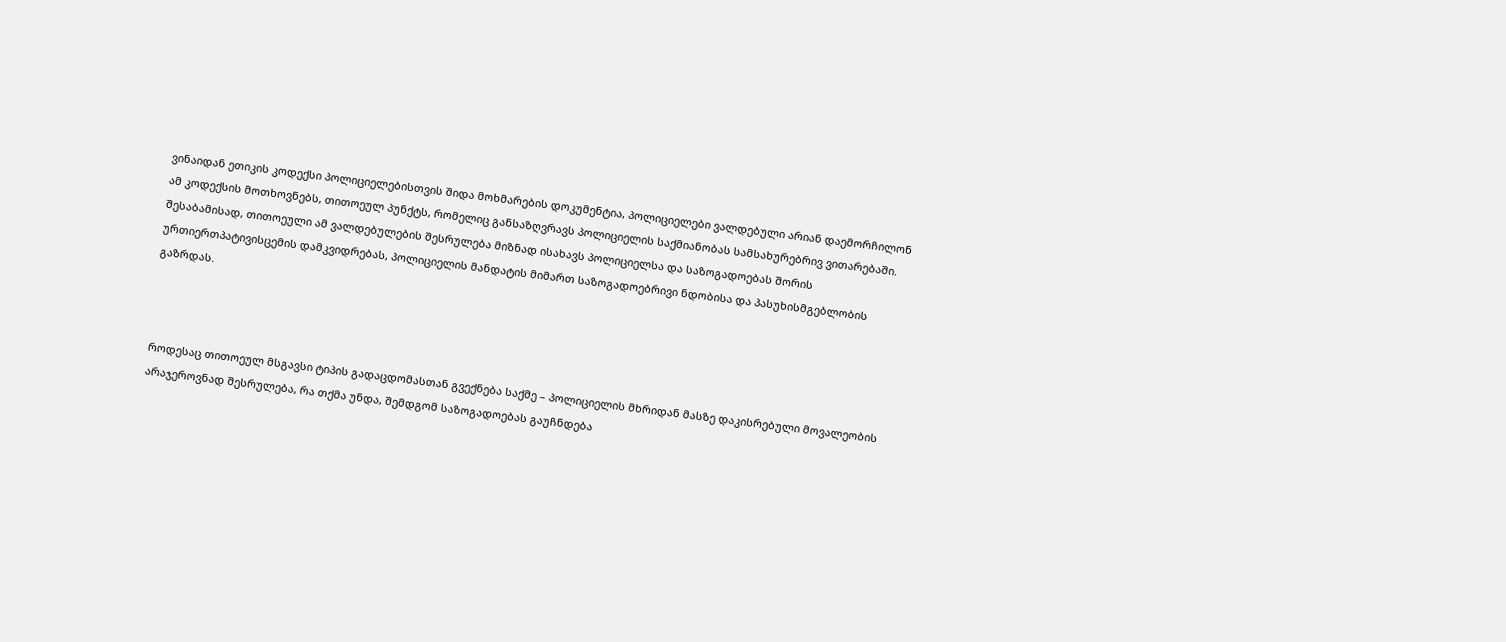ვინაიდან ეთიკის კოდექსი პოლიციელებისთვის შიდა მოხმარების დოკუმენტია, პოლიციელები ვალდებული არიან დაემორჩილონ ამ კოდექსის მოთხოვნებს, თითოეულ პუნქტს, რომელიც განსაზღვრავს პოლიციელის საქმიანობას სამსახურებრივ ვითარებაში. შესაბამისად, თითოეული ამ ვალდებულების შესრულება მიზნად ისახავს პოლიციელსა და საზოგადოებას შორის ურთიერთპატივისცემის დამკვიდრებას, პოლიციელის მანდატის მიმართ საზოგადოებრივი ნდობისა და პასუხისმგებლობის გაზრდას.



როდესაც თითოეულ მსგავსი ტიპის გადაცდომასთან გვექნება საქმე – პოლიციელის მხრიდან მასზე დაკისრებული მოვალეობის არაჯეროვნად შესრულება, რა თქმა უნდა, შემდგომ საზოგადოებას გაუჩნდება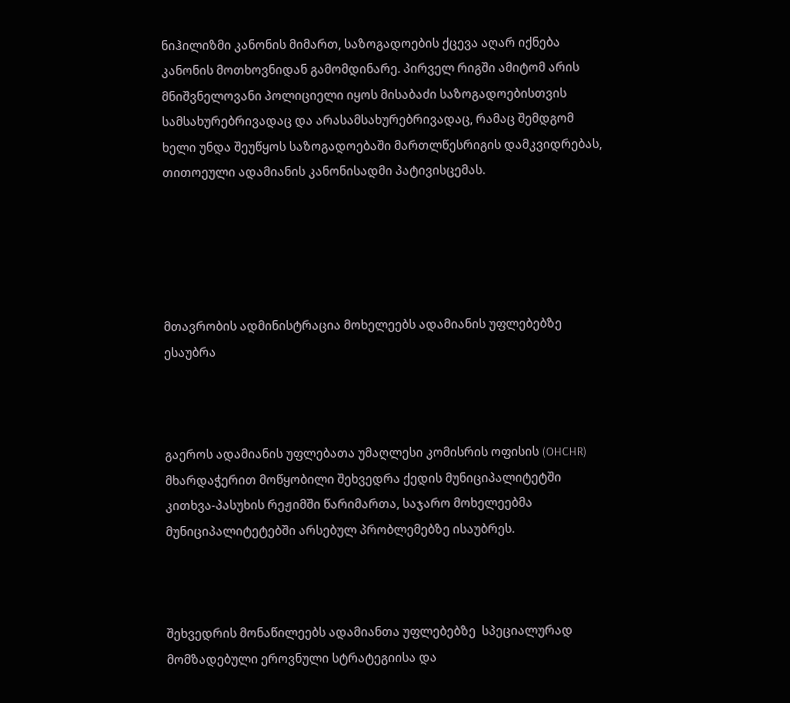ნიჰილიზმი კანონის მიმართ, საზოგადოების ქცევა აღარ იქნება კანონის მოთხოვნიდან გამომდინარე. პირველ რიგში ამიტომ არის მნიშვნელოვანი პოლიციელი იყოს მისაბაძი საზოგადოებისთვის სამსახურებრივადაც და არასამსახურებრივადაც, რამაც შემდგომ ხელი უნდა შეუწყოს საზოგადოებაში მართლწესრიგის დამკვიდრებას, თითოეული ადამიანის კანონისადმი პატივისცემას.





მთავრობის ადმინისტრაცია მოხელეებს ადამიანის უფლებებზე ესაუბრა



გაეროს ადამიანის უფლებათა უმაღლესი კომისრის ოფისის (OHCHR) მხარდაჭერით მოწყობილი შეხვედრა ქედის მუნიციპალიტეტში კითხვა-პასუხის რეჟიმში წარიმართა, საჯარო მოხელეებმა მუნიციპალიტეტებში არსებულ პრობლემებზე ისაუბრეს.



შეხვედრის მონაწილეებს ადამიანთა უფლებებზე  სპეციალურად მომზადებული ეროვნული სტრატეგიისა და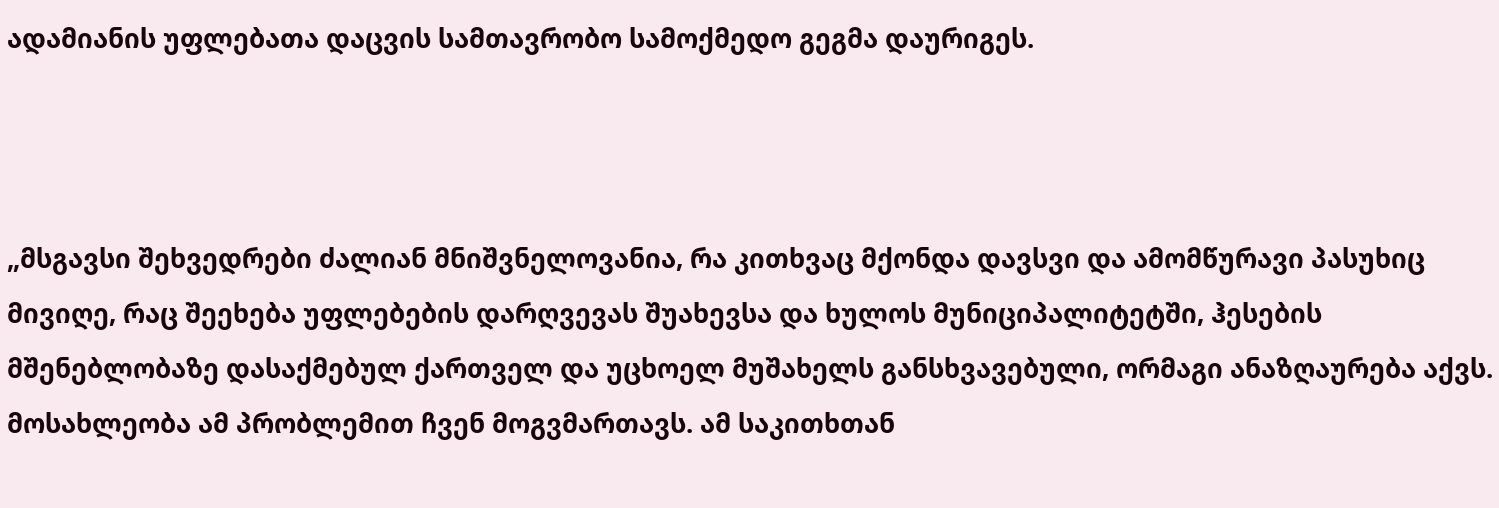ადამიანის უფლებათა დაცვის სამთავრობო სამოქმედო გეგმა დაურიგეს.



„მსგავსი შეხვედრები ძალიან მნიშვნელოვანია, რა კითხვაც მქონდა დავსვი და ამომწურავი პასუხიც მივიღე, რაც შეეხება უფლებების დარღვევას შუახევსა და ხულოს მუნიციპალიტეტში, ჰესების მშენებლობაზე დასაქმებულ ქართველ და უცხოელ მუშახელს განსხვავებული, ორმაგი ანაზღაურება აქვს. მოსახლეობა ამ პრობლემით ჩვენ მოგვმართავს. ამ საკითხთან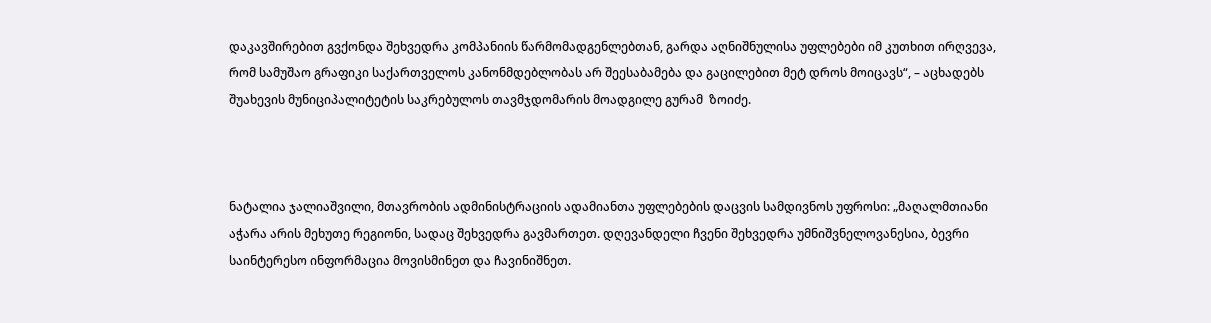დაკავშირებით გვქონდა შეხვედრა კომპანიის წარმომადგენლებთან, გარდა აღნიშნულისა უფლებები იმ კუთხით ირღვევა, რომ სამუშაო გრაფიკი საქართველოს კანონმდებლობას არ შეესაბამება და გაცილებით მეტ დროს მოიცავს“, – აცხადებს  შუახევის მუნიციპალიტეტის საკრებულოს თავმჯდომარის მოადგილე გურამ  ზოიძე.



ნატალია ჯალიაშვილი, მთავრობის ადმინისტრაციის ადამიანთა უფლებების დაცვის სამდივნოს უფროსი: „მაღალმთიანი აჭარა არის მეხუთე რეგიონი, სადაც შეხვედრა გავმართეთ. დღევანდელი ჩვენი შეხვედრა უმნიშვნელოვანესია, ბევრი საინტერესო ინფორმაცია მოვისმინეთ და ჩავინიშნეთ.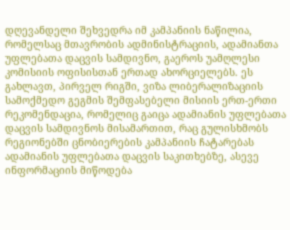დღევანდელი შეხვედრა იმ კამპანიის ნაწილია, რომელსაც მთავრობის ადმინისტრაციის, ადამიანთა უფლებათა დაცვის სამდივნო, გაეროს უამღლესი კომისიის ოფისისთან ერთად ახორციელებს. ეს გახლავთ, პირველ რიგში, ვიზა ლიბერალიზაციის სამოქმედო გეგმის შემფასებელი მისიის ერთ-ერთი რეკომენდაცია, რომელიც გაიცა ადამიანის უფლებათა დაცვის სამდივნოს მისამართით, რაც გულისხმობს რეგიონებში ცნობიერების კამპანიის ჩატარებას ადამიანის უფლებათა დაცვის საკითხებზე, ასევე ინფორმაციის მიწოდება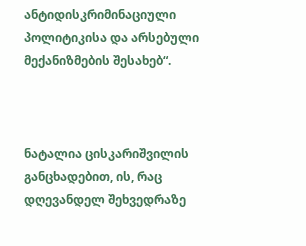ანტიდისკრიმინაციული პოლიტიკისა და არსებული მექანიზმების შესახებ“.



ნატალია ცისკარიშვილის განცხადებით, ის, რაც დღევანდელ შეხვედრაზე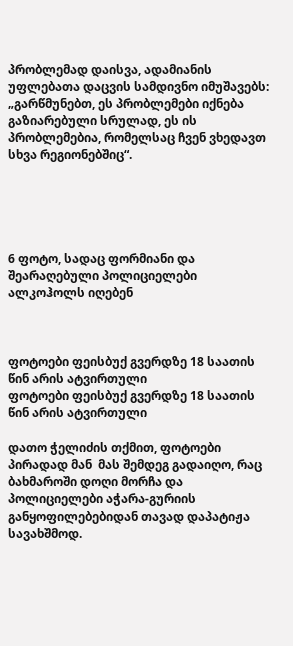პრობლემად დაისვა, ადამიანის უფლებათა დაცვის სამდივნო იმუშავებს: „გარწმუნებთ, ეს პრობლემები იქნება გაზიარებული სრულად, ეს ის პრობლემებია, რომელსაც ჩვენ ვხედავთ სხვა რეგიონებშიც“.





6 ფოტო, სადაც ფორმიანი და შეარაღებული პოლიციელები ალკოჰოლს იღებენ



ფოტოები ფეისბუქ გვერდზე 18 საათის წინ არის ატვირთული
ფოტოები ფეისბუქ გვერდზე 18 საათის წინ არის ატვირთული

დათო ჭელიძის თქმით, ფოტოები პირადად მან  მას შემდეგ გადაიღო, რაც ბახმაროში დოღი მორჩა და პოლიციელები აჭარა-გურიის განყოფილებებიდან თავად დაპატიჟა სავახშმოდ.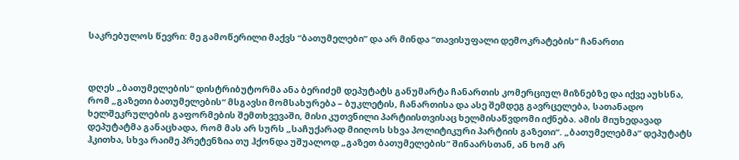საკრებულოს წევრი: მე გამოწერილი მაქვს “ბათუმელები” და არ მინდა “თავისუფალი დემოკრატების” ჩანართი



დღეს „ბათუმელების“ დისტრიბუტორმა ანა ბერიძემ დეპუტატს განუმარტა ჩანართის კომერციულ მიზნებზე და იქვე აუხსნა, რომ „გაზეთი ბათუმელების“ მსგავსი მომსახურება – ბუკლეტის, ჩანართისა და ასე შემდეგ გავრცელება, სათანადო ხელშეკრულების გაფორმების შემთხვევაში, მისი კუთვნილი პარტიისთვისაც ხელმისაწვდომი იქნება. ამის მიუხედავად დეპუტატმა განაცხადა, რომ მას არ სურს „საჩუქარად მიიღოს სხვა პოლიტიკური პარტიის გაზეთი“. „ბათუმელებმა“ დეპუტატს ჰკითხა, სხვა რაიმე პრეტენზია თუ ჰქონდა უშუალოდ „გაზეთ ბათუმელების“ შინაარსთან, ან ხომ არ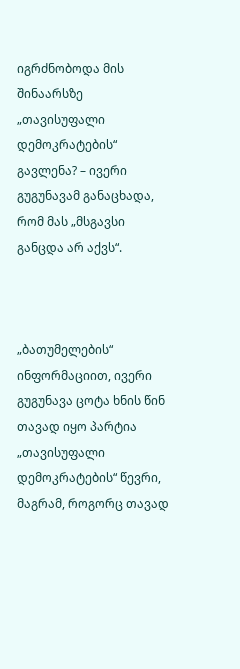იგრძნობოდა მის შინაარსზე „თავისუფალი დემოკრატების“ გავლენა? – ივერი გუგუნავამ განაცხადა, რომ მას „მსგავსი განცდა არ აქვს“.



„ბათუმელების“ ინფორმაციით, ივერი გუგუნავა ცოტა ხნის წინ თავად იყო პარტია „თავისუფალი დემოკრატების“ წევრი, მაგრამ, როგორც თავად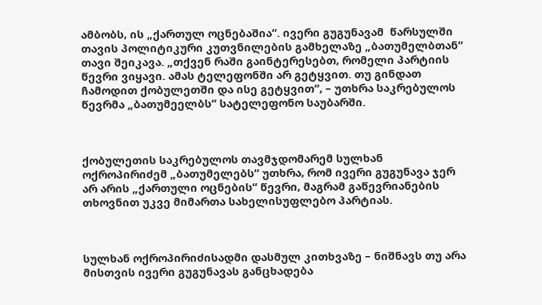ამბობს, ის „ქართულ ოცნებაშია“. ივერი გუგუნავამ  წარსულში თავის პოლიტიკური კუთვნილების გამხელაზე „ბათუმელბთან“ თავი შეიკავა. „თქვენ რაში გაინტერესებთ, რომელი პარტიის წევრი ვიყავი. ამას ტელეფონში არ გეტყვით. თუ გინდათ ჩამოდით ქობულეთში და ისე გეტყვით“, – უთხრა საკრებულოს წევრმა „ბათუმეელბს“ სატელეფონო საუბარში.



ქობულეთის საკრებულოს თავმჯდომარემ სულხან ოქროპირიძემ „ბათუმელებს“ უთხრა, რომ ივერი გუგუნავა ჯერ არ არის „ქართული ოცნების“ წევრი, მაგრამ გაწევრიანების თხოვნით უკვე მიმართა სახელისუფლებო პარტიას.



სულხან ოქროპირიძისადმი დასმულ კითხვაზე – ნიშნავს თუ არა მისთვის ივერი გუგუნავას განცხადება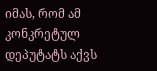იმას, რომ ამ კონკრეტულ დეპუტატს აქვს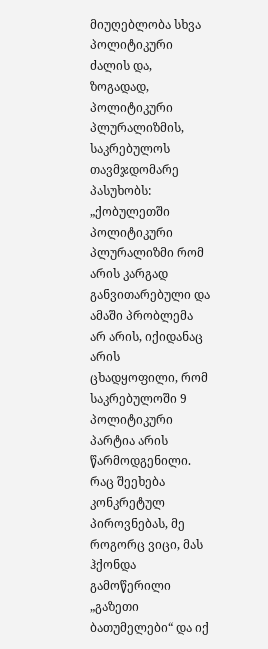მიუღებლობა სხვა პოლიტიკური ძალის და, ზოგადად, პოლიტიკური პლურალიზმის, საკრებულოს თავმჯდომარე პასუხობს: „ქობულეთში პოლიტიკური პლურალიზმი რომ არის კარგად განვითარებული და ამაში პრობლემა არ არის, იქიდანაც არის ცხადყოფილი, რომ საკრებულოში 9 პოლიტიკური პარტია არის წარმოდგენილი. რაც შეეხება კონკრეტულ პიროვნებას, მე როგორც ვიცი, მას ჰქონდა გამოწერილი „გაზეთი ბათუმელები“ და იქ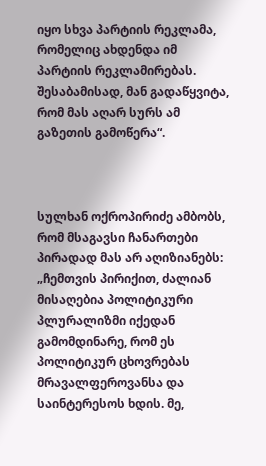იყო სხვა პარტიის რეკლამა, რომელიც ახდენდა იმ პარტიის რეკლამირებას. შესაბამისად, მან გადაწყვიტა, რომ მას აღარ სურს ამ გაზეთის გამოწერა“.



სულხან ოქროპირიძე ამბობს, რომ მსაგავსი ჩანართები პირადად მას არ აღიზიანებს: „ჩემთვის პირიქით, ძალიან მისაღებია პოლიტიკური პლურალიზმი იქედან გამომდინარე, რომ ეს პოლიტიკურ ცხოვრებას მრავალფეროვანსა და საინტერესოს ხდის. მე,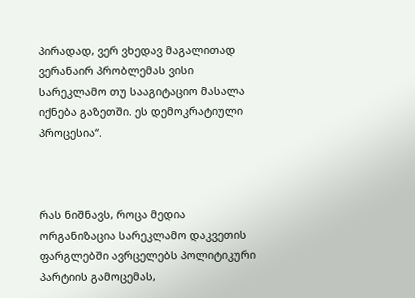პირადად, ვერ ვხედავ მაგალითად ვერანაირ პრობლემას ვისი სარეკლამო თუ სააგიტაციო მასალა იქნება გაზეთში. ეს დემოკრატიული პროცესია“.



რას ნიშნავს, როცა მედია ორგანიზაცია სარეკლამო დაკვეთის ფარგლებში ავრცელებს პოლიტიკური პარტიის გამოცემას,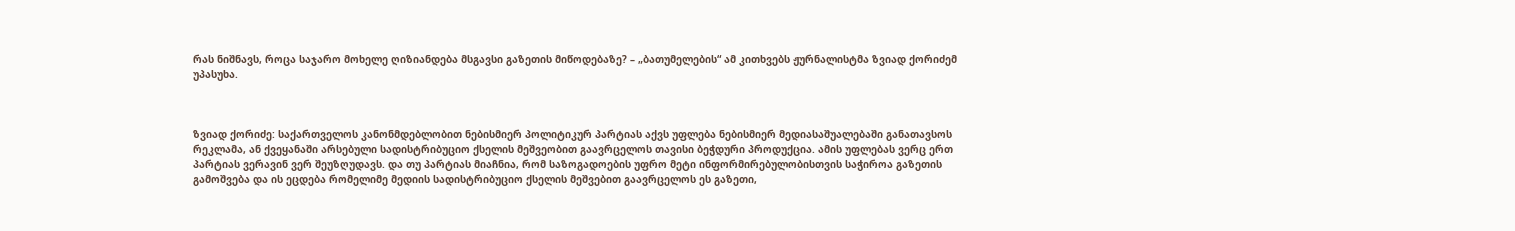რას ნიშნავს, როცა საჯარო მოხელე ღიზიანდება მსგავსი გაზეთის მიწოდებაზე? – „ბათუმელების“ ამ კითხვებს ჟურნალისტმა ზვიად ქორიძემ უპასუხა.



ზვიად ქორიძე: საქართველოს კანონმდებლობით ნებისმიერ პოლიტიკურ პარტიას აქვს უფლება ნებისმიერ მედიასაშუალებაში განათავსოს რეკლამა, ან ქვეყანაში არსებული სადისტრიბუციო ქსელის მეშვეობით გაავრცელოს თავისი ბეჭდური პროდუქცია. ამის უფლებას ვერც ერთ პარტიას ვერავინ ვერ შეუზღუდავს. და თუ პარტიას მიაჩნია, რომ საზოგადოების უფრო მეტი ინფორმირებულობისთვის საჭიროა გაზეთის გამოშვება და ის ეცდება რომელიმე მედიის სადისტრიბუციო ქსელის მეშვებით გაავრცელოს ეს გაზეთი,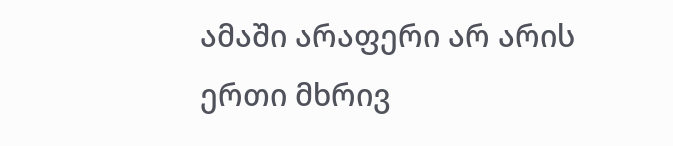ამაში არაფერი არ არის ერთი მხრივ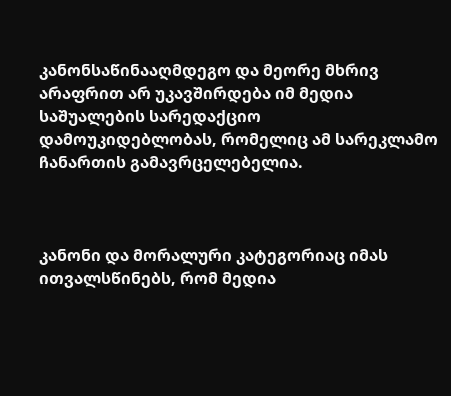კანონსაწინააღმდეგო და მეორე მხრივ არაფრით არ უკავშირდება იმ მედია საშუალების სარედაქციო დამოუკიდებლობას, რომელიც ამ სარეკლამო ჩანართის გამავრცელებელია.



კანონი და მორალური კატეგორიაც იმას ითვალსწინებს, რომ მედია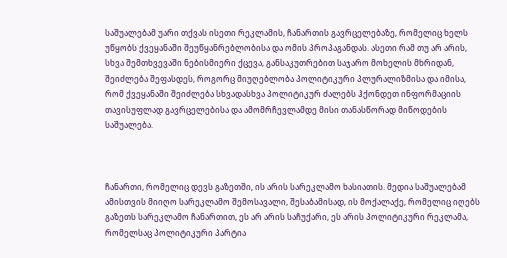საშუალებამ უარი თქვას ისეთი რეკლამის, ჩანართის გავრცელებაზე, რომელიც ხელს უწყობს ქვეყანაში შეუწყანრებლობისა და ომის პროპაგანდას. ასეთი რამ თუ არ არის, სხვა შემთხვევაში ნებისმიერი ქცევა, განსაკუთრებით საჯარო მოხელის მხრიდან, შეიძლება შეფასდეს, როგორც მიუღებლობა პოლიტიკური პლურალიზმისა და იმისა, რომ ქვეყანაში შეიძლება სხვადასხვა პოლიტიკურ ძალებს ჰქონდეთ ინფორმაციის თავისუფლად გავრცელებისა და ამომრჩევლამდე მისი თანასწორად მიწოდების საშუალება.



ჩანართი, რომელიც დევს გაზეთში, ის არის სარეკლამო ხასიათის. მედია საშუალებამ ამისთვის მიიღო სარეკლამო შემოსავალი, შესაბამისად, ის მოქალაქე, რომელიც იღებს გაზეთს სარეკლამო ჩანართით, ეს არ არის საჩუქარი, ეს არის პოლიტიკური რეკლამა, რომელსაც პოლიტიკური პარტია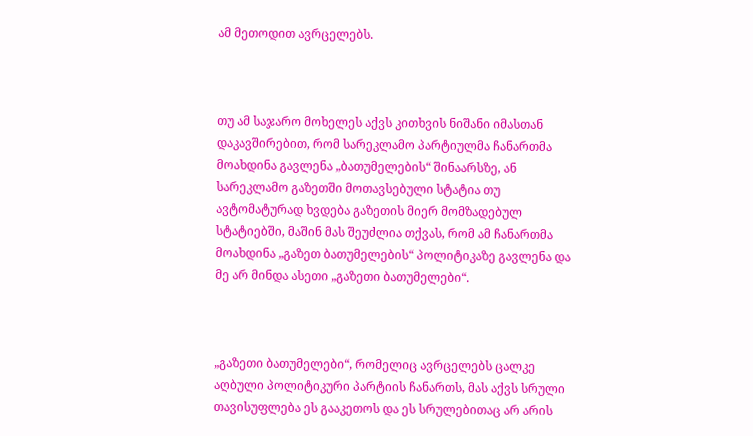ამ მეთოდით ავრცელებს.



თუ ამ საჯარო მოხელეს აქვს კითხვის ნიშანი იმასთან დაკავშირებით, რომ სარეკლამო პარტიულმა ჩანართმა მოახდინა გავლენა „ბათუმელების“ შინაარსზე, ან სარეკლამო გაზეთში მოთავსებული სტატია თუ ავტომატურად ხვდება გაზეთის მიერ მომზადებულ სტატიებში, მაშინ მას შეუძლია თქვას, რომ ამ ჩანართმა მოახდინა „გაზეთ ბათუმელების“ პოლიტიკაზე გავლენა და მე არ მინდა ასეთი „გაზეთი ბათუმელები“.



„გაზეთი ბათუმელები“, რომელიც ავრცელებს ცალკე აღბული პოლიტიკური პარტიის ჩანართს, მას აქვს სრული თავისუფლება ეს გააკეთოს და ეს სრულებითაც არ არის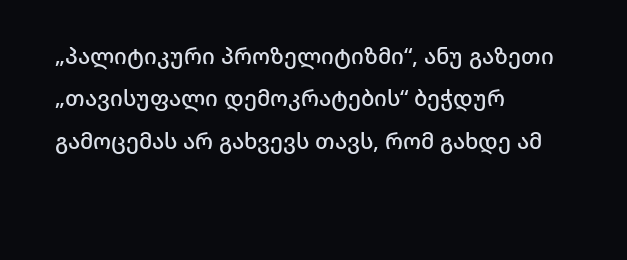„პალიტიკური პროზელიტიზმი“, ანუ გაზეთი „თავისუფალი დემოკრატების“ ბეჭდურ გამოცემას არ გახვევს თავს, რომ გახდე ამ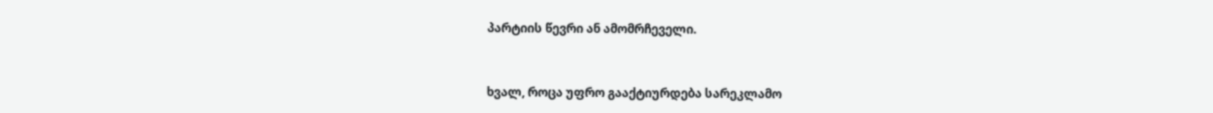პარტიის წევრი ან ამომრჩეველი.



ხვალ, როცა უფრო გააქტიურდება სარეკლამო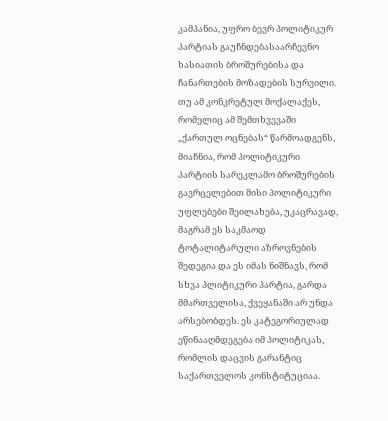კამპანია, უფრო ბევრ პოლიტიკურ პარტიას გაუჩნდებასაარჩევნო ხასიათის ბროშურებისა და ჩანართების მოზადების სურვილი. თუ ამ კონკრეტულ მოქალაქეს, რომელიც ამ შემთხვევაში „ქართულ ოცნებას“ წარმოადგენს, მიაჩნია, რომ პოლიტიკური პარტიის სარეკლამო ბროშურების გავრცელებით მისი პოლიტიკური უფლებები შეილახება, უკაცრავად, მაგრამ ეს საკმაოდ ტოტალიტარული აზროვნების შედეგია და ეს იმას ნიშნავს, რომ სხვა პლიტიკური პარტია, გარდა მმართველისა, ქვეყანაში არ უნდა არსებობდეს. ეს კატეგორიულად ეწინააღმდეგება იმ პოლიტიკას, რომლის დაცვის გარანტიც  საქართველოს კონსტიტუციაა.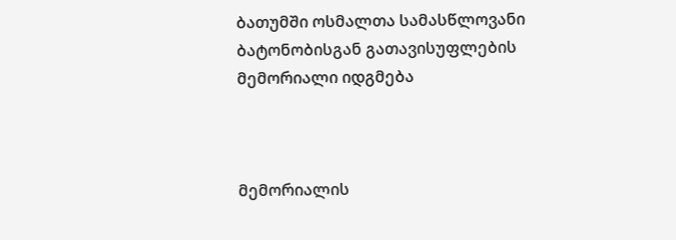ბათუმში ოსმალთა სამასწლოვანი ბატონობისგან გათავისუფლების მემორიალი იდგმება



მემორიალის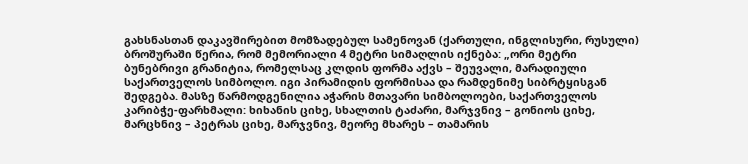გახსნასთან დაკავშირებით მომზადებულ სამენოვან (ქართული, ინგლისური, რუსული) ბროშურაში წერია, რომ მემორიალი 4 მეტრი სიმაღლის იქნება: „ორი მეტრი ბუნებრივი გრანიტია, რომელსაც კლდის ფორმა აქვს – შეუვალი, მარადიული საქართველოს სიმბოლო. იგი პირამიდის ფორმისაა და რამდენიმე სიბრტყისგან შედგება. მასზე წარმოდგენილია აჭარის მთავარი სიმბოლოები, საქართველოს კარიბჭე-ფარხმალი: ხიხანის ციხე, სხალთის ტაძარი, მარჯვნივ – გონიოს ციხე, მარცხნივ – პეტრას ციხე, მარჯვნივ, მეორე მხარეს – თამარის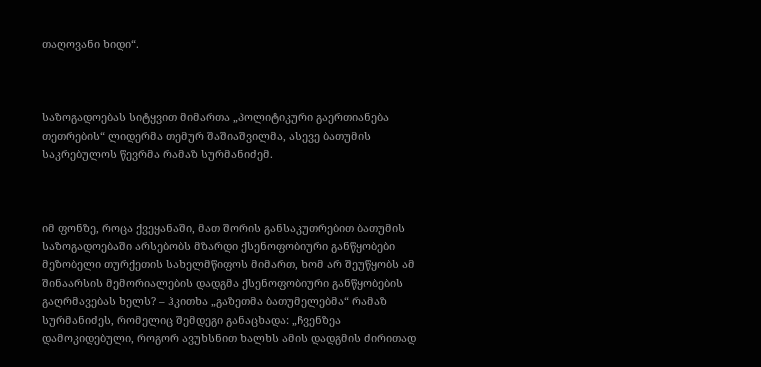თაღოვანი ხიდი“.



საზოგადოებას სიტყვით მიმართა „პოლიტიკური გაერთიანება თეთრების“ ლიდერმა თემურ შაშიაშვილმა, ასევე ბათუმის საკრებულოს წევრმა რამაზ სურმანიძემ.



იმ ფონზე, როცა ქვეყანაში, მათ შორის განსაკუთრებით ბათუმის საზოგადოებაში არსებობს მზარდი ქსენოფობიური განწყობები მეზობელი თურქეთის სახელმწიფოს მიმართ, ხომ არ შეუწყობს ამ შინაარსის მემორიალების დადგმა ქსენოფობიური განწყობების გაღრმავებას ხელს? – ჰკითხა „გაზეთმა ბათუმელებმა“ რამაზ სურმანიძეს, რომელიც შემდეგი განაცხადა: „ჩვენზეა დამოკიდებული, როგორ ავუხსნით ხალხს ამის დადგმის ძირითად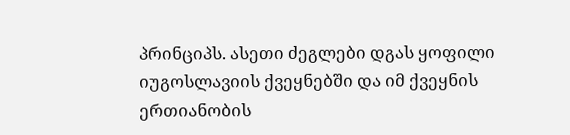პრინციპს. ასეთი ძეგლები დგას ყოფილი იუგოსლავიის ქვეყნებში და იმ ქვეყნის ერთიანობის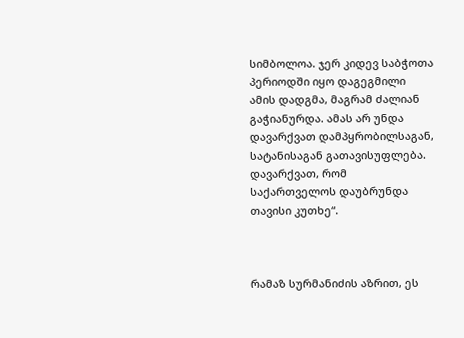სიმბოლოა. ჯერ კიდევ საბჭოთა პერიოდში იყო დაგეგმილი ამის დადგმა, მაგრამ ძალიან გაჭიანურდა. ამას არ უნდა დავარქვათ დამპყრობილსაგან, სატანისაგან გათავისუფლება. დავარქვათ, რომ საქართველოს დაუბრუნდა თავისი კუთხე“.



რამაზ სურმანიძის აზრით, ეს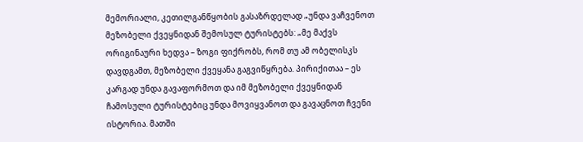მემორიალი, კეთილგანწყობის გასაზრდელად „უნდა ვაჩვენოთ მეზობელი ქვეყნიდან შემოსულ ტურისტებს: „მე მაქვს ორიგინაური ხედვა – ზოგი ფიქრობს, რომ თუ ამ ობელისკს დავდგამთ, მეზობელი ქვეყანა გაგვიწყრება. პირიქითაა – ეს კარგად უნდა გავაფორმოთ და იმ მეზობელი ქვეყნიდან ჩამოსული ტურისტებიც უნდა მოვიყვანოთ და გავაცნოთ ჩვენი ისტორია. მათში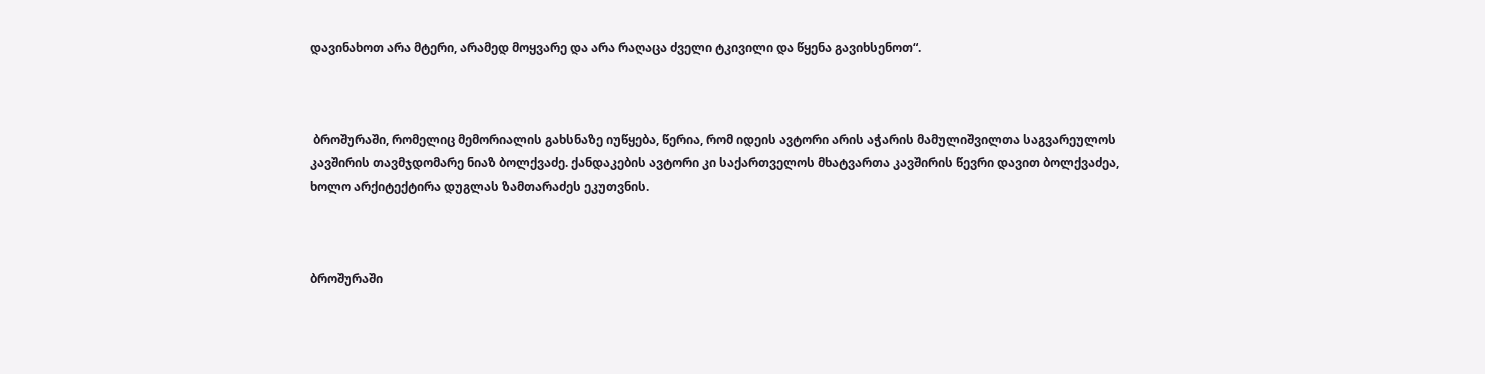დავინახოთ არა მტერი, არამედ მოყვარე და არა რაღაცა ძველი ტკივილი და წყენა გავიხსენოთ“.



 ბროშურაში, რომელიც მემორიალის გახსნაზე იუწყება, წერია, რომ იდეის ავტორი არის აჭარის მამულიშვილთა საგვარეულოს კავშირის თავმჯდომარე ნიაზ ბოლქვაძე. ქანდაკების ავტორი კი საქართველოს მხატვართა კავშირის წევრი დავით ბოლქვაძეა, ხოლო არქიტექტირა დუგლას ზამთარაძეს ეკუთვნის.



ბროშურაში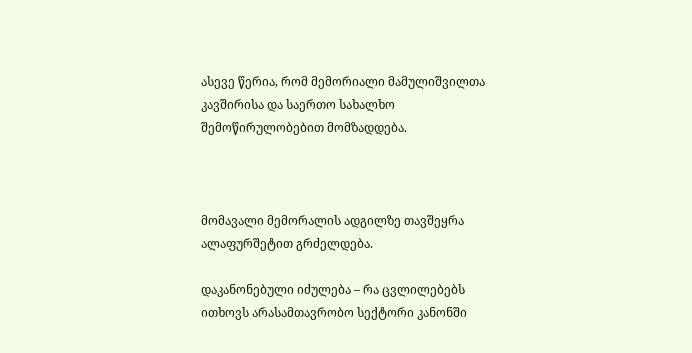ასევე წერია, რომ მემორიალი მამულიშვილთა კავშირისა და საერთო სახალხო შემოწირულობებით მომზადდება.



მომავალი მემორალის ადგილზე თავშეყრა ალაფურშეტით გრძელდება.

დაკანონებული იძულება – რა ცვლილებებს ითხოვს არასამთავრობო სექტორი კანონში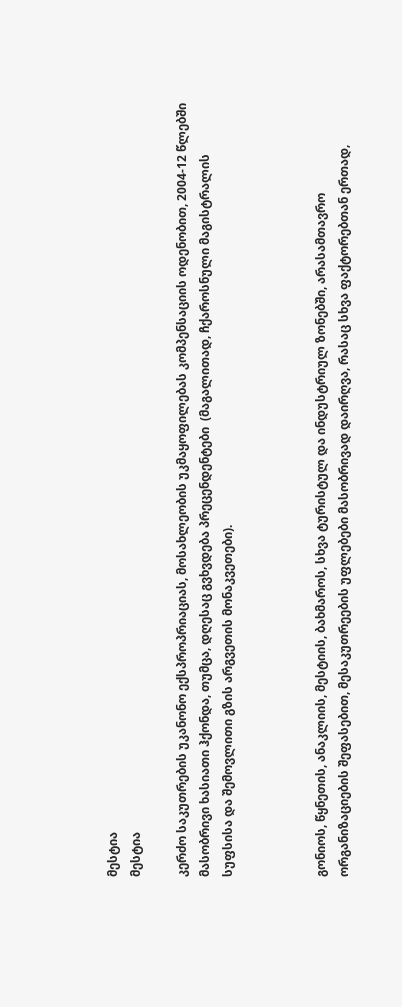მესტია
მესტია

კერძო საკუთრების უკანონო ექსპროპრიაციას, მოსახლეობის უკმაყოფილებას კომპენსაციის ოდენობით, 2004-12 წლებში მასობრივი ხასიათი ჰქონდა, თუმცა, დღესაც გვხვდება პრეცენდენტები  (მაგალითად, ჩქაროსნული მაგისტრალის სუფსისა და შემოვლითი გზის არგვეთის მონაკვეთები).



გონიოს, წყნეთის, ანაკლიის, მესტიის, ბახმაროს, სხვა ტურისტულ და ინდუსტრიულ ზონებში, არასამთავრო ორგანიზაციების შეფასებით, მესაკუთრეების უფლებები მასობრივად დაირღვა, რასაც სხვა ფაქტორებთან ერთად,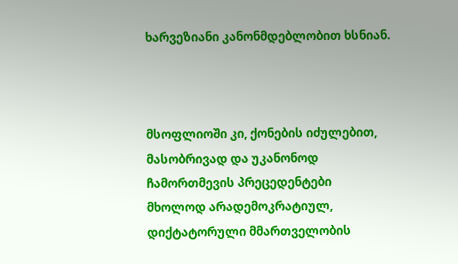ხარვეზიანი კანონმდებლობით ხსნიან.



მსოფლიოში კი, ქონების იძულებით, მასობრივად და უკანონოდ ჩამორთმევის პრეცედენტები  მხოლოდ არადემოკრატიულ, დიქტატორული მმართველობის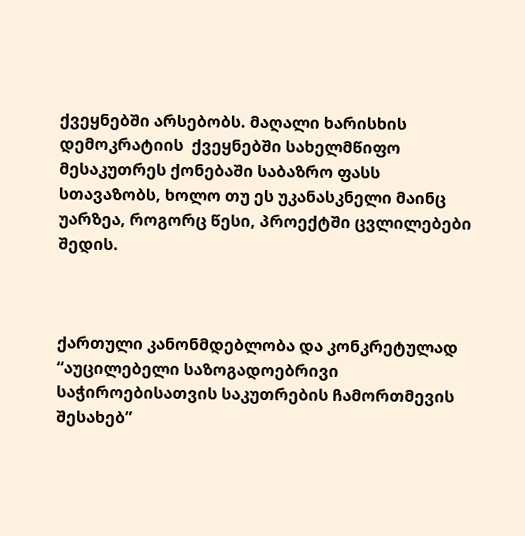ქვეყნებში არსებობს. მაღალი ხარისხის დემოკრატიის  ქვეყნებში სახელმწიფო მესაკუთრეს ქონებაში საბაზრო ფასს სთავაზობს, ხოლო თუ ეს უკანასკნელი მაინც უარზეა, როგორც წესი, პროექტში ცვლილებები შედის.



ქართული კანონმდებლობა და კონკრეტულად “აუცილებელი საზოგადოებრივი საჭიროებისათვის საკუთრების ჩამორთმევის შესახებ”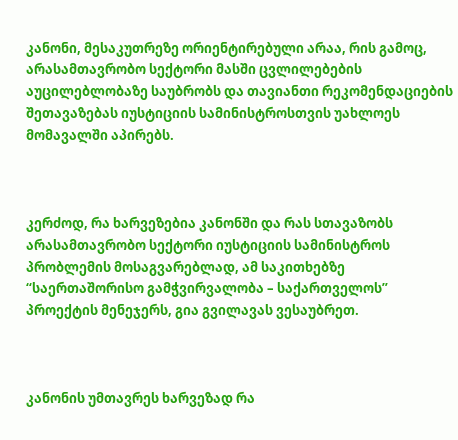კანონი, მესაკუთრეზე ორიენტირებული არაა, რის გამოც, არასამთავრობო სექტორი მასში ცვლილებების აუცილებლობაზე საუბრობს და თავიანთი რეკომენდაციების შეთავაზებას იუსტიციის სამინისტროსთვის უახლოეს მომავალში აპირებს.



კერძოდ, რა ხარვეზებია კანონში და რას სთავაზობს არასამთავრობო სექტორი იუსტიციის სამინისტროს პრობლემის მოსაგვარებლად, ამ საკითხებზე “საერთაშორისო გამჭვირვალობა – საქართველოს” პროექტის მენეჯერს, გია გვილავას ვესაუბრეთ.



კანონის უმთავრეს ხარვეზად რა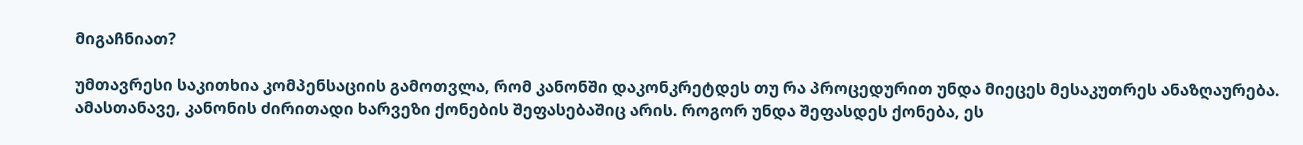მიგაჩნიათ?

უმთავრესი საკითხია კომპენსაციის გამოთვლა, რომ კანონში დაკონკრეტდეს თუ რა პროცედურით უნდა მიეცეს მესაკუთრეს ანაზღაურება. ამასთანავე, კანონის ძირითადი ხარვეზი ქონების შეფასებაშიც არის. როგორ უნდა შეფასდეს ქონება, ეს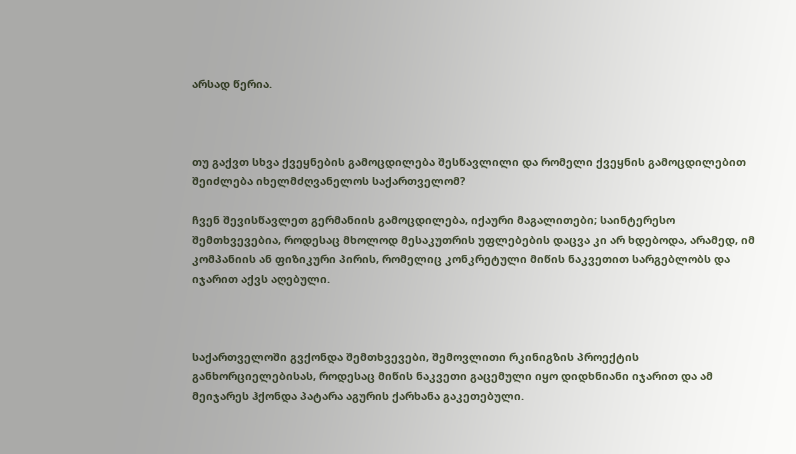არსად წერია.



თუ გაქვთ სხვა ქვეყნების გამოცდილება შესწავლილი და რომელი ქვეყნის გამოცდილებით შეიძლება იხელმძღვანელოს საქართველომ?

ჩვენ შევისწავლეთ გერმანიის გამოცდილება, იქაური მაგალითები; საინტერესო შემთხვევებია, როდესაც მხოლოდ მესაკუთრის უფლებების დაცვა კი არ ხდებოდა, არამედ, იმ კომპანიის ან ფიზიკური პირის, რომელიც კონკრეტული მიწის ნაკვეთით სარგებლობს და იჯარით აქვს აღებული.



საქართველოში გვქონდა შემთხვევები, შემოვლითი რკინიგზის პროექტის განხორციელებისას, როდესაც მიწის ნაკვეთი გაცემული იყო დიდხნიანი იჯარით და ამ მეიჯარეს ჰქონდა პატარა აგურის ქარხანა გაკეთებული.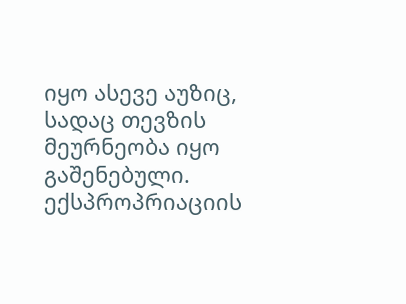იყო ასევე აუზიც, სადაც თევზის მეურნეობა იყო გაშენებული. ექსპროპრიაციის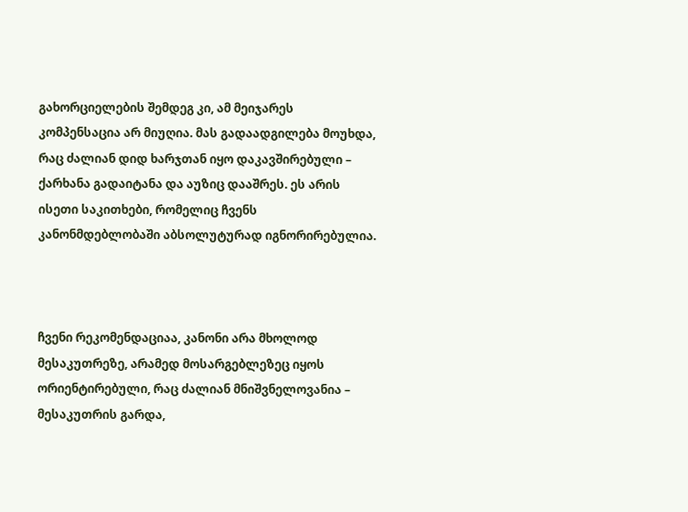გახორციელების შემდეგ კი, ამ მეიჯარეს კომპენსაცია არ მიუღია. მას გადაადგილება მოუხდა, რაც ძალიან დიდ ხარჯთან იყო დაკავშირებული – ქარხანა გადაიტანა და აუზიც დააშრეს. ეს არის ისეთი საკითხები, რომელიც ჩვენს კანონმდებლობაში აბსოლუტურად იგნორირებულია.



ჩვენი რეკომენდაციაა, კანონი არა მხოლოდ მესაკუთრეზე, არამედ მოსარგებლეზეც იყოს ორიენტირებული, რაც ძალიან მნიშვნელოვანია – მესაკუთრის გარდა,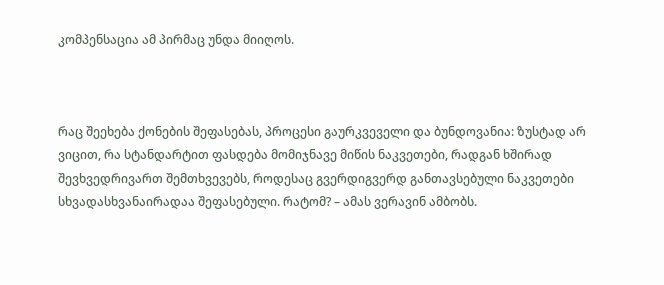კომპენსაცია ამ პირმაც უნდა მიიღოს.



რაც შეეხება ქონების შეფასებას, პროცესი გაურკვეველი და ბუნდოვანია: ზუსტად არ ვიცით, რა სტანდარტით ფასდება მომიჯნავე მიწის ნაკვეთები, რადგან ხშირად შევხვედრივართ შემთხვევებს, როდესაც გვერდიგვერდ განთავსებული ნაკვეთები სხვადასხვანაირადაა შეფასებული. რატომ? – ამას ვერავინ ამბობს.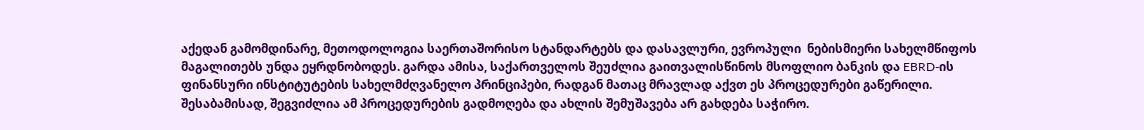აქედან გამომდინარე, მეთოდოლოგია საერთაშორისო სტანდარტებს და დასავლური, ევროპული  ნებისმიერი სახელმწიფოს მაგალითებს უნდა ეყრდნობოდეს. გარდა ამისა, საქართველოს შეუძლია გაითვალისწინოს მსოფლიო ბანკის და EBRD-ის ფინანსური ინსტიტუტების სახელმძღვანელო პრინციპები, რადგან მათაც მრავლად აქვთ ეს პროცედურები გაწერილი. შესაბამისად, შეგვიძლია ამ პროცედურების გადმოღება და ახლის შემუშავება არ გახდება საჭირო.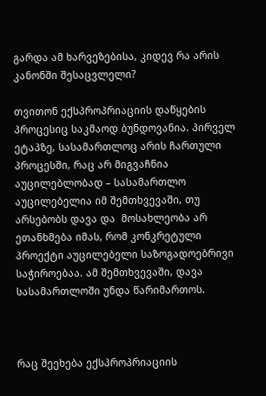გარდა ამ ხარვეზებისა, კიდევ რა არის კანონში შესაცვლელი?

თვითონ ექსპროპრიაციის დაწყების პროცესიც საკმაოდ ბუნდოვანია. პირველ ეტაპზე, სასამართლოც არის ჩართული პროცესში, რაც არ მიგვაჩნია აუცილებლობად – სასამართლო აუცილებელია იმ შემთხვევაში, თუ არსებობს დავა და  მოსახლეობა არ ეთანხმება იმას, რომ კონკრეტული პროექტი აუცილებელი საზოგადოებრივი საჭიროებაა. ამ შემთხვევაში, დავა სასამართლოში უნდა წარიმართოს.



რაც შეეხება ექსპროპრიაციის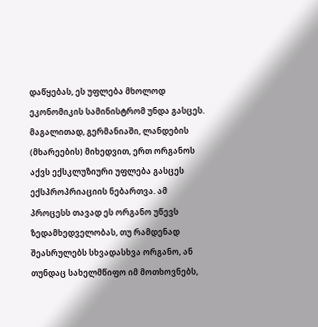დაწყებას, ეს უფლება მხოლოდ ეკონომიკის სამინისტრომ უნდა გასცეს. მაგალითად, გერმანიაში, ლანდების (მხარეების) მიხედვით, ერთ ორგანოს აქვს ექსკლუზიური უფლება გასცეს ექსპროპრიაციის ნებართვა. ამ პროცესს თავად ეს ორგანო უწევს ზედამხედველობას, თუ რამდენად შეასრულებს სხვადასხვა ორგანო, ან თუნდაც სახელმწიფო იმ მოთხოვნებს,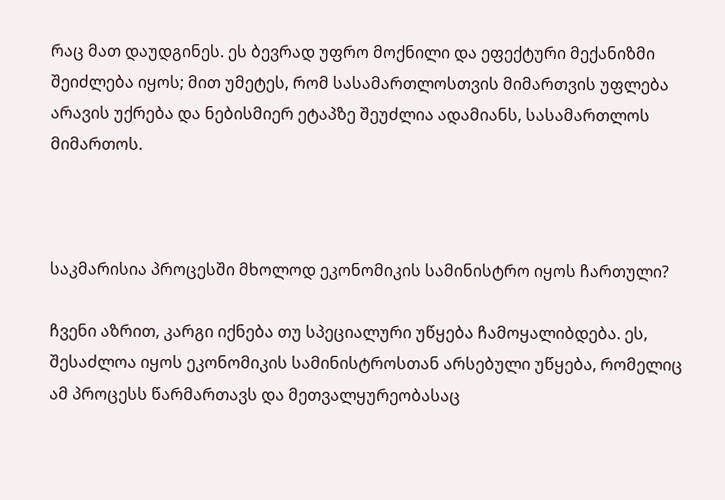რაც მათ დაუდგინეს. ეს ბევრად უფრო მოქნილი და ეფექტური მექანიზმი შეიძლება იყოს; მით უმეტეს, რომ სასამართლოსთვის მიმართვის უფლება არავის უქრება და ნებისმიერ ეტაპზე შეუძლია ადამიანს, სასამართლოს მიმართოს.



საკმარისია პროცესში მხოლოდ ეკონომიკის სამინისტრო იყოს ჩართული?

ჩვენი აზრით, კარგი იქნება თუ სპეციალური უწყება ჩამოყალიბდება. ეს, შესაძლოა იყოს ეკონომიკის სამინისტროსთან არსებული უწყება, რომელიც ამ პროცესს წარმართავს და მეთვალყურეობასაც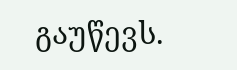გაუწევს.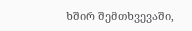ხშირ შემთხვევაში,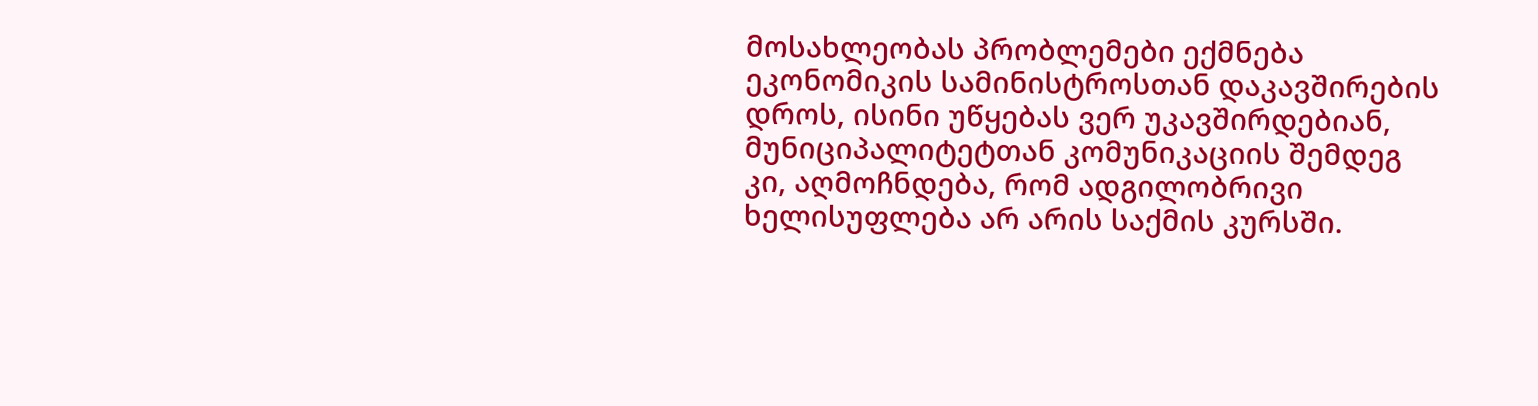მოსახლეობას პრობლემები ექმნება ეკონომიკის სამინისტროსთან დაკავშირების დროს, ისინი უწყებას ვერ უკავშირდებიან, მუნიციპალიტეტთან კომუნიკაციის შემდეგ კი, აღმოჩნდება, რომ ადგილობრივი ხელისუფლება არ არის საქმის კურსში.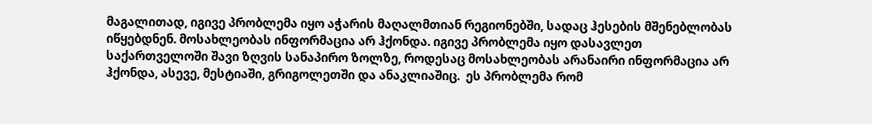მაგალითად, იგივე პრობლემა იყო აჭარის მაღალმთიან რეგიონებში, სადაც ჰესების მშენებლობას იწყებდნენ. მოსახლეობას ინფორმაცია არ ჰქონდა. იგივე პრობლემა იყო დასავლეთ საქართველოში შავი ზღვის სანაპირო ზოლზე, როდესაც მოსახლეობას არანაირი ინფორმაცია არ ჰქონდა, ასევე, მესტიაში, გრიგოლეთში და ანაკლიაშიც.  ეს პრობლემა რომ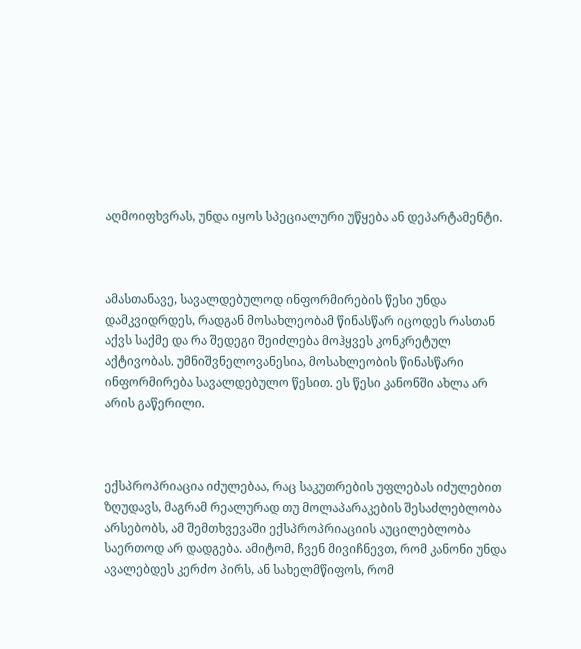აღმოიფხვრას, უნდა იყოს სპეციალური უწყება ან დეპარტამენტი.



ამასთანავე, სავალდებულოდ ინფორმირების წესი უნდა დამკვიდრდეს, რადგან მოსახლეობამ წინასწარ იცოდეს რასთან აქვს საქმე და რა შედეგი შეიძლება მოჰყვეს კონკრეტულ აქტივობას. უმნიშვნელოვანესია, მოსახლეობის წინასწარი ინფორმირება სავალდებულო წესით. ეს წესი კანონში ახლა არ არის გაწერილი.



ექსპროპრიაცია იძულებაა, რაც საკუთრების უფლებას იძულებით ზღუდავს, მაგრამ რეალურად თუ მოლაპარაკების შესაძლებლობა არსებობს, ამ შემთხვევაში ექსპროპრიაციის აუცილებლობა საერთოდ არ დადგება. ამიტომ, ჩვენ მივიჩნევთ, რომ კანონი უნდა ავალებდეს კერძო პირს, ან სახელმწიფოს, რომ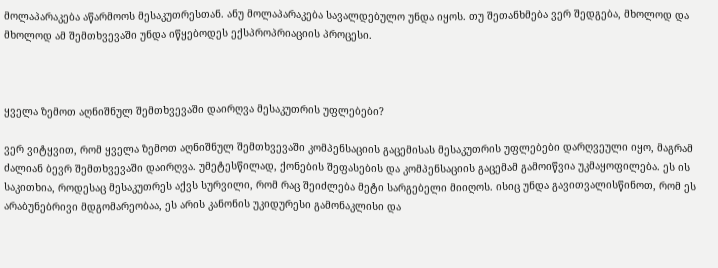მოლაპარაკება აწარმოოს მესაკუთრესთან. ანუ მოლაპარაკება სავალდებულო უნდა იყოს. თუ შეთანხმება ვერ შედგება, მხოლოდ და მხოლოდ ამ შემთხვევაში უნდა იწყებოდეს ექსპროპრიაციის პროცესი.



ყველა ზემოთ აღნიშნულ შემთხვევაში დაირღვა მესაკუთრის უფლებები?

ვერ ვიტყვით, რომ ყველა ზემოთ აღნიშნულ შემთხვევაში კომპენსაციის გაცემისას მესაკუთრის უფლებები დარღვეული იყო, მაგრამ ძალიან ბევრ შემთხვევაში დაირღვა. უმეტესწილად, ქონების შეფასების და კომპენსაციის გაცემამ გამოიწვია უკმაყოფილება. ეს ის საკითხია, როდესაც მესაკუთრეს აქვს სურვილი, რომ რაც შეიძლება მეტი სარგებელი მიიღოს. ისიც უნდა გავითვალისწინოთ, რომ ეს არაბუნებრივი მდგომარეობაა, ეს არის კანონის უკიდურესი გამონაკლისი და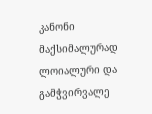კანონი მაქსიმალურად ლოიალური და გამჭვირვალე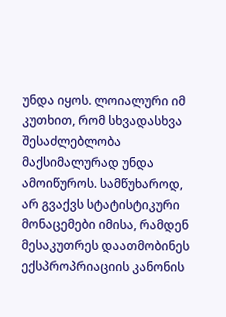უნდა იყოს. ლოიალური იმ კუთხით, რომ სხვადასხვა შესაძლებლობა მაქსიმალურად უნდა ამოიწუროს. სამწუხაროდ, არ გვაქვს სტატისტიკური მონაცემები იმისა, რამდენ მესაკუთრეს დაათმობინეს ექსპროპრიაციის კანონის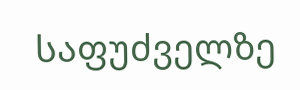საფუძველზე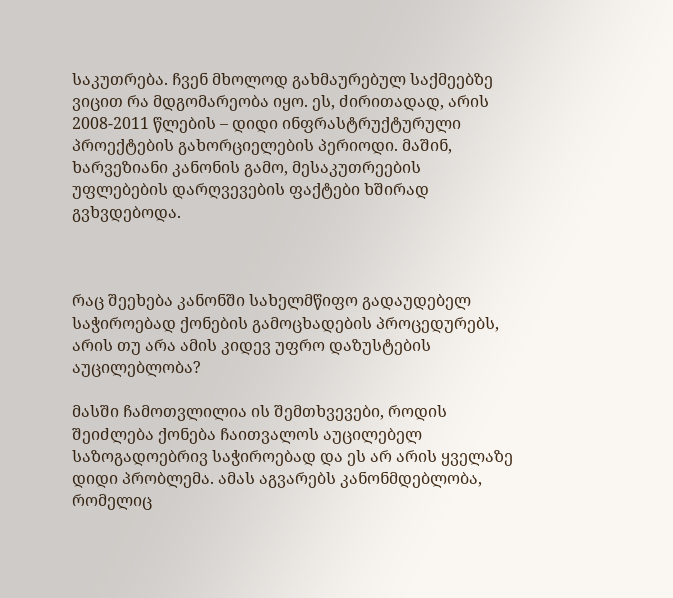საკუთრება. ჩვენ მხოლოდ გახმაურებულ საქმეებზე ვიცით რა მდგომარეობა იყო. ეს, ძირითადად, არის 2008-2011 წლების – დიდი ინფრასტრუქტურული პროექტების გახორციელების პერიოდი. მაშინ, ხარვეზიანი კანონის გამო, მესაკუთრეების უფლებების დარღვევების ფაქტები ხშირად გვხვდებოდა.



რაც შეეხება კანონში სახელმწიფო გადაუდებელ საჭიროებად ქონების გამოცხადების პროცედურებს, არის თუ არა ამის კიდევ უფრო დაზუსტების აუცილებლობა?

მასში ჩამოთვლილია ის შემთხვევები, როდის შეიძლება ქონება ჩაითვალოს აუცილებელ საზოგადოებრივ საჭიროებად და ეს არ არის ყველაზე დიდი პრობლემა. ამას აგვარებს კანონმდებლობა, რომელიც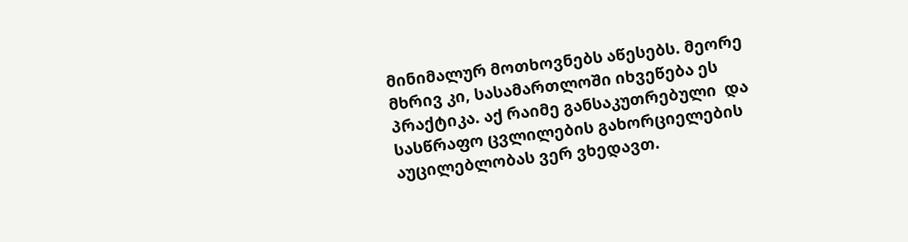მინიმალურ მოთხოვნებს აწესებს. მეორე მხრივ კი, სასამართლოში იხვეწება ეს პრაქტიკა. აქ რაიმე განსაკუთრებული  და სასწრაფო ცვლილების გახორციელების აუცილებლობას ვერ ვხედავთ.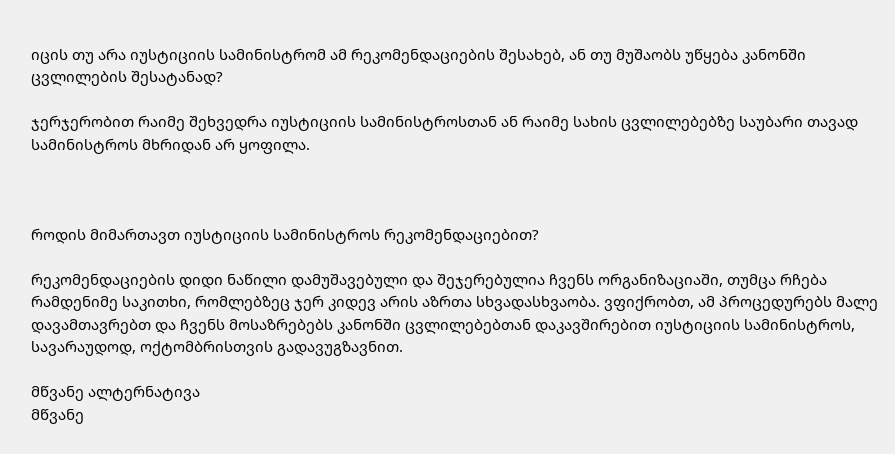იცის თუ არა იუსტიციის სამინისტრომ ამ რეკომენდაციების შესახებ, ან თუ მუშაობს უწყება კანონში ცვლილების შესატანად?

ჯერჯერობით რაიმე შეხვედრა იუსტიციის სამინისტროსთან ან რაიმე სახის ცვლილებებზე საუბარი თავად სამინისტროს მხრიდან არ ყოფილა.



როდის მიმართავთ იუსტიციის სამინისტროს რეკომენდაციებით?

რეკომენდაციების დიდი ნაწილი დამუშავებული და შეჯერებულია ჩვენს ორგანიზაციაში, თუმცა რჩება რამდენიმე საკითხი, რომლებზეც ჯერ კიდევ არის აზრთა სხვადასხვაობა. ვფიქრობთ, ამ პროცედურებს მალე დავამთავრებთ და ჩვენს მოსაზრებებს კანონში ცვლილებებთან დაკავშირებით იუსტიციის სამინისტროს, სავარაუდოდ, ოქტომბრისთვის გადავუგზავნით.

მწვანე ალტერნატივა
მწვანე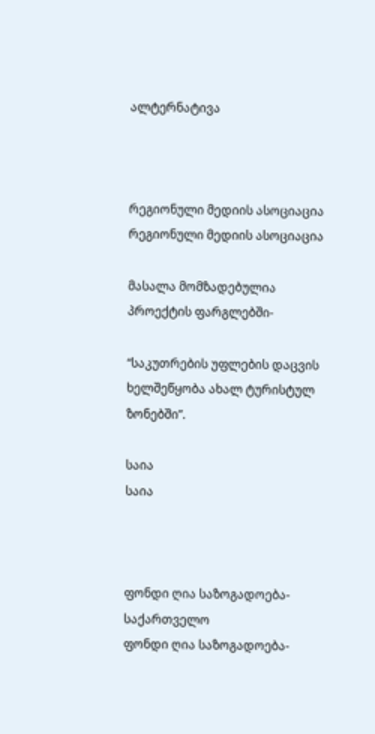ალტერნატივა



რეგიონული მედიის ასოციაცია
რეგიონული მედიის ასოციაცია

მასალა მომზადებულია პროექტის ფარგლებში-

“საკუთრების უფლების დაცვის ხელშეწყობა ახალ ტურისტულ ზონებში”.

საია
საია



ფონდი ღია საზოგადოება-საქართველო
ფონდი ღია საზოგადოება-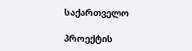საქართველო

პროექტის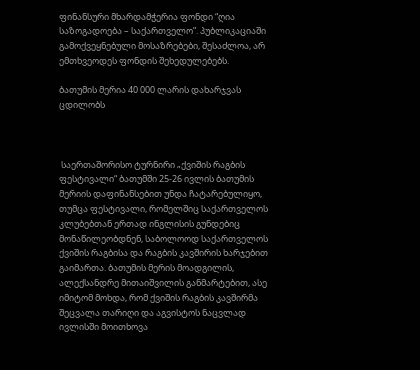ფინანსური მხარდამჭერია ფონდი “ღია საზოგადოება – საქართველო”. პუბლიკაციაში გამოქვეყნებული მოსაზრებები, შესაძლოა, არ ემთხვეოდეს ფონდის შეხედულებებს.

ბათუმის მერია 40 000 ლარის დახარჯვას ცდილობს



 საერთაშორისო ტურნირი „ქვიშის რაგბის ფესტივალი“ ბათუმში 25-26 ივლის ბათუმის მერიის დაფინანსებით უნდა ჩატარებულიყო, თუმცა ფესტივალი, რომელშიც საქართველოს კლუბებთან ერთად ინგლისის გუნდებიც მონაწილეობდნენ, საბოლოოდ საქართველოს ქვიშის რაგბისა და რაგბის კავშირის ხარჯებით გაიმართა. ბათუმის მერის მოადგილის, ალექსანდრე მითაიშვილის განმარტებით, ასე იმიტომ მოხდა, რომ ქვიშის რაგბის კავშირმა შეცვალა თარიღი და აგვისტოს ნაცვლად ივლისში მოითხოვა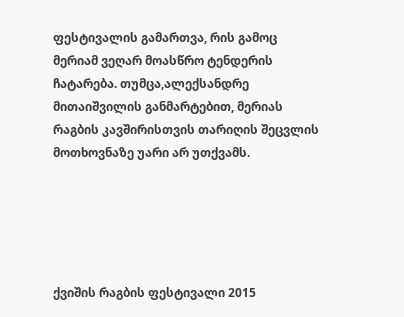ფესტივალის გამართვა, რის გამოც მერიამ ვეღარ მოასწრო ტენდერის ჩატარება. თუმცა,ალექსანდრე მითაიშვილის განმარტებით, მერიას რაგბის კავშირისთვის თარიღის შეცვლის მოთხოვნაზე უარი არ უთქვამს.





ქვიშის რაგბის ფესტივალი 2015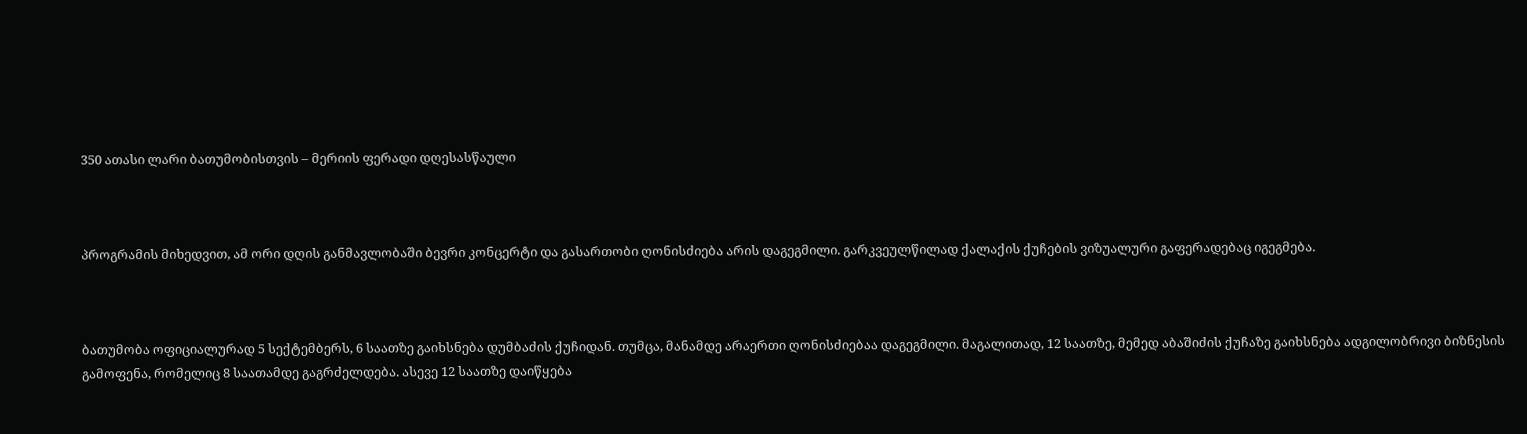350 ათასი ლარი ბათუმობისთვის – მერიის ფერადი დღესასწაული



პროგრამის მიხედვით, ამ ორი დღის განმავლობაში ბევრი კონცერტი და გასართობი ღონისძიება არის დაგეგმილი. გარკვეულწილად ქალაქის ქუჩების ვიზუალური გაფერადებაც იგეგმება.



ბათუმობა ოფიციალურად 5 სექტემბერს, 6 საათზე გაიხსნება დუმბაძის ქუჩიდან. თუმცა, მანამდე არაერთი ღონისძიებაა დაგეგმილი. მაგალითად, 12 საათზე, მემედ აბაშიძის ქუჩაზე გაიხსნება ადგილობრივი ბიზნესის გამოფენა, რომელიც 8 საათამდე გაგრძელდება. ასევე 12 საათზე დაიწყება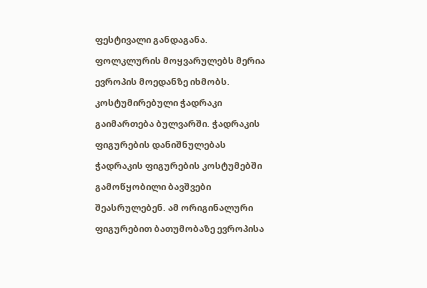ფესტივალი განდაგანა. ფოლკლურის მოყვარულებს მერია ევროპის მოედანზე იხმობს. კოსტუმირებული ჭადრაკი გაიმართება ბულვარში. ჭადრაკის ფიგურების დანიშნულებას ჭადრაკის ფიგურების კოსტუმებში გამოწყობილი ბავშვები შეასრულებენ. ამ ორიგინალური ფიგურებით ბათუმობაზე ევროპისა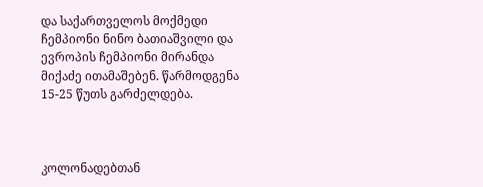და საქართველოს მოქმედი ჩემპიონი ნინო ბათიაშვილი და ევროპის ჩემპიონი მირანდა მიქაძე ითამაშებენ. წარმოდგენა 15-25 წუთს გარძელდება.



კოლონადებთან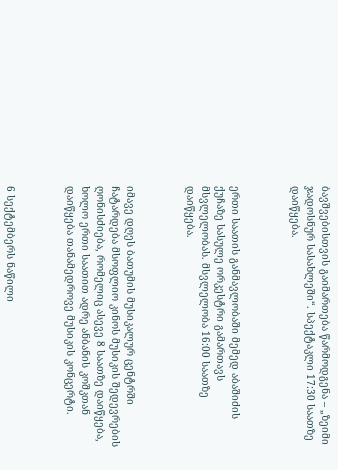ბავშვებისთვის გაიმართება წარმოდგენა – „ზეიმი ჯადოსნურ სასახლეში“. სპექტაკლი 17:30 საათზე დაიწყება.



ერთი საათის განმავლობაში მემედ აბაშიძის ქუჩაზე სასულე ორკესტრი გამართავს მსვლელობას. მსვლელობა 16:00 საათზე დაიწყება.



იმავე დღეს ბათუმის მუსიკალურ ცენტრში ჩატარდება მსოფლიო კინოს მუსიკის შედევრების ღონისძიება, რომელიც ასევე 8 საათზე დაიწყება, ხოლო ერთი საათით ადრე ანბანის კოშკთან დაიწყება თანამედროვე მუსიკის კონცერტი.



6 სექტემბერს ნაწილი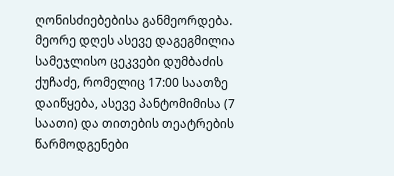ღონისძიებებისა განმეორდება. მეორე დღეს ასევე დაგეგმილია სამეჯლისო ცეკვები დუმბაძის ქუჩაძე, რომელიც 17:00 საათზე დაიწყება, ასევე პანტომიმისა (7 საათი) და თითების თეატრების წარმოდგენები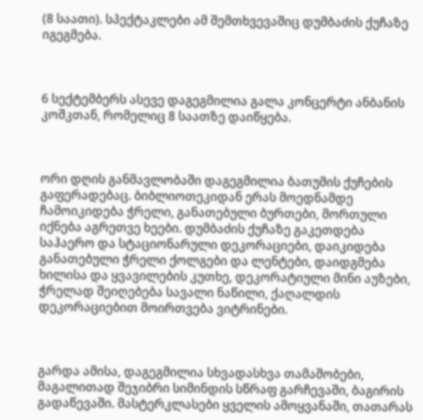(8 საათი). სპექტაკლები ამ შემთხვევაშიც დუმბაძის ქუჩაზე იგეგმება.



6 სექტემბერს ასევე დაგეგმილია გალა კონცერტი ანბანის კოშკთან, რომელიც 8 საათზე დაიწყება.



ორი დღის განმავლობაში დაგეგმილია ბათუმის ქუჩების გაფერადებაც. ბიბლიოთეკიდან ერას მოედნამდე ჩამოიკიდება ჭრელი, განათებული ბურთები, მორთული იქნება აგრეთვე ხეები. დუმბაძის ქუჩაზე გაკეთდება საჰაერო და სტაციონარული დეკორაციები, დაიკიდება განათებული ჭრელი ქოლგები და ლენტები, დაიდგმება ხილისა და ყვავილების კუთხე, დეკორატიული მინი აუზები, ჭრელად შეიღებება სავალი ნაწილი, ქაღალდის დეკორაციებით მოირთვება ვიტრინები.



გარდა ამისა, დაგეგმილია სხვადასხვა თამაშობები, მაგალითად შეჯიბრი სიმინდის სწრაფ გარჩევაში, ბაგირის გადაწევაში. მასტერკლასები ყველის ამოყვანაში, თათარას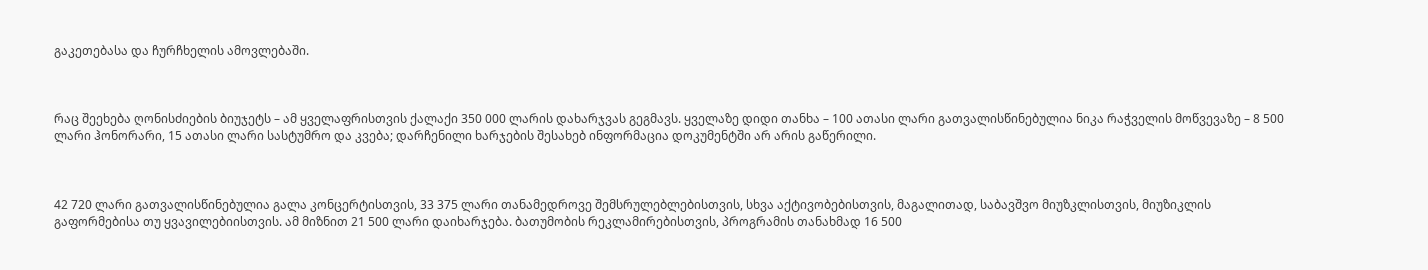გაკეთებასა და ჩურჩხელის ამოვლებაში.



რაც შეეხება ღონისძიების ბიუჯეტს – ამ ყველაფრისთვის ქალაქი 350 000 ლარის დახარჯვას გეგმავს. ყველაზე დიდი თანხა – 100 ათასი ლარი გათვალისწინებულია ნიკა რაჭველის მოწვევაზე – 8 500 ლარი ჰონორარი, 15 ათასი ლარი სასტუმრო და კვება; დარჩენილი ხარჯების შესახებ ინფორმაცია დოკუმენტში არ არის გაწერილი.



42 720 ლარი გათვალისწინებულია გალა კონცერტისთვის, 33 375 ლარი თანამედროვე შემსრულებლებისთვის, სხვა აქტივობებისთვის, მაგალითად, საბავშვო მიუზკლისთვის, მიუზიკლის გაფორმებისა თუ ყვავილებიისთვის. ამ მიზნით 21 500 ლარი დაიხარჯება. ბათუმობის რეკლამირებისთვის, პროგრამის თანახმად 16 500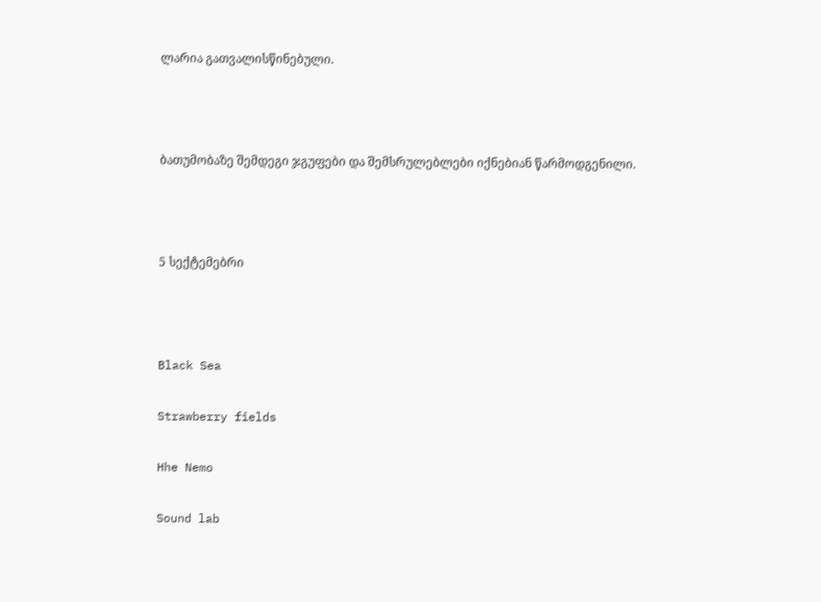ლარია გათვალისწინებული.



ბათუმობაზე შემდეგი ჯგუფები და შემსრულებლები იქნებიან წარმოდგენილი.



5 სექტემებრი



Black Sea

Strawberry fields

Hhe Nemo

Sound lab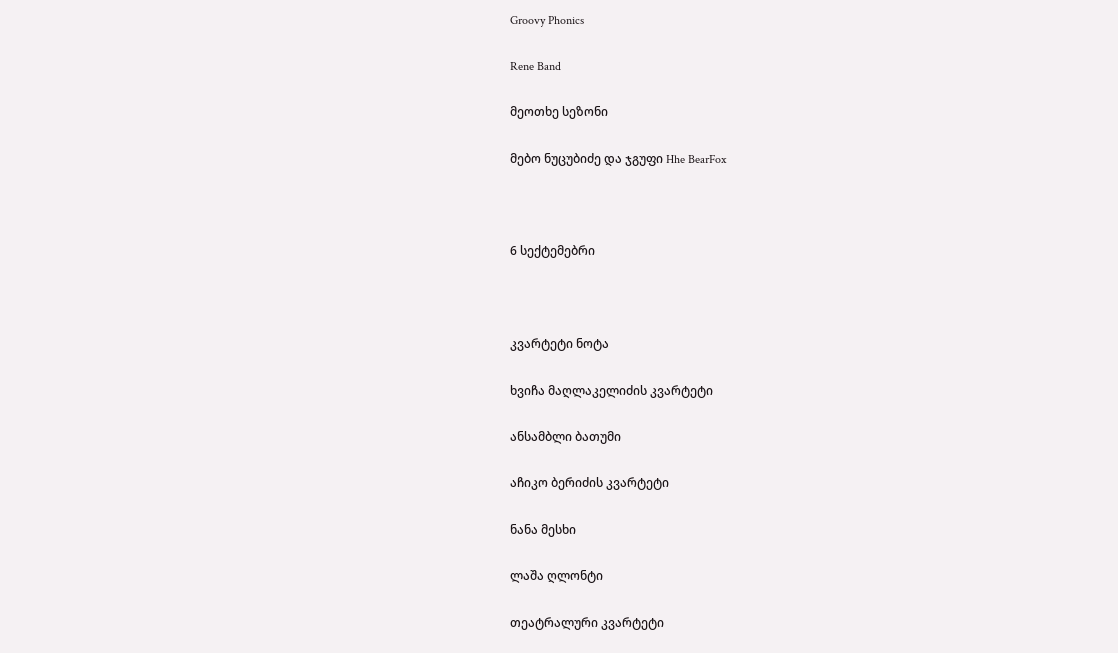Groovy Phonics

Rene Band

მეოთხე სეზონი

მებო ნუცუბიძე და ჯგუფი Hhe BearFox



6 სექტემებრი



კვარტეტი ნოტა

ხვიჩა მაღლაკელიძის კვარტეტი

ანსამბლი ბათუმი

აჩიკო ბერიძის კვარტეტი

ნანა მესხი

ლაშა ღლონტი

თეატრალური კვარტეტი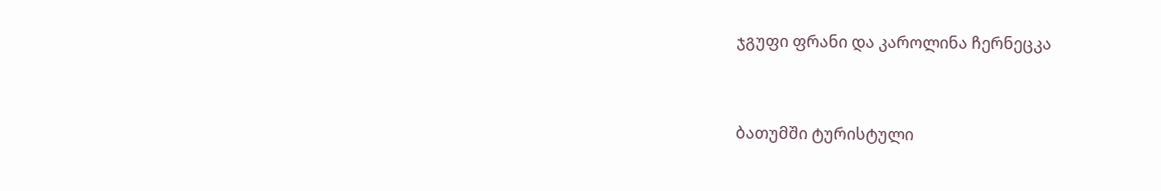ჯგუფი ფრანი და კაროლინა ჩერნეცკა



ბათუმში ტურისტული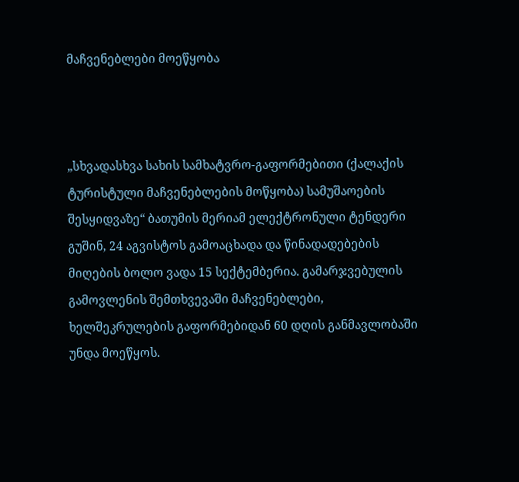მაჩვენებლები მოეწყობა



„სხვადასხვა სახის სამხატვრო-გაფორმებითი (ქალაქის ტურისტული მაჩვენებლების მოწყობა) სამუშაოების შესყიდვაზე“ ბათუმის მერიამ ელექტრონული ტენდერი გუშინ, 24 აგვისტოს გამოაცხადა და წინადადებების მიღების ბოლო ვადა 15 სექტემბერია. გამარჯვებულის გამოვლენის შემთხვევაში მაჩვენებლები, ხელშეკრულების გაფორმებიდან 60 დღის განმავლობაში უნდა მოეწყოს.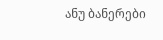ანუ ბანერები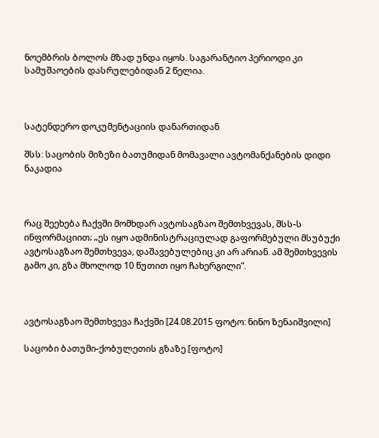ნოემბრის ბოლოს მზად უნდა იყოს. საგარანტიო პერიოდი კი სამუშაოების დასრულებიდან 2 წელია.



სატენდერო დოკუმენტაციის დანართიდან

შსს: საცობის მიზეზი ბათუმიდან მომავალი ავტომანქანების დიდი ნაკადია



რაც შეეხება ჩაქვში მომხდარ ავტოსაგზაო შემთხვევას, შსს-ს ინფორმაციით; „ეს იყო ადმინისტრაციულად გაფორმებული მსუბუქი ავტოსაგზაო შემთხვევა, დაშავებულებიც კი არ არიან. ამ შემთხვევის გამო კი, გზა მხოლოდ 10 წუთით იყო ჩახერგილი“.



ავტოსაგზაო შემთხვევა ჩაქვში [24.08.2015 ფოტო: ნინო ზენაიშვილი]

საცობი ბათუმი-ქობულეთის გზაზე [ფოტო]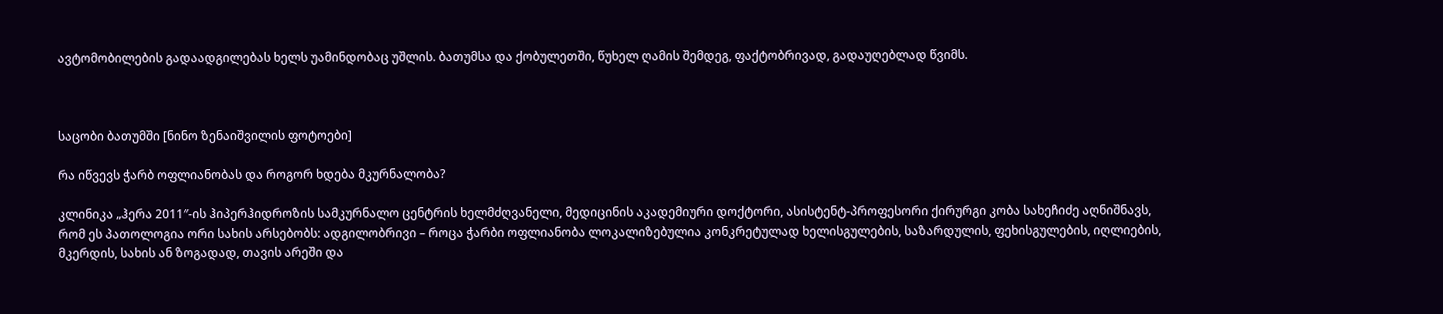ავტომობილების გადაადგილებას ხელს უამინდობაც უშლის. ბათუმსა და ქობულეთში, წუხელ ღამის შემდეგ, ფაქტობრივად, გადაუღებლად წვიმს.



საცობი ბათუმში [ნინო ზენაიშვილის ფოტოები]

რა იწვევს ჭარბ ოფლიანობას და როგორ ხდება მკურნალობა?

კლინიკა „ჰერა 2011″-ის ჰიპერჰიდროზის სამკურნალო ცენტრის ხელმძღვანელი, მედიცინის აკადემიური დოქტორი, ასისტენტ-პროფესორი ქირურგი კობა სახეჩიძე აღნიშნავს, რომ ეს პათოლოგია ორი სახის არსებობს: ადგილობრივი – როცა ჭარბი ოფლიანობა ლოკალიზებულია კონკრეტულად ხელისგულების, საზარდულის, ფეხისგულების, იღლიების, მკერდის, სახის ან ზოგადად, თავის არეში და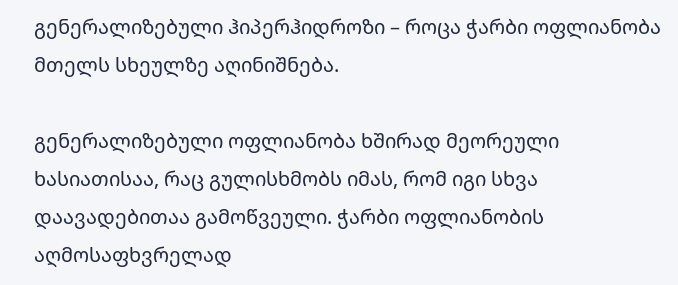გენერალიზებული ჰიპერჰიდროზი – როცა ჭარბი ოფლიანობა მთელს სხეულზე აღინიშნება.

გენერალიზებული ოფლიანობა ხშირად მეორეული ხასიათისაა, რაც გულისხმობს იმას, რომ იგი სხვა დაავადებითაა გამოწვეული. ჭარბი ოფლიანობის აღმოსაფხვრელად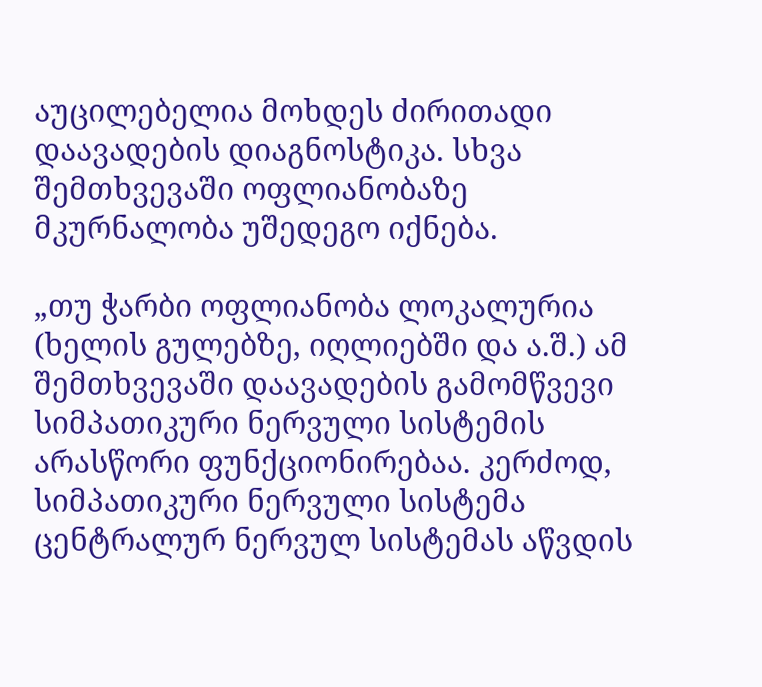აუცილებელია მოხდეს ძირითადი დაავადების დიაგნოსტიკა. სხვა შემთხვევაში ოფლიანობაზე მკურნალობა უშედეგო იქნება.

„თუ ჭარბი ოფლიანობა ლოკალურია (ხელის გულებზე, იღლიებში და ა.შ.) ამ შემთხვევაში დაავადების გამომწვევი სიმპათიკური ნერვული სისტემის არასწორი ფუნქციონირებაა. კერძოდ, სიმპათიკური ნერვული სისტემა ცენტრალურ ნერვულ სისტემას აწვდის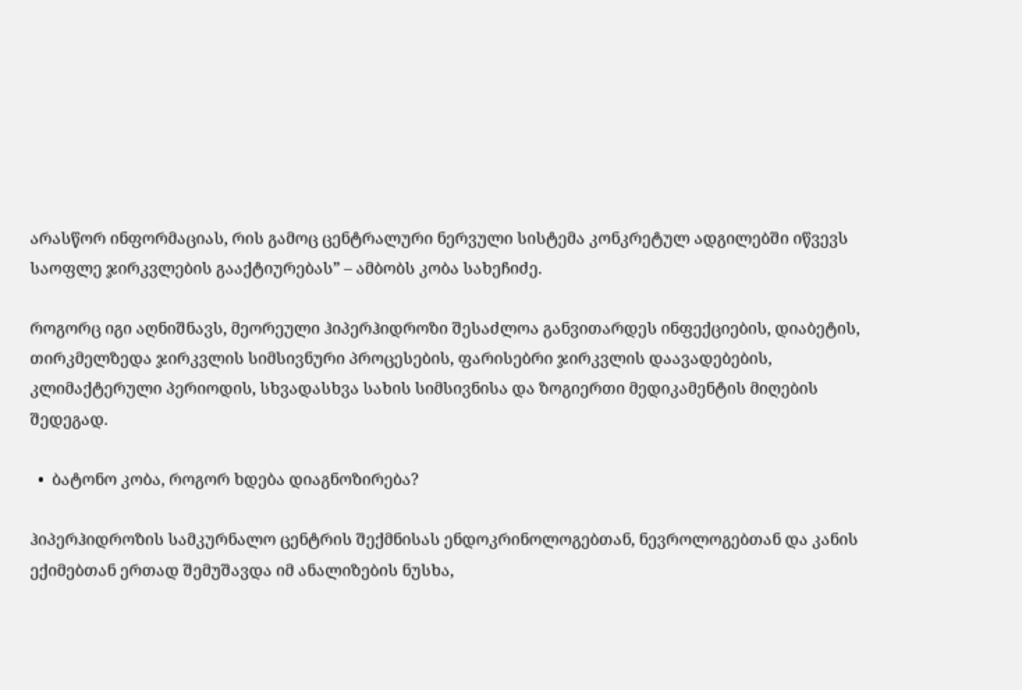არასწორ ინფორმაციას, რის გამოც ცენტრალური ნერვული სისტემა კონკრეტულ ადგილებში იწვევს საოფლე ჯირკვლების გააქტიურებას” – ამბობს კობა სახეჩიძე.

როგორც იგი აღნიშნავს, მეორეული ჰიპერჰიდროზი შესაძლოა განვითარდეს ინფექციების, დიაბეტის, თირკმელზედა ჯირკვლის სიმსივნური პროცესების, ფარისებრი ჯირკვლის დაავადებების, კლიმაქტერული პერიოდის, სხვადასხვა სახის სიმსივნისა და ზოგიერთი მედიკამენტის მიღების შედეგად.

  •  ბატონო კობა, როგორ ხდება დიაგნოზირება?

ჰიპერჰიდროზის სამკურნალო ცენტრის შექმნისას ენდოკრინოლოგებთან, ნევროლოგებთან და კანის ექიმებთან ერთად შემუშავდა იმ ანალიზების ნუსხა,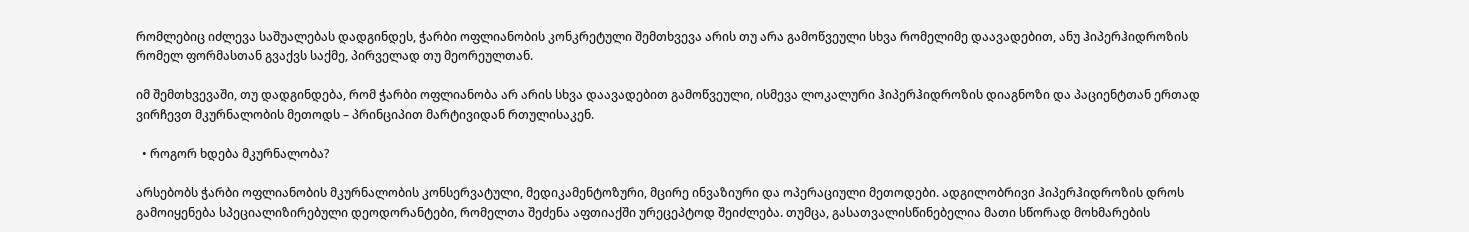რომლებიც იძლევა საშუალებას დადგინდეს, ჭარბი ოფლიანობის კონკრეტული შემთხვევა არის თუ არა გამოწვეული სხვა რომელიმე დაავადებით, ანუ ჰიპერჰიდროზის რომელ ფორმასთან გვაქვს საქმე, პირველად თუ მეორეულთან.

იმ შემთხვევაში, თუ დადგინდება, რომ ჭარბი ოფლიანობა არ არის სხვა დაავადებით გამოწვეული, ისმევა ლოკალური ჰიპერჰიდროზის დიაგნოზი და პაციენტთან ერთად ვირჩევთ მკურნალობის მეთოდს – პრინციპით მარტივიდან რთულისაკენ.

  • როგორ ხდება მკურნალობა?

არსებობს ჭარბი ოფლიანობის მკურნალობის კონსერვატული, მედიკამენტოზური, მცირე ინვაზიური და ოპერაციული მეთოდები. ადგილობრივი ჰიპერჰიდროზის დროს გამოიყენება სპეციალიზირებული დეოდორანტები, რომელთა შეძენა აფთიაქში ურეცეპტოდ შეიძლება. თუმცა, გასათვალისწინებელია მათი სწორად მოხმარების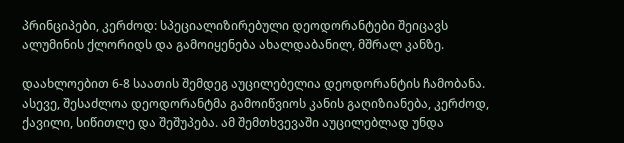პრინციპები, კერძოდ: სპეციალიზირებული დეოდორანტები შეიცავს ალუმინის ქლორიდს და გამოიყენება ახალდაბანილ, მშრალ კანზე.

დაახლოებით 6-8 საათის შემდეგ აუცილებელია დეოდორანტის ჩამობანა. ასევე, შესაძლოა დეოდორანტმა გამოიწვიოს კანის გაღიზიანება, კერძოდ, ქავილი, სიწითლე და შეშუპება. ამ შემთხვევაში აუცილებლად უნდა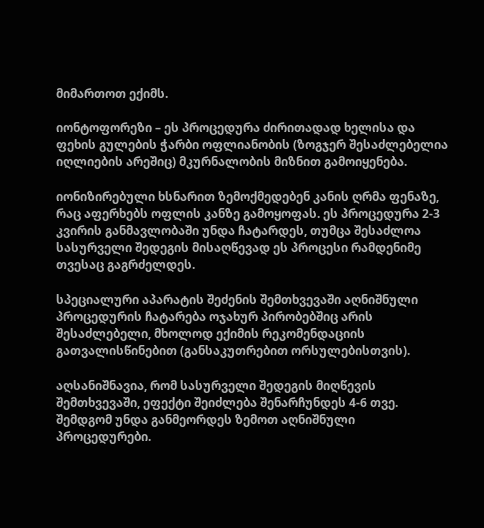მიმართოთ ექიმს.

იონტოფორეზი – ეს პროცედურა ძირითადად ხელისა და ფეხის გულების ჭარბი ოფლიანობის (ზოგჯერ შესაძლებელია იღლიების არეშიც) მკურნალობის მიზნით გამოიყენება.

იონიზირებული ხსნარით ზემოქმედებენ კანის ღრმა ფენაზე, რაც აფერხებს ოფლის კანზე გამოყოფას. ეს პროცედურა 2-3 კვირის განმავლობაში უნდა ჩატარდეს, თუმცა შესაძლოა სასურველი შედეგის მისაღწევად ეს პროცესი რამდენიმე თვესაც გაგრძელდეს.

სპეციალური აპარატის შეძენის შემთხვევაში აღნიშნული პროცედურის ჩატარება ოჯახურ პირობებშიც არის შესაძლებელი, მხოლოდ ექიმის რეკომენდაციის გათვალისწინებით (განსაკუთრებით ორსულებისთვის).

აღსანიშნავია, რომ სასურველი შედეგის მიღწევის შემთხვევაში, ეფექტი შეიძლება შენარჩუნდეს 4-6 თვე. შემდგომ უნდა განმეორდეს ზემოთ აღნიშნული პროცედურები.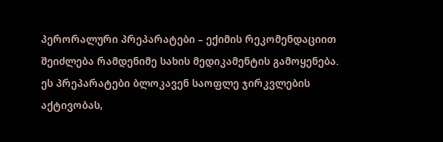პერორალური პრეპარატები – ექიმის რეკომენდაციით შეიძლება რამდენიმე სახის მედიკამენტის გამოყენება. ეს პრეპარატები ბლოკავენ საოფლე ჯირკვლების აქტივობას,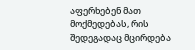აფერხებენ მათ მოქმედებას, რის შედეგადაც მცირდება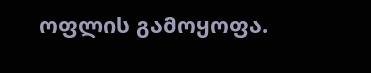ოფლის გამოყოფა.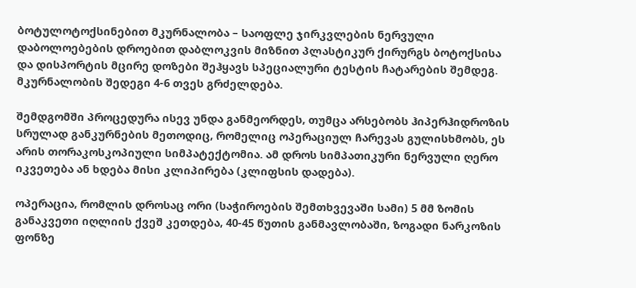ბოტულოტოქსინებით მკურნალობა – საოფლე ჯირკვლების ნერვული დაბოლოებების დროებით დაბლოკვის მიზნით პლასტიკურ ქირურგს ბოტოქსისა და დისპორტის მცირე დოზები შეჰყავს სპეციალური ტესტის ჩატარების შემდეგ. მკურნალობის შედეგი 4-6 თვეს გრძელდება.

შემდგომში პროცედურა ისევ უნდა განმეორდეს, თუმცა არსებობს ჰიპერჰიდროზის სრულად განკურნების მეთოდიც, რომელიც ოპერაციულ ჩარევას გულისხმობს, ეს არის თორაკოსკოპიული სიმპატექტომია. ამ დროს სიმპათიკური ნერვული ღერო იკვეთება ან ხდება მისი კლიპირება (კლიფსის დადება).

ოპერაცია, რომლის დროსაც ორი (საჭიროების შემთხვევაში სამი) 5 მმ ზომის განაკვეთი იღლიის ქვეშ კეთდება, 40-45 წუთის განმავლობაში, ზოგადი ნარკოზის ფონზე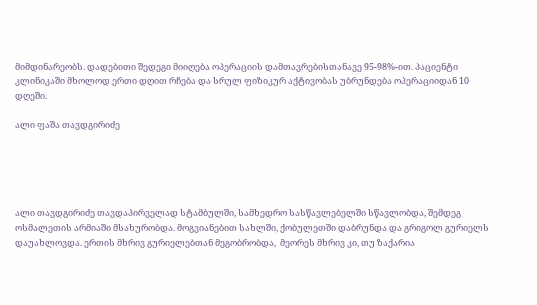მიმდინარეობს. დადებითი შედეგი მიიღება ოპერაციის დამთავრებისთანავე 95-98%-ით. პაციენტი კლინიკაში მხოლოდ ერთი დღით რჩება და სრულ ფიზიკურ აქტივობას უბრუნდება ოპერაციიდან 10 დღეში.

ალი ფაშა თავდგირიძე





ალი თავდგირიძე თავდაპირველად სტამბულში, სამხედრო სასწავლებელში სწავლობდა, შემდეგ ოსმალეთის არმიაში მსახურობდა. მოგვიანებით სახლში, ქობულეთში დაბრუნდა და გრიგოლ გურიელს დაუახლოვდა. ერთის მხრივ გურიელებთან მეგობრობდა,  მეორეს მხრივ კი, თუ ზაქარია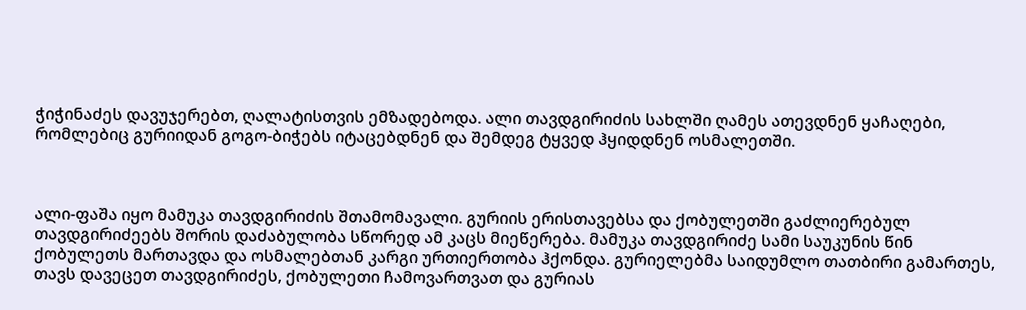ჭიჭინაძეს დავუჯერებთ, ღალატისთვის ემზადებოდა. ალი თავდგირიძის სახლში ღამეს ათევდნენ ყაჩაღები, რომლებიც გურიიდან გოგო-ბიჭებს იტაცებდნენ და შემდეგ ტყვედ ჰყიდდნენ ოსმალეთში.



ალი-ფაშა იყო მამუკა თავდგირიძის შთამომავალი. გურიის ერისთავებსა და ქობულეთში გაძლიერებულ თავდგირიძეებს შორის დაძაბულობა სწორედ ამ კაცს მიეწერება. მამუკა თავდგირიძე სამი საუკუნის წინ ქობულეთს მართავდა და ოსმალებთან კარგი ურთიერთობა ჰქონდა. გურიელებმა საიდუმლო თათბირი გამართეს, თავს დავეცეთ თავდგირიძეს, ქობულეთი ჩამოვართვათ და გურიას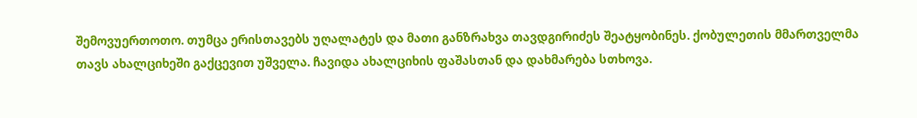შემოვუერთოთო. თუმცა ერისთავებს უღალატეს და მათი განზრახვა თავდგირიძეს შეატყობინეს. ქობულეთის მმართველმა თავს ახალციხეში გაქცევით უშველა. ჩავიდა ახალციხის ფაშასთან და დახმარება სთხოვა.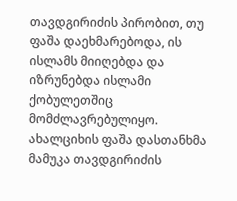თავდგირიძის პირობით, თუ ფაშა დაეხმარებოდა, ის ისლამს მიიღებდა და იზრუნებდა ისლამი ქობულეთშიც მომძლავრებულიყო. ახალციხის ფაშა დასთანხმა მამუკა თავდგირიძის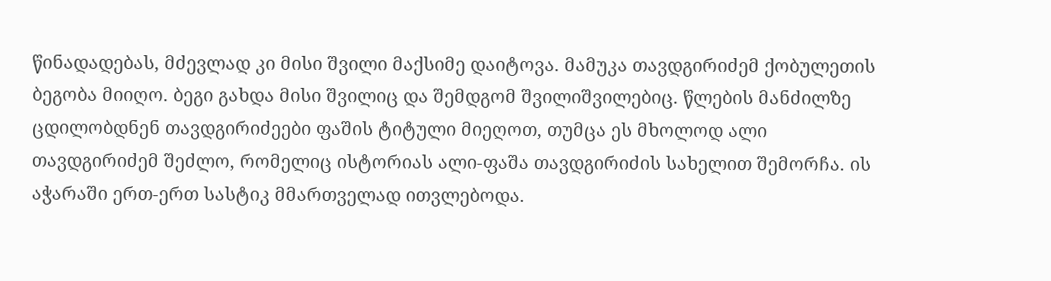წინადადებას, მძევლად კი მისი შვილი მაქსიმე დაიტოვა. მამუკა თავდგირიძემ ქობულეთის ბეგობა მიიღო. ბეგი გახდა მისი შვილიც და შემდგომ შვილიშვილებიც. წლების მანძილზე ცდილობდნენ თავდგირიძეები ფაშის ტიტული მიეღოთ, თუმცა ეს მხოლოდ ალი თავდგირიძემ შეძლო, რომელიც ისტორიას ალი-ფაშა თავდგირიძის სახელით შემორჩა. ის აჭარაში ერთ-ერთ სასტიკ მმართველად ითვლებოდა.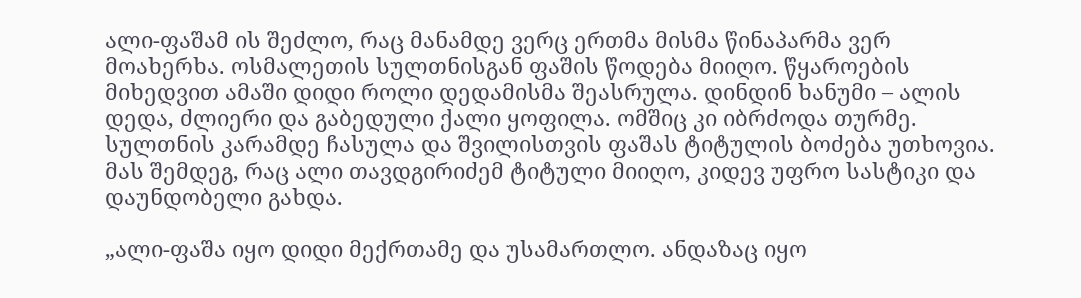ალი-ფაშამ ის შეძლო, რაც მანამდე ვერც ერთმა მისმა წინაპარმა ვერ მოახერხა. ოსმალეთის სულთნისგან ფაშის წოდება მიიღო. წყაროების მიხედვით ამაში დიდი როლი დედამისმა შეასრულა. დინდინ ხანუმი – ალის დედა, ძლიერი და გაბედული ქალი ყოფილა. ომშიც კი იბრძოდა თურმე. სულთნის კარამდე ჩასულა და შვილისთვის ფაშას ტიტულის ბოძება უთხოვია. მას შემდეგ, რაც ალი თავდგირიძემ ტიტული მიიღო, კიდევ უფრო სასტიკი და დაუნდობელი გახდა.

„ალი-ფაშა იყო დიდი მექრთამე და უსამართლო. ანდაზაც იყო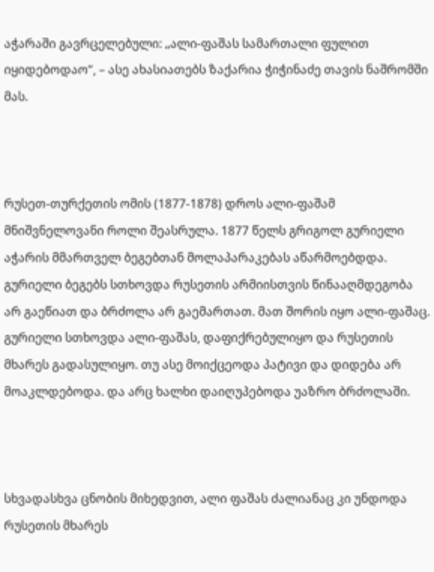აჭარაში გავრცელებული: „ალი-ფაშას სამართალი ფულით იყიდებოდაო“, – ასე ახასიათებს ზაქარია ჭიჭინაძე თავის ნაშრომში მას.



რუსეთ-თურქეთის ომის (1877-1878) დროს ალი-ფაშამ მნიშვნელოვანი როლი შეასრულა. 1877 წელს გრიგოლ გურიელი აჭარის მმართველ ბეგებთან მოლაპარაკებას აწარმოებდდა. გურიელი ბეგებს სთხოვდა რუსეთის არმიისთვის წინააღმდეგობა არ გაეწიათ და ბრძოლა არ გაემართათ. მათ შორის იყო ალი-ფაშაც. გურიელი სთხოვდა ალი-ფაშას, დაფიქრებულიყო და რუსეთის მხარეს გადასულიყო. თუ ასე მოიქცეოდა პატივი და დიდება არ მოაკლდებოდა. და არც ხალხი დაიღუპებოდა უაზრო ბრძოლაში.



სხვადასხვა ცნობის მიხედვით, ალი ფაშას ძალიანაც კი უნდოდა რუსეთის მხარეს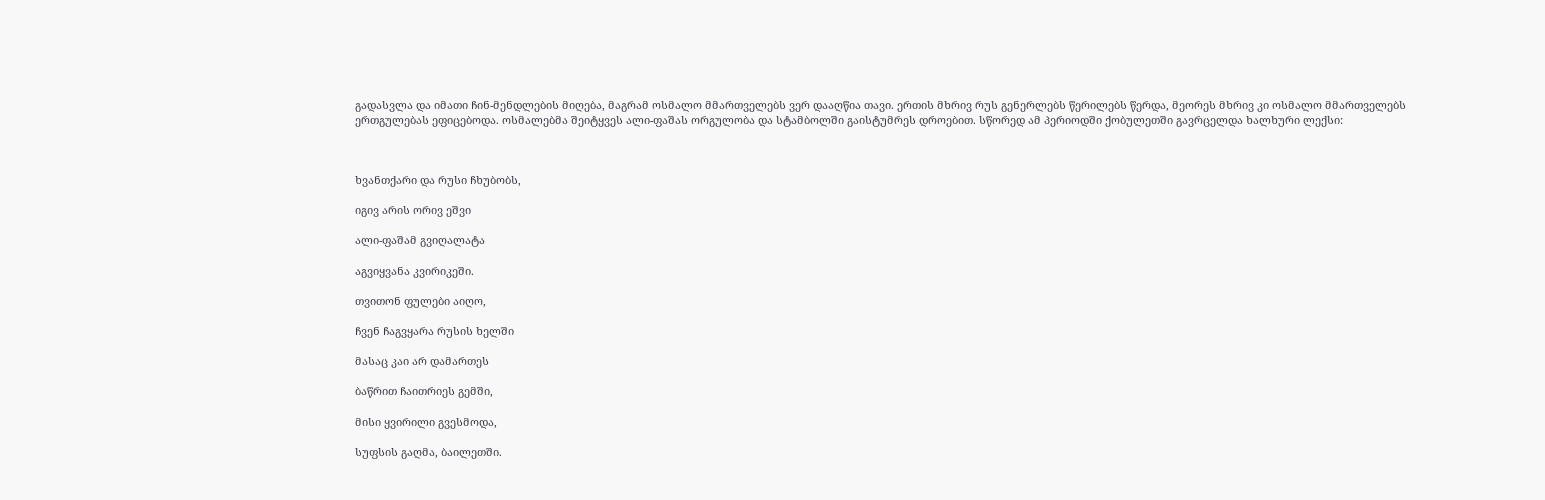გადასვლა და იმათი ჩინ-მენდლების მიღება, მაგრამ ოსმალო მმართველებს ვერ დააღწია თავი. ერთის მხრივ რუს გენერლებს წერილებს წერდა, მეორეს მხრივ კი ოსმალო მმართველებს ერთგულებას ეფიცებოდა. ოსმალებმა შეიტყვეს ალი-ფაშას ორგულობა და სტამბოლში გაისტუმრეს დროებით. სწორედ ამ პერიოდში ქობულეთში გავრცელდა ხალხური ლექსი:



ხვანთქარი და რუსი ჩხუბობს,

იგივ არის ორივ ეშვი

ალი-ფაშამ გვიღალატა

აგვიყვანა კვირიკეში.

თვითონ ფულები აიღო,

ჩვენ ჩაგვყარა რუსის ხელში

მასაც კაი არ დამართეს

ბაწრით ჩაითრიეს გემში,

მისი ყვირილი გვესმოდა,

სუფსის გაღმა, ბაილეთში.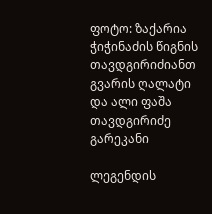ფოტო: ზაქარია ჭიჭინაძის წიგნის თავდგირიძიანთ გვარის ღალატი და ალი ფაშა თავდგირიძე გარეკანი

ლეგენდის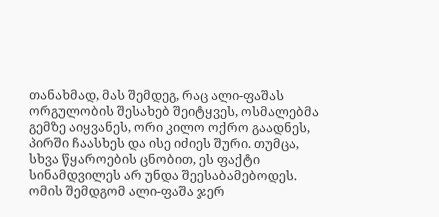თანახმად, მას შემდეგ, რაც ალი-ფაშას ორგულობის შესახებ შეიტყვეს, ოსმალებმა გემზე აიყვანეს, ორი კილო ოქრო გაადნეს, პირში ჩაასხეს და ისე იძიეს შური. თუმცა, სხვა წყაროების ცნობით, ეს ფაქტი სინამდვილეს არ უნდა შეესაბამებოდეს. ომის შემდგომ ალი-ფაშა ჯერ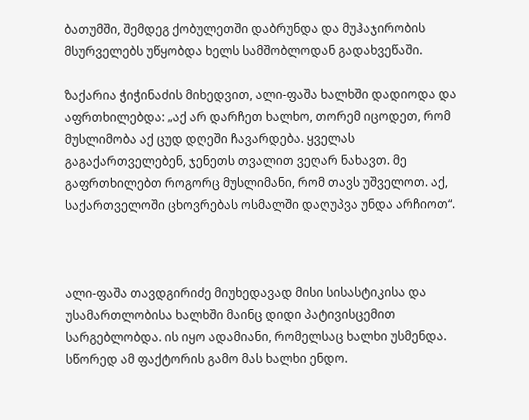ბათუმში, შემდეგ ქობულეთში დაბრუნდა და მუჰაჯირობის მსურველებს უწყობდა ხელს სამშობლოდან გადახვეწაში.

ზაქარია ჭიჭინაძის მიხედვით, ალი-ფაშა ხალხში დადიოდა და აფრთხილებდა: „აქ არ დარჩეთ ხალხო, თორემ იცოდეთ, რომ მუსლიმობა აქ ცუდ დღეში ჩავარდება. ყველას გაგაქართველებენ, ჯენეთს თვალით ვეღარ ნახავთ. მე გაფრთხილებთ როგორც მუსლიმანი, რომ თავს უშველოთ. აქ, საქართველოში ცხოვრებას ოსმალში დაღუპვა უნდა არჩიოთ“.



ალი-ფაშა თავდგირიძე მიუხედავად მისი სისასტიკისა და უსამართლობისა ხალხში მაინც დიდი პატივისცემით სარგებლობდა. ის იყო ადამიანი, რომელსაც ხალხი უსმენდა. სწორედ ამ ფაქტორის გამო მას ხალხი ენდო.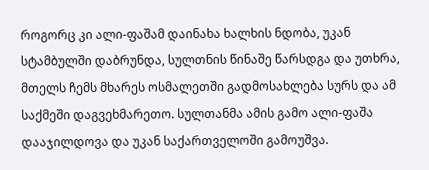როგორც კი ალი-ფაშამ დაინახა ხალხის ნდობა, უკან სტამბულში დაბრუნდა, სულთნის წინაშე წარსდგა და უთხრა, მთელს ჩემს მხარეს ოსმალეთში გადმოსახლება სურს და ამ საქმეში დაგვეხმარეთო. სულთანმა ამის გამო ალი-ფაშა დააჯილდოვა და უკან საქართველოში გამოუშვა.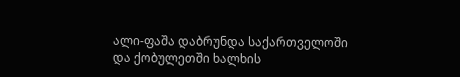ალი-ფაშა დაბრუნდა საქართველოში და ქობულეთში ხალხის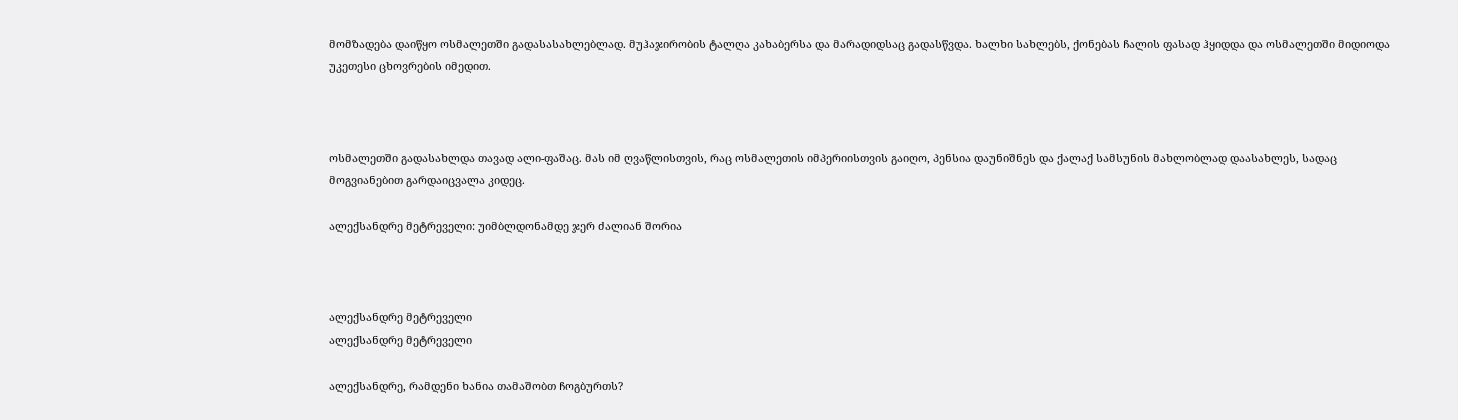მომზადება დაიწყო ოსმალეთში გადასასახლებლად. მუჰაჯირობის ტალღა კახაბერსა და მარადიდსაც გადასწვდა. ხალხი სახლებს, ქონებას ჩალის ფასად ჰყიდდა და ოსმალეთში მიდიოდა უკეთესი ცხოვრების იმედით.



ოსმალეთში გადასახლდა თავად ალი-ფაშაც. მას იმ ღვაწლისთვის, რაც ოსმალეთის იმპერიისთვის გაიღო, პენსია დაუნიშნეს და ქალაქ სამსუნის მახლობლად დაასახლეს, სადაც მოგვიანებით გარდაიცვალა კიდეც.

ალექსანდრე მეტრეველი: უიმბლდონამდე ჯერ ძალიან შორია



ალექსანდრე მეტრეველი
ალექსანდრე მეტრეველი

ალექსანდრე, რამდენი ხანია თამაშობთ ჩოგბურთს?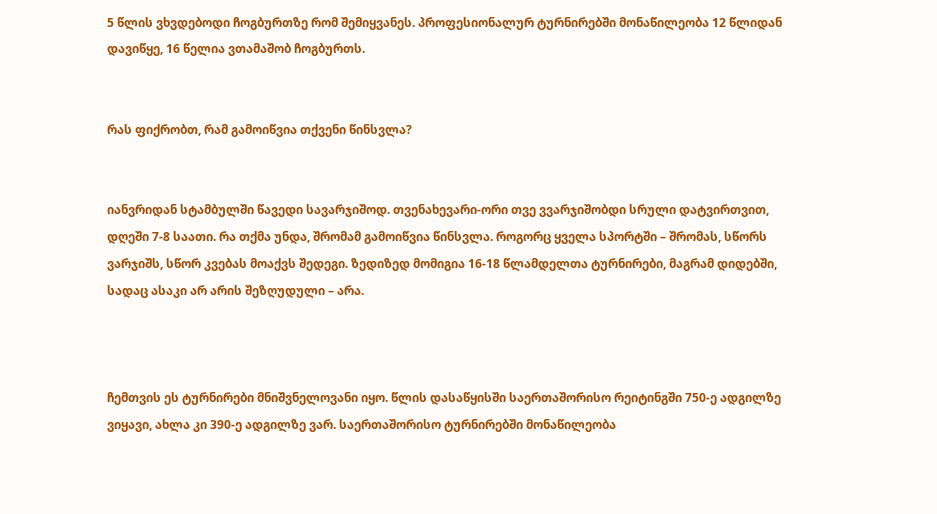5 წლის ვხვდებოდი ჩოგბურთზე რომ შემიყვანეს. პროფესიონალურ ტურნირებში მონაწილეობა 12 წლიდან დავიწყე, 16 წელია ვთამაშობ ჩოგბურთს.


რას ფიქრობთ, რამ გამოიწვია თქვენი წინსვლა?


იანვრიდან სტამბულში წავედი სავარჯიშოდ. თვენახევარი-ორი თვე ვვარჯიშობდი სრული დატვირთვით, დღეში 7-8 საათი. რა თქმა უნდა, შრომამ გამოიწვია წინსვლა. როგორც ყველა სპორტში – შრომას, სწორს ვარჯიშს, სწორ კვებას მოაქვს შედეგი. ზედიზედ მომიგია 16-18 წლამდელთა ტურნირები, მაგრამ დიდებში, სადაც ასაკი არ არის შეზღუდული – არა.



ჩემთვის ეს ტურნირები მნიშვნელოვანი იყო. წლის დასაწყისში საერთაშორისო რეიტინგში 750-ე ადგილზე ვიყავი, ახლა კი 390-ე ადგილზე ვარ. საერთაშორისო ტურნირებში მონაწილეობა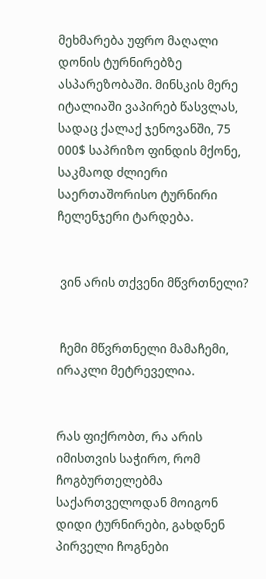მეხმარება უფრო მაღალი დონის ტურნირებზე ასპარეზობაში. მინსკის მერე იტალიაში ვაპირებ წასვლას, სადაც ქალაქ ჯენოვანში, 75 000$ საპრიზო ფინდის მქონე, საკმაოდ ძლიერი საერთაშორისო ტურნირი ჩელენჯერი ტარდება.


 ვინ არის თქვენი მწვრთნელი?


 ჩემი მწვრთნელი მამაჩემი, ირაკლი მეტრეველია.


რას ფიქრობთ, რა არის იმისთვის საჭირო, რომ ჩოგბურთელებმა საქართველოდან მოიგონ დიდი ტურნირები, გახდნენ პირველი ჩოგნები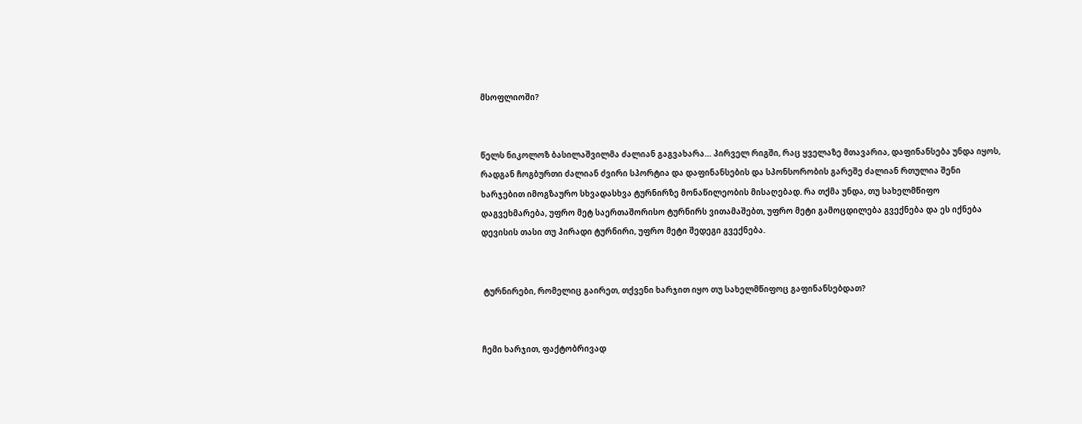მსოფლიოში?


წელს ნიკოლოზ ბასილაშვილმა ძალიან გაგვახარა… პირველ რიგში, რაც ყველაზე მთავარია, დაფინანსება უნდა იყოს, რადგან ჩოგბურთი ძალიან ძვირი სპორტია და დაფინანსების და სპონსორობის გარეშე ძალიან რთულია შენი ხარჯებით იმოგზაურო სხვადასხვა ტურნირზე მონაწილეობის მისაღებად. რა თქმა უნდა, თუ სახელმწიფო დაგვეხმარება, უფრო მეტ საერთაშორისო ტურნირს ვითამაშებთ, უფრო მეტი გამოცდილება გვექნება და ეს იქნება დევისის თასი თუ პირადი ტურნირი, უფრო მეტი შედეგი გვექნება.


 ტურნირები, რომელიც გაირეთ, თქვენი ხარჯით იყო თუ სახელმწიფოც გაფინანსებდათ?


ჩემი ხარჯით, ფაქტობრივად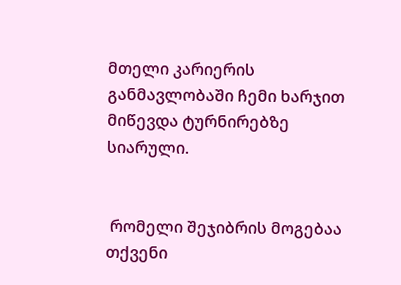მთელი კარიერის განმავლობაში ჩემი ხარჯით მიწევდა ტურნირებზე სიარული.


 რომელი შეჯიბრის მოგებაა თქვენი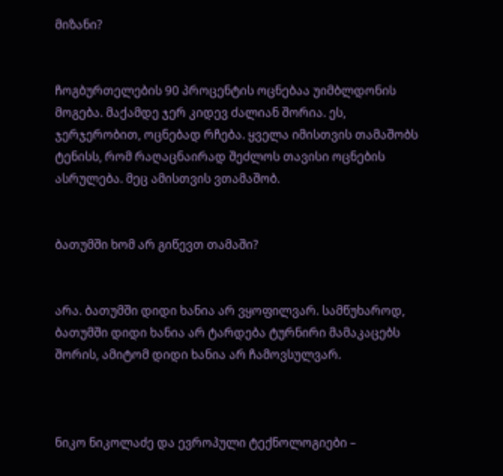მიზანი?


ჩოგბურთელების 90 პროცენტის ოცნებაა უიმბლდონის მოგება. მაქამდე ჯერ კიდევ ძალიან შორია. ეს, ჯერჯერობით, ოცნებად რჩება. ყველა იმისთვის თამაშობს ტენისს, რომ რაღაცნაირად შეძლოს თავისი ოცნების ასრულება. მეც ამისთვის ვთამაშობ.


ბათუმში ხომ არ გიწევთ თამაში?


არა. ბათუმში დიდი ხანია არ ვყოფილვარ. სამწუხაროდ, ბათუმში დიდი ხანია არ ტარდება ტურნირი მამაკაცებს შორის, ამიტომ დიდი ხანია არ ჩამოვსულვარ.



ნიკო ნიკოლაძე და ევროპული ტექნოლოგიები –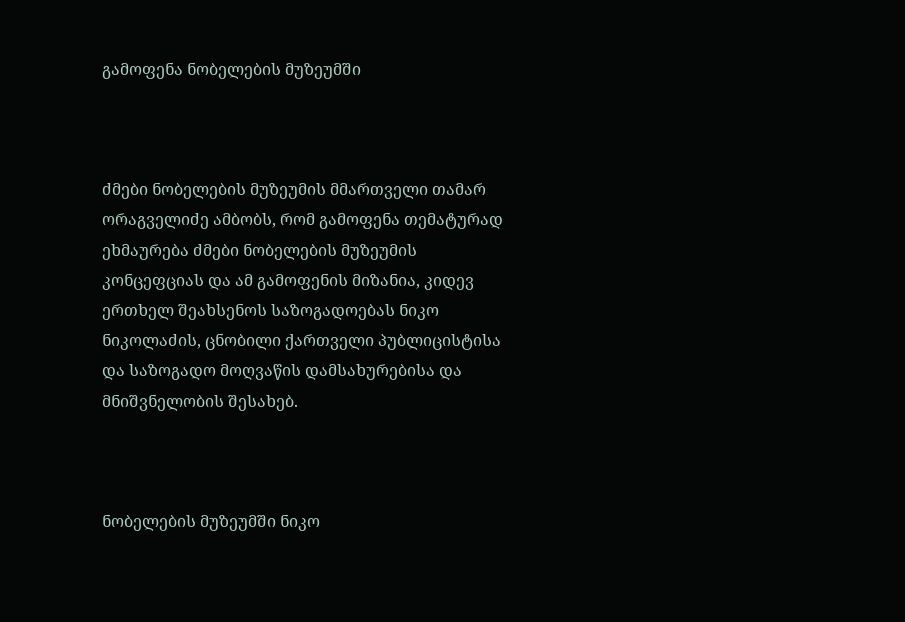გამოფენა ნობელების მუზეუმში



ძმები ნობელების მუზეუმის მმართველი თამარ ორაგველიძე ამბობს, რომ გამოფენა თემატურად ეხმაურება ძმები ნობელების მუზეუმის კონცეფციას და ამ გამოფენის მიზანია, კიდევ ერთხელ შეახსენოს საზოგადოებას ნიკო ნიკოლაძის, ცნობილი ქართველი პუბლიცისტისა და საზოგადო მოღვაწის დამსახურებისა და მნიშვნელობის შესახებ.



ნობელების მუზეუმში ნიკო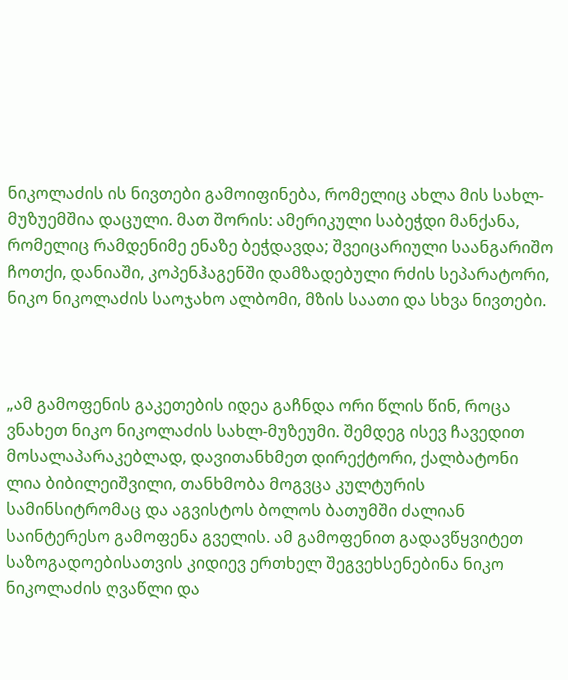ნიკოლაძის ის ნივთები გამოიფინება, რომელიც ახლა მის სახლ-მუზუემშია დაცული. მათ შორის: ამერიკული საბეჭდი მანქანა, რომელიც რამდენიმე ენაზე ბეჭდავდა; შვეიცარიული საანგარიშო ჩოთქი, დანიაში, კოპენჰაგენში დამზადებული რძის სეპარატორი, ნიკო ნიკოლაძის საოჯახო ალბომი, მზის საათი და სხვა ნივთები.



„ამ გამოფენის გაკეთების იდეა გაჩნდა ორი წლის წინ, როცა ვნახეთ ნიკო ნიკოლაძის სახლ-მუზეუმი. შემდეგ ისევ ჩავედით მოსალაპარაკებლად, დავითანხმეთ დირექტორი, ქალბატონი ლია ბიბილეიშვილი, თანხმობა მოგვცა კულტურის სამინსიტრომაც და აგვისტოს ბოლოს ბათუმში ძალიან საინტერესო გამოფენა გველის. ამ გამოფენით გადავწყვიტეთ საზოგადოებისათვის კიდიევ ერთხელ შეგვეხსენებინა ნიკო ნიკოლაძის ღვაწლი და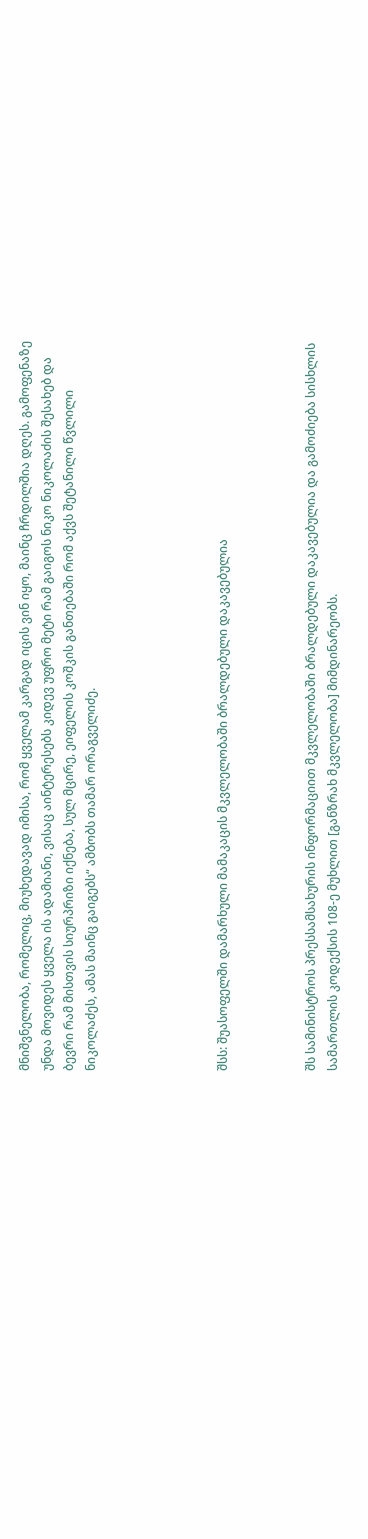მნიშვნელობა, რომელიც, მიუხედავად იმისა, რომ ყველამ კარგად იცის ვინ იყო, მაინც ჩრდილშია დღეს. გამოფენაზე უნდა მოვიდეს ყველა ის ადამიანი, ვისაც აინტერესებს კიდევ უფრო მეტი რამ გაიგოს ნიკო ნიკოლაძის შესახებ და ბევრი რამ მისთვის სიურპრიზი იქნება, სულ მცირე, ეიფელის კოშკის განთებაში რომ აქვს შეტანილი წვლილი ნიკოლაძეს, ამას მაინც გაიგებს“ ამბობს თამარ ორაგველიძე.





შსს: შუასოფელში დამარხული მამაკაცის მკვლელობაში ბრალდებული დაკავებულია



შს სამინისტროს პრესსამსახურის ინფორმაციით მკვლელობაში ბრალდებული დაკავებულია და გამოძიება სისხლის სამართლის კოდექსის 108-ე მუხლით [განზრახ მკვლელობა] მიმდინარეობს.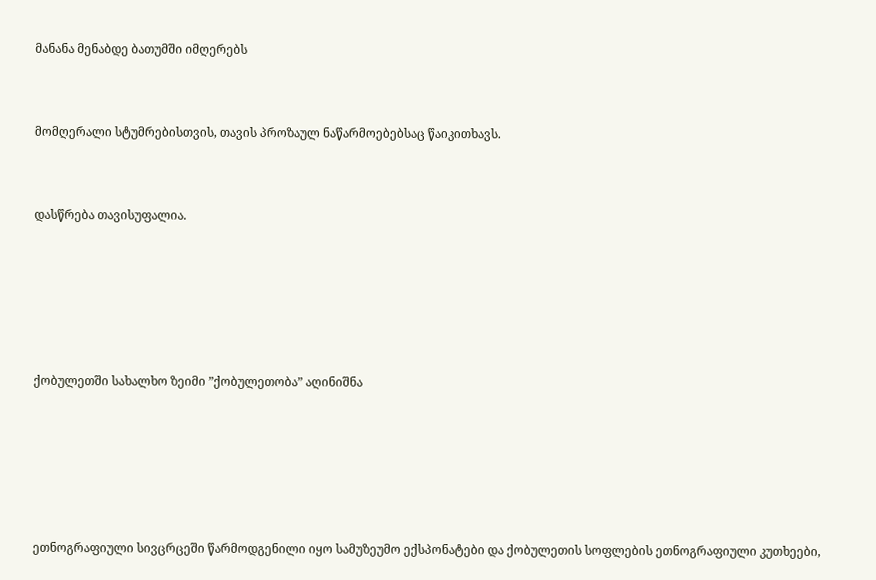მანანა მენაბდე ბათუმში იმღერებს



მომღერალი სტუმრებისთვის, თავის პროზაულ ნაწარმოებებსაც წაიკითხავს.



დასწრება თავისუფალია.







ქობულეთში სახალხო ზეიმი ”ქობულეთობა” აღინიშნა







ეთნოგრაფიული სივცრცეში წარმოდგენილი იყო სამუზეუმო ექსპონატები და ქობულეთის სოფლების ეთნოგრაფიული კუთხეები,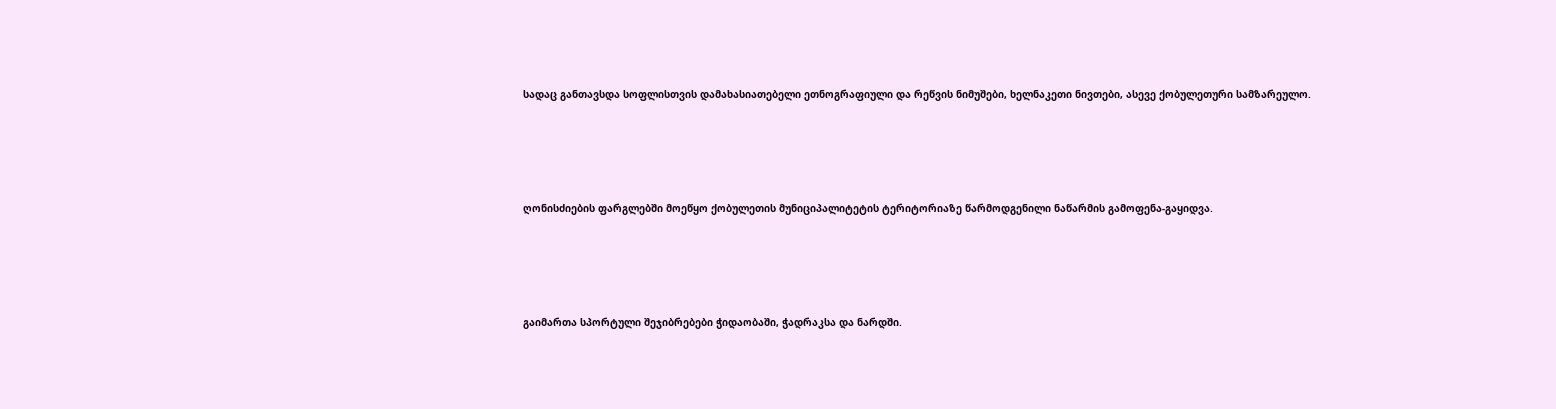სადაც განთავსდა სოფლისთვის დამახასიათებელი ეთნოგრაფიული და რეწვის ნიმუშები, ხელნაკეთი ნივთები, ასევე ქობულეთური სამზარეულო.





ღონისძიების ფარგლებში მოეწყო ქობულეთის მუნიციპალიტეტის ტერიტორიაზე წარმოდგენილი ნაწარმის გამოფენა-გაყიდვა.





გაიმართა სპორტული შეჯიბრებები ჭიდაობაში, ჭადრაკსა და ნარდში.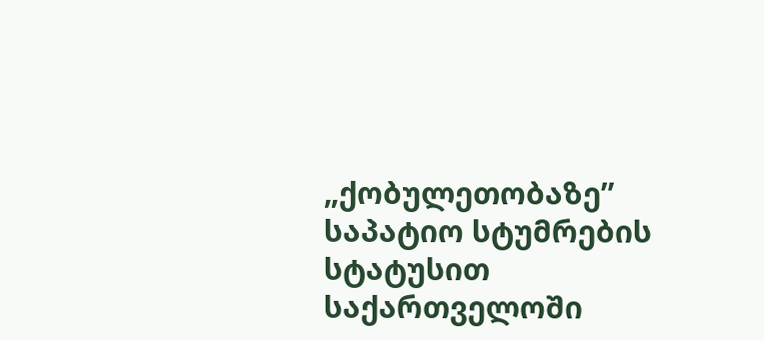„ქობულეთობაზე” საპატიო სტუმრების სტატუსით საქართველოში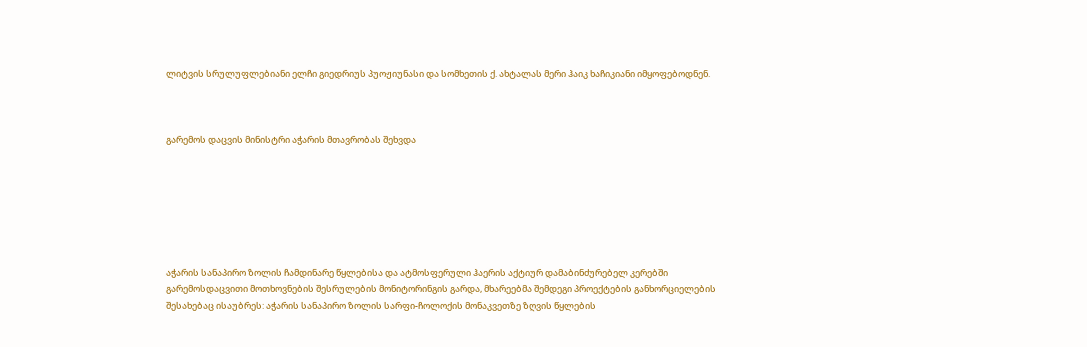ლიტვის სრულუფლებიანი ელჩი გიედრიუს პუოჟიუნასი და სომხეთის ქ. ახტალას მერი ჰაიკ ხაჩიკიანი იმყოფებოდნენ.



გარემოს დაცვის მინისტრი აჭარის მთავრობას შეხვდა







აჭარის სანაპირო ზოლის ჩამდინარე წყლებისა და ატმოსფერული ჰაერის აქტიურ დამაბინძურებელ კერებში გარემოსდაცვითი მოთხოვნების შესრულების მონიტორინგის გარდა, მხარეებმა შემდეგი პროექტების განხორციელების შესახებაც ისაუბრეს: აჭარის სანაპირო ზოლის სარფი-ჩოლოქის მონაკვეთზე ზღვის წყლების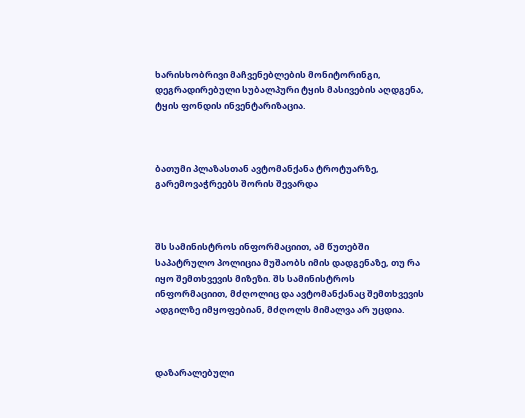ხარისხობრივი მაჩვენებლების მონიტორინგი, დეგრადირებული სუბალპური ტყის მასივების აღდგენა, ტყის ფონდის ინვენტარიზაცია.



ბათუმი პლაზასთან ავტომანქანა ტროტუარზე, გარემოვაჭრეებს შორის შევარდა



შს სამინისტროს ინფორმაციით, ამ წუთებში საპატრულო პოლიცია მუშაობს იმის დადგენაზე, თუ რა იყო შემთხვევის მიზეზი. შს სამინისტროს ინფორმაციით, მძღოლიც და ავტომანქანაც შემთხვევის ადგილზე იმყოფებიან, მძღოლს მიმალვა არ უცდია.



დაზარალებული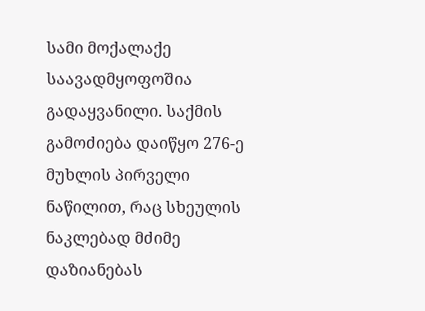სამი მოქალაქე საავადმყოფოშია გადაყვანილი. საქმის გამოძიება დაიწყო 276-ე მუხლის პირველი ნაწილით, რაც სხეულის ნაკლებად მძიმე დაზიანებას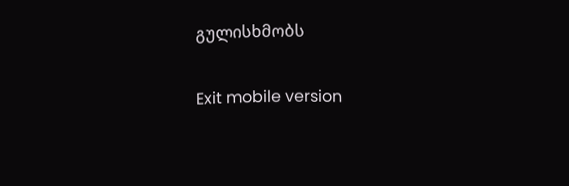გულისხმობს

Exit mobile version